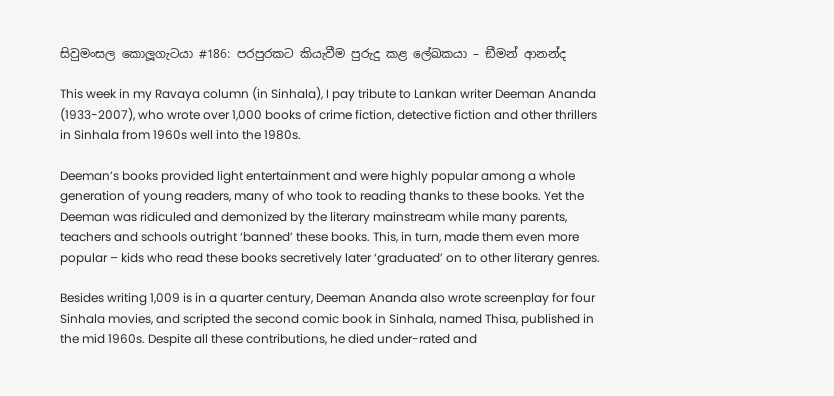සිවුමංසල කොලූගැටයා #186: පරපුරකට කියැවීම පුරුදු කළ ලේඛකයා – ඞීමන් ආනන්ද

This week in my Ravaya column (in Sinhala), I pay tribute to Lankan writer Deeman Ananda (1933-2007), who wrote over 1,000 books of crime fiction, detective fiction and other thrillers in Sinhala from 1960s well into the 1980s.

Deeman’s books provided light entertainment and were highly popular among a whole generation of young readers, many of who took to reading thanks to these books. Yet the Deeman was ridiculed and demonized by the literary mainstream while many parents, teachers and schools outright ‘banned’ these books. This, in turn, made them even more popular – kids who read these books secretively later ‘graduated’ on to other literary genres.

Besides writing 1,009 is in a quarter century, Deeman Ananda also wrote screenplay for four Sinhala movies, and scripted the second comic book in Sinhala, named Thisa, published in the mid 1960s. Despite all these contributions, he died under-rated and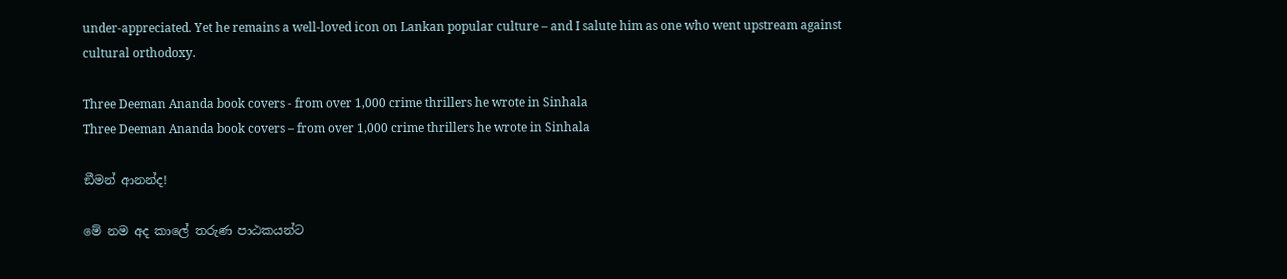under-appreciated. Yet he remains a well-loved icon on Lankan popular culture – and I salute him as one who went upstream against cultural orthodoxy.

Three Deeman Ananda book covers - from over 1,000 crime thrillers he wrote in Sinhala
Three Deeman Ananda book covers – from over 1,000 crime thrillers he wrote in Sinhala

ඞීමන් ආනන්ද!

මේ නම අද කාලේ තරුණ පාඨකයන්ට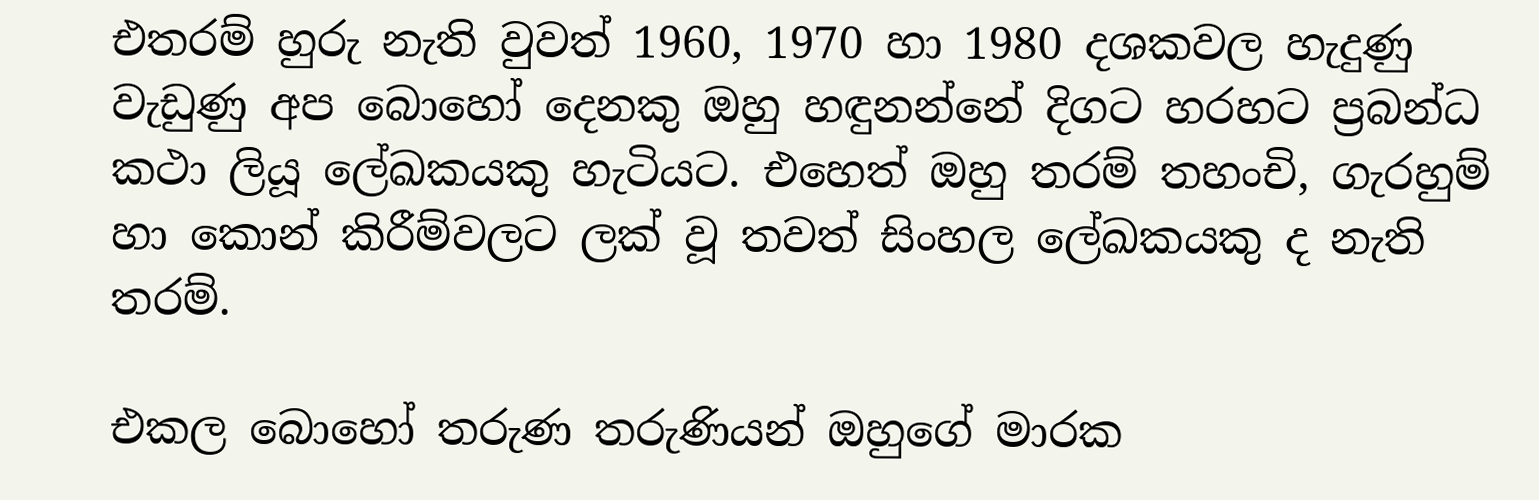එතරම් හුරු නැති වුවත් 1960, 1970 හා 1980 දශකවල හැදුණු වැඩුණු අප බොහෝ දෙනකු ඔහු හඳුනන්නේ දිගට හරහට ප්‍රබන්ධ කථා ලියූ ලේඛකයකු හැටියට. එහෙත් ඔහු තරම් තහංචි, ගැරහුම් හා කොන් කිරීම්වලට ලක් වූ තවත් සිංහල ලේඛකයකු ද නැති තරම්.

එකල බොහෝ තරුණ තරුණියන් ඔහුගේ මාරක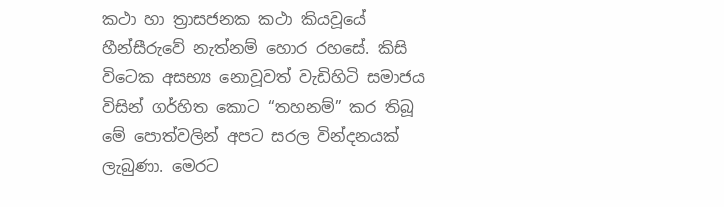කථා හා ත්‍රාසජනක කථා කියවූයේ හීන්සීරුවේ නැත්නම් හොර රහසේ. කිසි විටෙක අසභ්‍ය නොවූවත් වැඩිහිටි සමාජය විසින් ගර්හිත කොට “තහනම්” කර තිබූ මේ පොත්වලින් අපට සරල වින්දනයක් ලැබුණා. මෙරට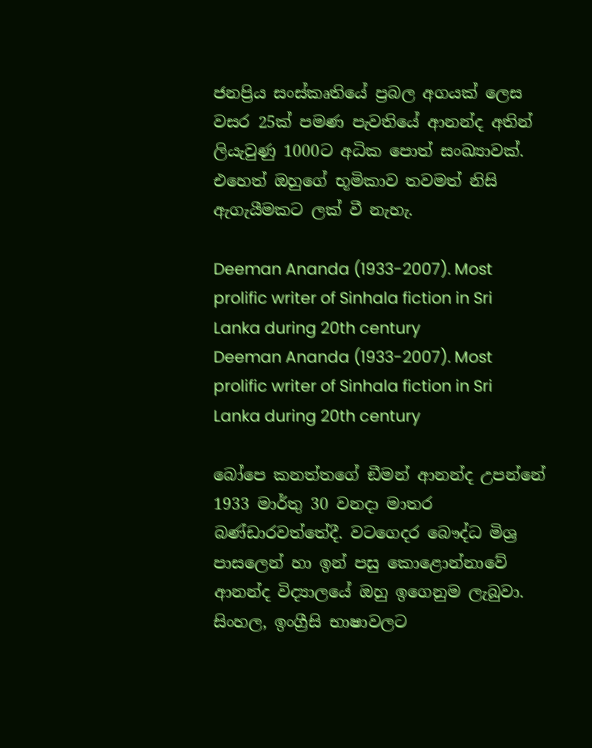ජනප්‍රිය සංස්කෘතියේ ප්‍රබල අගයක් ලෙස වසර 25ක් පමණ පැවතියේ ආනන්ද අතින් ලියැවුණු 1000ට අධික පොත් සංඛ්‍යාවක්. එහෙත් ඔහුගේ භූමිකාව තවමත් නිසි ඇගැයීමකට ලක් වී නැහැ.

Deeman Ananda (1933-2007). Most prolific writer of Sinhala fiction in Sri Lanka during 20th century
Deeman Ananda (1933-2007). Most prolific writer of Sinhala fiction in Sri Lanka during 20th century

බෝපෙ කනත්තගේ ඞීමන් ආනන්ද උපන්නේ 1933 මාර්තු 30 වනදා මාතර බණ්ඩාරවත්තේදී. වටගෙදර බෞද්ධ මිශ්‍ර පාසලෙන් හා ඉන් පසු කොළොන්නාවේ ආනන්ද විද්‍යාලයේ ඔහු ඉගෙනුම ලැබුවා. සිංහල, ඉංග්‍රීසි භාෂාවලට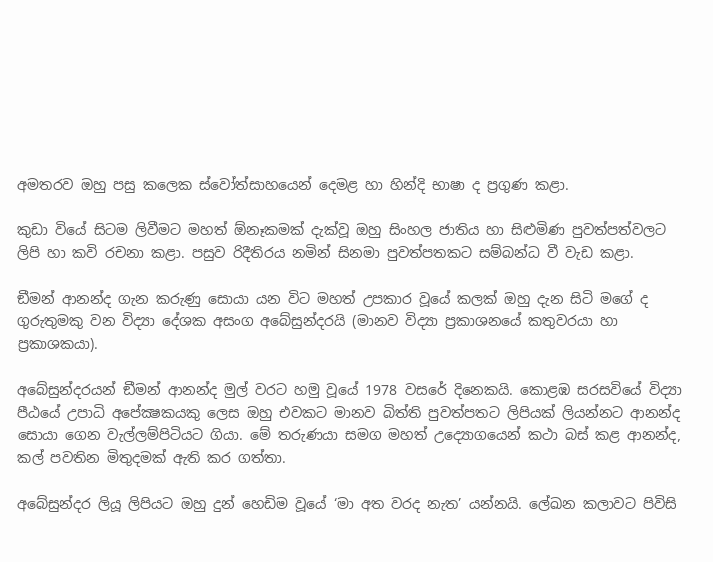අමතරව ඔහු පසු කලෙක ස්වෝත්සාහයෙන් දෙමළ හා හින්දි භාෂා ද ප්‍රගුණ කළා.

කුඩා වියේ සිටම ලිවීමට මහත් ඕනෑකමක් දැක්වූ ඔහු සිංහල ජාතිය හා සිළුමිණ පුවත්පත්වලට ලිපි හා කවි රචනා කළා. පසුව රිදීතිරය නමින් සිනමා පුවත්පතකට සම්බන්ධ වී වැඩ කළා.

ඞීමන් ආනන්ද ගැන කරුණු සොයා යන විට මහත් උපකාර වූයේ කලක් ඔහු දැන සිටි මගේ ද ගුරුතුමකු වන විද්‍යා දේශක අසංග අබේසුන්දරයි (මානව විද්‍යා ප්‍රකාශනයේ කතුවරයා හා ප්‍රකාශකයා).

අබේසුන්දරයන් ඞීමන් ආනන්ද මුල් වරට හමු වූයේ 1978 වසරේ දිනෙකයි. කොළඹ සරසවියේ විද්‍යා පීඨයේ උපාධි අපේක්‍ෂකයකු ලෙස ඔහු එවකට මානව බිත්ති පුවත්පතට ලිපියක් ලියන්නට ආනන්ද සොයා ගෙන වැල්ලම්පිටියට ගියා. මේ තරුණයා සමග මහත් උද්‍යොගයෙන් කථා බස් කළ ආනන්ද, කල් පවතින මිතුදමක් ඇති කර ගත්තා.

අබේසුන්දර ලියූ ලිපියට ඔහු දුන් හෙඩිම වූයේ ‘මා අත වරද නැත’ යන්නයි. ලේඛන කලාවට පිවිසි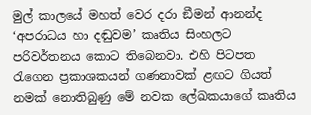මුල් කාලයේ මහත් වෙර දරා ඞීමන් ආනන්ද ‘අපරාධය හා දඬුවම’ කෘතිය සිංහලට පරිවර්තනය කොට තිබෙනවා. එහි පිටපත රැගෙන ප්‍රකාශකයන් ගණනාවක් ළඟට ගියත් නමක් නොතිබුණු මේ නවක ලේඛකයාගේ කෘතිය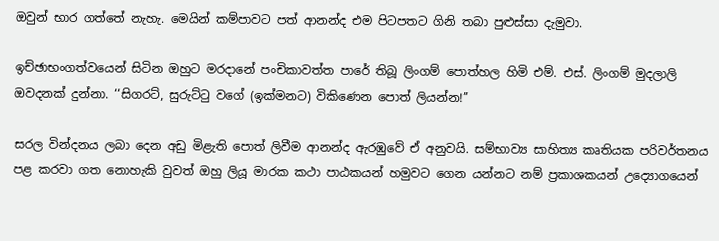ඔවුන් භාර ගත්තේ නැහැ. මෙයින් කම්පාවට පත් ආනන්ද එම පිටපතට ගිනි තබා පුළුස්සා දැමුවා.

ඉච්ඡාභංගත්වයෙන් සිටින ඔහුට මරදානේ පංචිකාවත්ත පාරේ තිබූ ලිංගම් පොත්හල හිමි එම්. එස්. ලිංගම් මුදලාලි ඔවදනක් දුන්නා. ‘‘සිගරට්, සුරුට්ටු වගේ (ඉක්මනට) විකිණෙන පොත් ලියන්න!’’

සරල වින්දනය ලබා දෙන අඩු මිළැති පොත් ලිවීම ආනන්ද ඇරඹුවේ ඒ අනුවයි. සම්භාව්‍ය සාහිත්‍ය කෘතියක පරිවර්තනය පළ කරවා ගත නොහැකි වුවත් ඔහු ලියූ මාරක කථා පාඨකයන් හමුවට ගෙන යන්නට නම් ප්‍රකාශකයන් උද්‍යොගයෙන්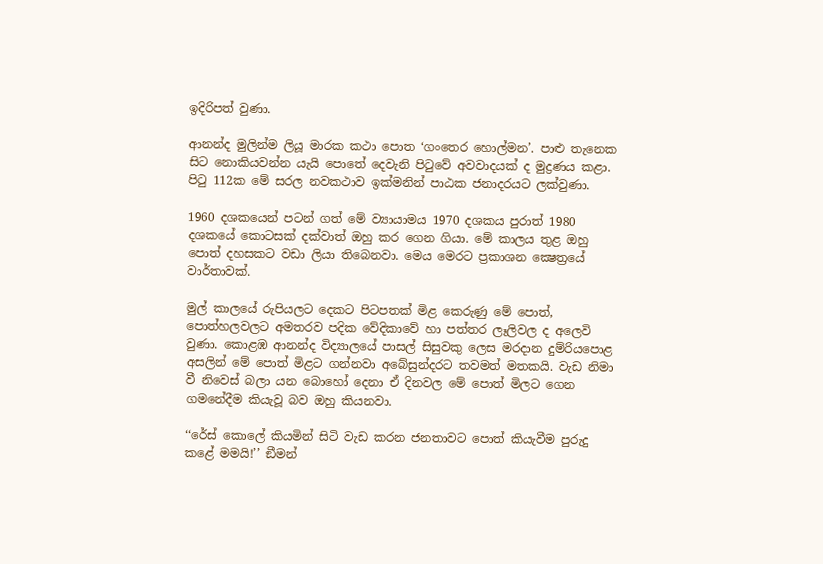ඉදිරිපත් වුණා.

ආනන්ද මුලින්ම ලියූ මාරක කථා පොත ‘ගංතෙර හොල්මන’. පාළු තැනෙක සිට නොකියවන්න යැයි පොතේ දෙවැනි පිටුවේ අවවාදයක් ද මුද්‍රණය කළා. පිටු 112ක මේ සරල නවකථාව ඉක්මනින් පාඨක ජනාදරයට ලක්වුණා.

1960 දශකයෙන් පටන් ගත් මේ ව්‍යායාමය 1970 දශකය පුරාත් 1980 දශකයේ කොටසක් දක්වාත් ඔහු කර ගෙන ගියා. මේ කාලය තුළ ඔහු පොත් දහසකට වඩා ලියා තිබෙනවා. මෙය මෙරට ප්‍රකාශන ක්‍ෂෙත්‍රයේ වාර්තාවක්.

මුල් කාලයේ රුපියලට දෙකට පිටපතක් මිළ කෙරුණු මේ පොත්, පොත්හලවලට අමතරව පදික වේදිකාවේ හා පත්තර ලෑලිවල ද අලෙවි වුණා. කොළඹ ආනන්ද විද්‍යාලයේ පාසල් සිසුවකු ලෙස මරදාන දුම්රියපොළ අසලින් මේ පොත් මිළට ගන්නවා අබේසුන්දරට තවමත් මතකයි. වැඩ නිමා වී නිවෙස් බලා යන බොහෝ දෙනා ඒ දිනවල මේ පොත් මිලට ගෙන ගමනේදීම කියැවූ බව ඔහු කියනවා.

‘‘රේස් කොලේ කියමින් සිටි වැඩ කරන ජනතාවට පොත් කියැවීම පුරුදු කළේ මමයි!’’ ඞීමන්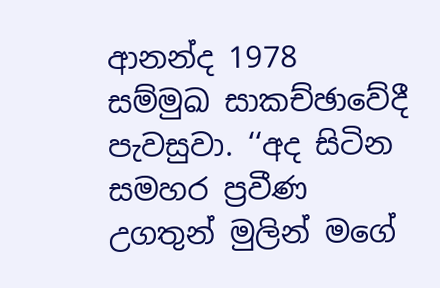ආනන්ද 1978 සම්මුඛ සාකච්ඡාවේදී පැවසුවා. ‘‘අද සිටින සමහර ප්‍රවීණ උගතුන් මුලින් මගේ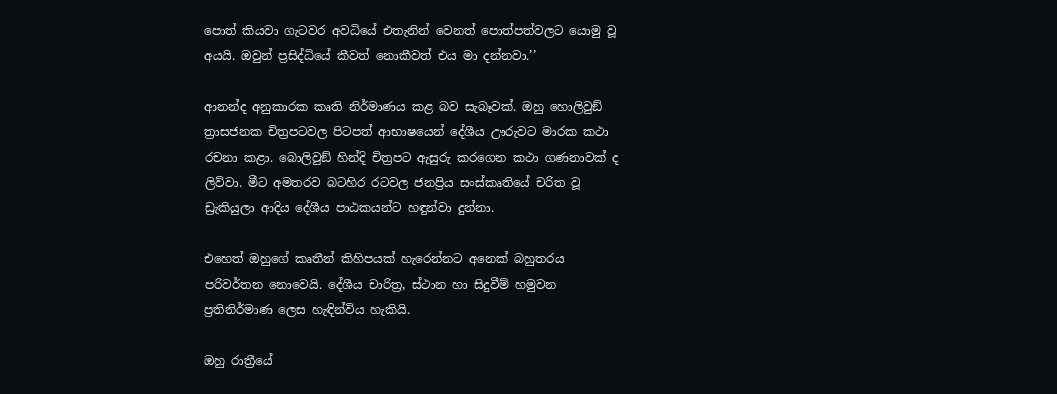පොත් කියවා ගැටවර අවධියේ එතැනින් වෙනත් පොත්පත්වලට යොමු වූ අයයි. ඔවුන් ප්‍රසිද්ධියේ කීවත් නොකීවත් එය මා දන්නවා.’’

ආනන්ද අනුකාරක කෘති නිර්මාණය කළ බව සැබෑවක්. ඔහු හොලිවුඞ් ත්‍රාසජනක චිත්‍රපටවල පිටපත් ආභාෂයෙන් දේශීය ඌරුවට මාරක කථා රචනා කළා. බොලිවුඞ් හින්දි චිත්‍රපට ඇසුරු කරගෙන කථා ගණනාවක් ද ලිව්වා. මීට අමතරව බටහිර රටවල ජනප්‍රිය සංස්කෘතියේ චරිත වූ ඩ්‍රැකියුලා ආදිය දේශීය පාඨකයන්ට හඳුන්වා දුන්නා.

එහෙත් ඔහුගේ කෘතීන් කිහිපයක් හැරෙන්නට අනෙක් බහුතරය පරිවර්තන නොවෙයි. දේශීය චාරිත්‍ර, ස්ථාන හා සිදුවීම් හමුවන ප්‍රතිනිර්මාණ ලෙස හැඳින්විය හැකියි.

ඔහු රාත්‍රීයේ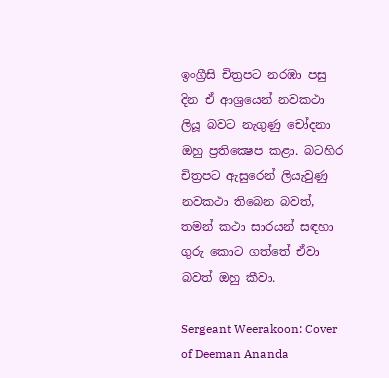ඉංග්‍රීසි චිත්‍රපට නරඹා පසු දින ඒ ආශ්‍රයෙන් නවකථා ලියූ බවට නැගුණු චෝදනා ඔහු ප්‍රතික්‍ෂෙප කළා. බටහිර චිත්‍රපට ඇසුරෙන් ලියැවුණු නවකථා තිබෙන බවත්, තමන් කථා සාරයන් සඳහා ගුරු කොට ගත්තේ ඒවා බවත් ඔහු කීවා.

Sergeant Weerakoon: Cover of Deeman Ananda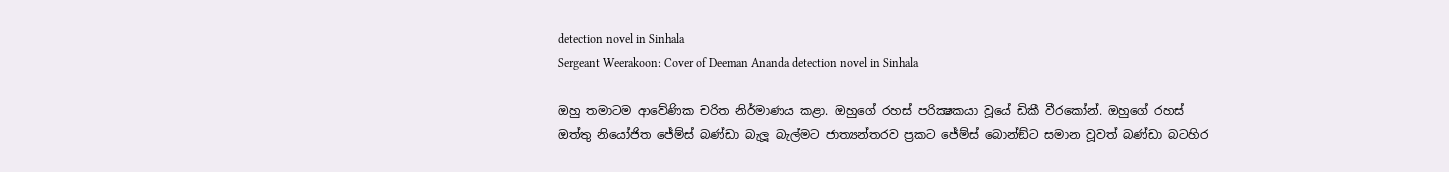detection novel in Sinhala
Sergeant Weerakoon: Cover of Deeman Ananda detection novel in Sinhala

ඔහු තමාටම ආවේණික චරිත නිර්මාණය කළා. ඔහුගේ රහස් පරික්‍ෂකයා වූයේ ඩිකී වීරකෝන්. ඔහුගේ රහස් ඔත්තු නියෝජිත ජේම්ස් බණ්ඩා බැලූ බැල්මට ජාත්‍යන්තරව ප්‍රකට ජේම්ස් බොන්ඞ්ට සමාන වූවත් බණ්ඩා බටහිර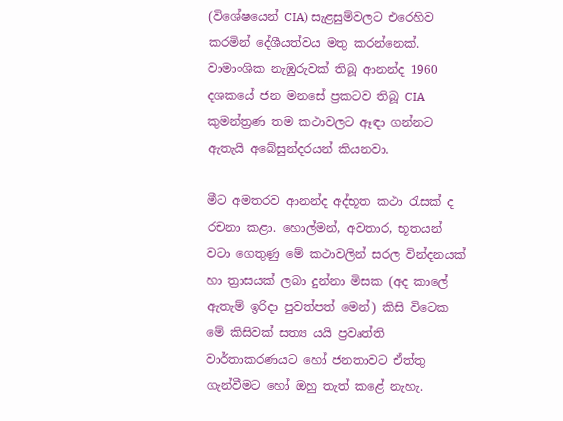(විශේෂයෙන් CIA) සැළසුම්වලට එරෙහිව කරමින් දේශීයත්වය මතු කරන්නෙක්. වාමාංශික නැඹුරුවක් තිබූ ආනන්ද 1960 දශකයේ ජන මනසේ ප්‍රකටව තිබූ CIA කුමන්ත්‍රණ තම කථාවලට ඈඳා ගන්නට ඇතැයි අබේසුන්දරයන් කියනවා.

මීට අමතරව ආනන්ද අද්භූත කථා රැසක් ද රචනා කළා. හොල්මන්, අවතාර, භූතයන් වටා ගෙතුණු මේ කථාවලින් සරල වින්දනයක් හා ත්‍රාසයක් ලබා දුන්නා මිසක (අද කාලේ ඇතැම් ඉරිදා පුවත්පත් මෙන්) කිසි විටෙක මේ කිසිවක් සත්‍ය යයි ප්‍රවෘත්ති වාර්තාකරණයට හෝ ජනතාවට ඒත්තු ගැන්වීමට හෝ ඔහු තැත් කළේ නැහැ.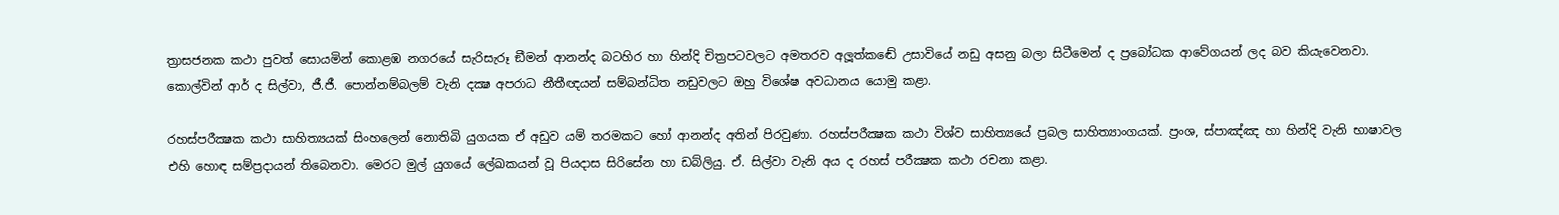ත්‍රාසජනක කථා පුවත් සොයමින් කොළඹ නගරයේ සැරිසැරූ ඞීමන් ආනන්ද බටහිර හා හින්දි චිත්‍රපටවලට අමතරව අලූත්කඬේ උසාවියේ නඩු අසනු බලා සිටීමෙන් ද ප්‍රබෝධක ආවේගයන් ලද බව කියැවෙනවා. කොල්වින් ආර් ද සිල්වා, ජී.ජී. පොන්නම්බලම් වැනි දක්‍ෂ අපරාධ නීතීඥයන් සම්බන්ධිත නඩුවලට ඔහු විශේෂ අවධානය යොමු කළා.

රහස්පරීක්‍ෂක කථා සාහිත්‍යයක් සිංහලෙන් නොතිබි යුගයක ඒ අඩුව යම් තරමකට හෝ ආනන්ද අතින් පිරවුණා. රහස්පරීක්‍ෂක කථා විශ්ව සාහිත්‍යයේ ප්‍රබල සාහිත්‍යාංගයක්. ප්‍රංශ, ස්පාඤ්ඤ හා හින්දි වැනි භාෂාවල එහි හොඳ සම්ප්‍රදායන් තිබෙනවා. මෙරට මුල් යුගයේ ලේඛකයන් වූ පියදාස සිරිසේන හා ඩබ්ලියු. ඒ. සිල්වා වැනි අය ද රහස් පරීක්‍ෂක කථා රචනා කළා.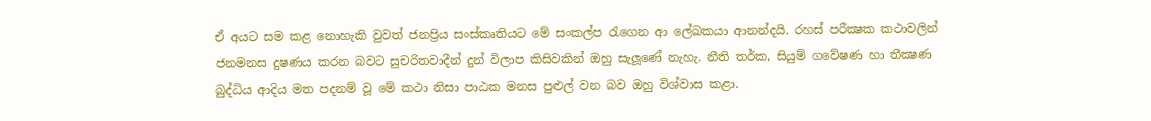ඒ අයට සම කළ නොහැකි වුවත් ජනප්‍රිය සංස්කෘතියට මේ සංකල්ප රැගෙන ආ ලේඛකයා ආනන්දයි. රහස් පරීක්‍ෂක කථාවලින් ජනමනස දුෂණය කරන බවට සුචරිතවාදීන් දුන් විලාප කිසිවකින් ඔහු සැලූණේ නැහැ. නීති තර්ක, සියුම් ගවේෂණ හා තීක්‍ෂණ බුද්ධිය ආදිය මත පදනම් වූ මේ කථා නිසා පාඨක මනස පුළුල් වන බව ඔහු විශ්වාස කළා.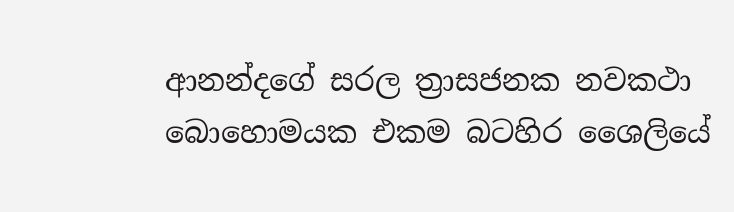ආනන්දගේ සරල ත්‍රාසජනක නවකථා බොහොමයක එකම බටහිර ශෛලියේ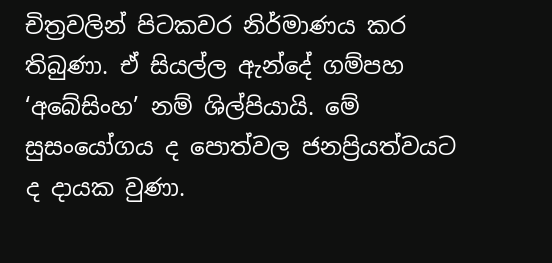චිත්‍රවලින් පිටකවර නිර්මාණය කර තිබුණා. ඒ සියල්ල ඇන්දේ ගම්පහ ‘අබේසිංහ’ නම් ශිල්පියායි. මේ සුසංයෝගය ද පොත්වල ජනප්‍රියත්වයට ද දායක වුණා.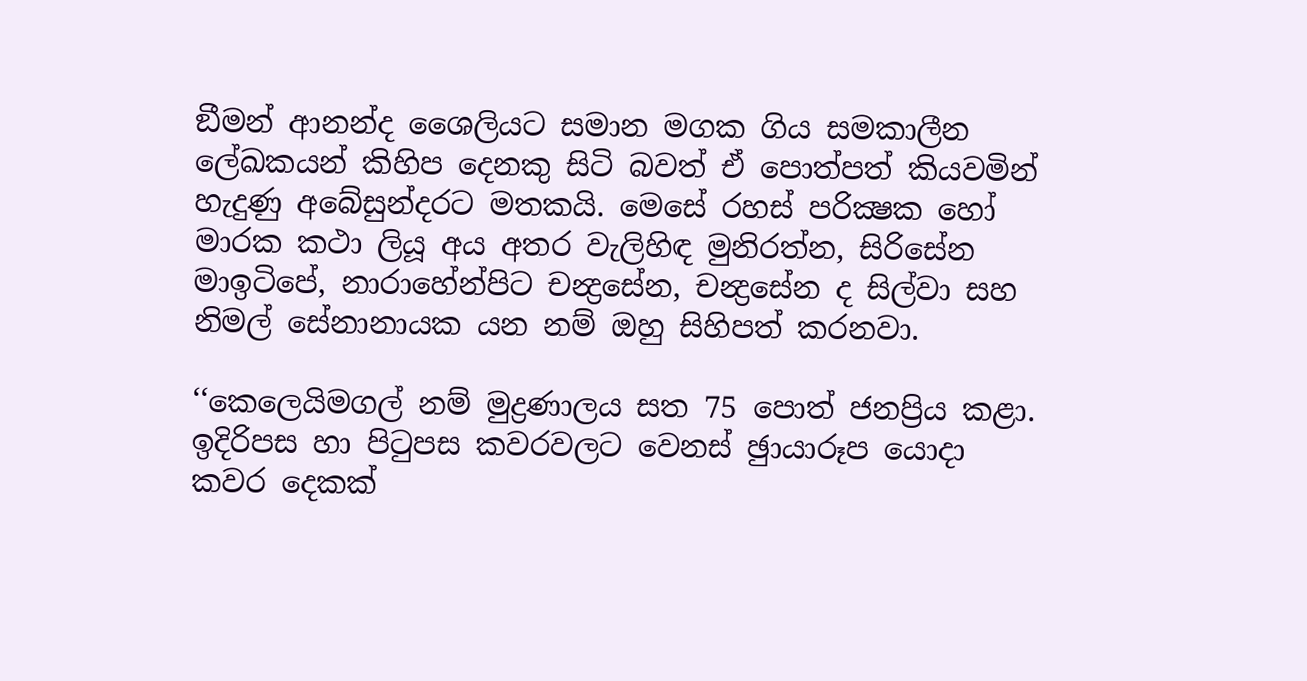ඞීමන් ආනන්ද ශෛලියට සමාන මගක ගිය සමකාලීන ලේඛකයන් කිහිප දෙනකු සිටි බවත් ඒ පොත්පත් කියවමින් හැදුණු අබේසුන්දරට මතකයි. මෙසේ රහස් පරික්‍ෂක හෝ මාරක කථා ලියූ අය අතර වැලිහිඳ මුනිරත්න, සිරිසේන මාඉටිපේ, නාරාහේන්පිට චන්‍ද්‍රසේන, චන්‍ද්‍රසේන ද සිල්වා සහ නිමල් සේනානායක යන නම් ඔහු සිහිපත් කරනවා.

‘‘කෙලෙයිමගල් නම් මුද්‍රණාලය සත 75 පොත් ජනප්‍රිය කළා. ඉදිරිපස හා පිටුපස කවරවලට වෙනස් ඡුායාරූප යොදා කවර දෙකක්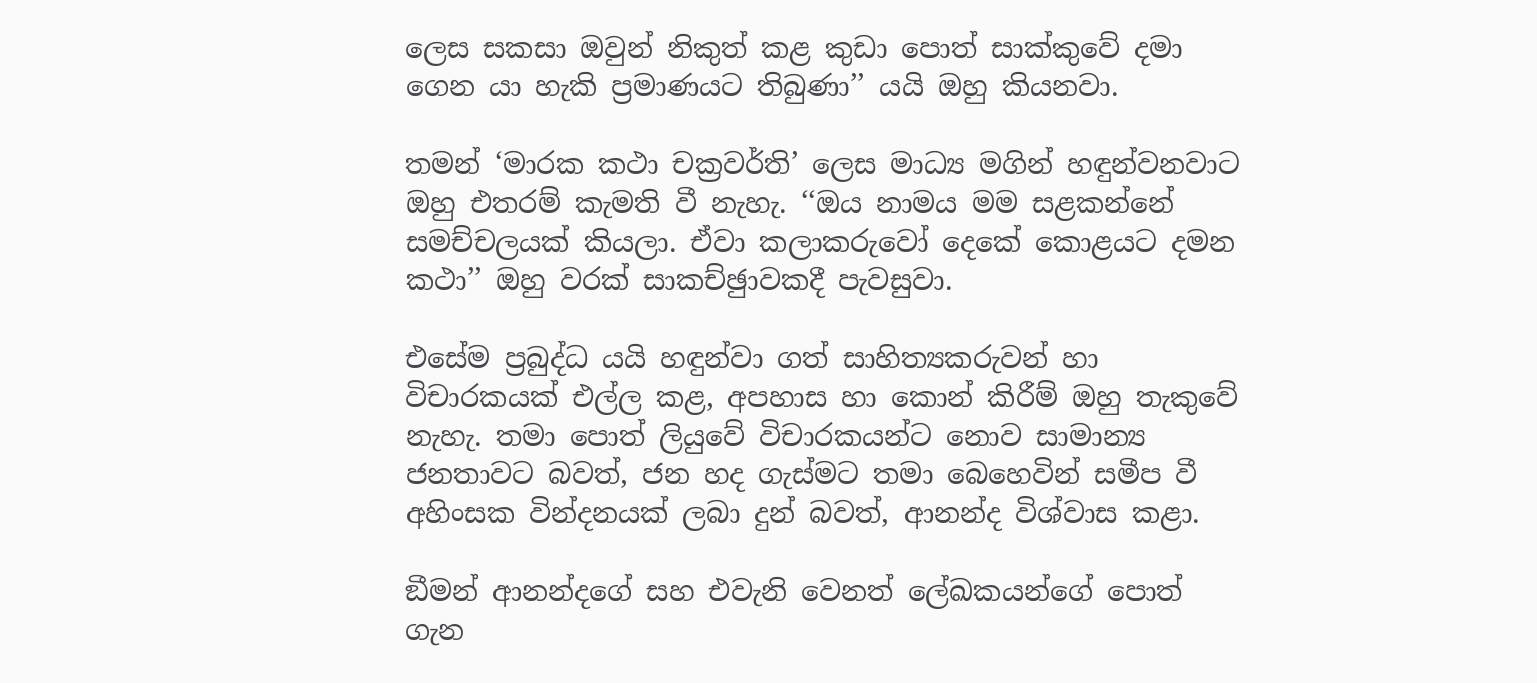ලෙස සකසා ඔවුන් නිකුත් කළ කුඩා පොත් සාක්කුවේ දමා ගෙන යා හැකි ප්‍රමාණයට තිබුණා’’ යයි ඔහු කියනවා.

තමන් ‘මාරක කථා චක්‍රවර්ති’ ලෙස මාධ්‍ය මගින් හඳුන්වනවාට ඔහු එතරම් කැමති වී නැහැ. ‘‘ඔය නාමය මම සළකන්නේ සමච්චලයක් කියලා. ඒවා කලාකරුවෝ දෙකේ කොළයට දමන කථා’’ ඔහු වරක් සාකච්ඡුාවකදී පැවසුවා.

එසේම ප්‍රබුද්ධ යයි හඳුන්වා ගත් සාහිත්‍යකරුවන් හා විචාරකයක් එල්ල කළ, අපහාස හා කොන් කිරීම් ඔහු තැකුවේ නැහැ. තමා පොත් ලියුවේ විචාරකයන්ට නොව සාමාන්‍ය ජනතාවට බවත්, ජන හද ගැස්මට තමා බෙහෙවින් සමීප වී අහිංසක වින්දනයක් ලබා දුන් බවත්, ආනන්ද විශ්වාස කළා.

ඞීමන් ආනන්දගේ සහ එවැනි වෙනත් ලේඛකයන්ගේ පොත් ගැන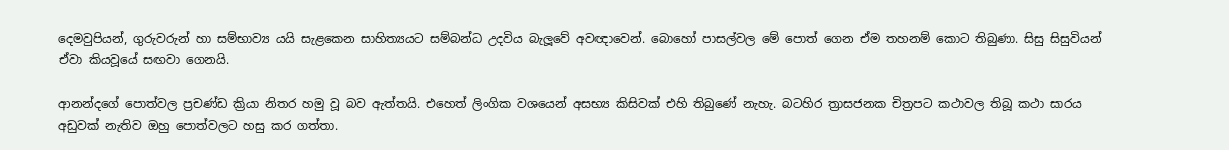දෙමවුපියන්, ගුරුවරුන් හා සම්භාව්‍ය යයි සැළකෙන සාහිත්‍යයට සම්බන්ධ උදවිය බැලූවේ අවඥාවෙන්. බොහෝ පාසල්වල මේ පොත් ගෙන ඒම තහනම් කොට තිබුණා. සිසු සිසුවියන් ඒවා කියවූයේ සඟවා ගෙනයි.

ආනන්දගේ පොත්වල ප්‍රචණ්ඩ ක්‍රියා නිතර හමු වූ බව ඇත්තයි. එහෙත් ලිංගික වශයෙන් අසභ්‍ය කිසිවක් එහි තිබුණේ නැහැ. බටහිර ත්‍රාසජනක චිත්‍රපට කථාවල තිබූ කථා සාරය අඩුවක් නැතිව ඔහු පොත්වලට හසු කර ගත්තා.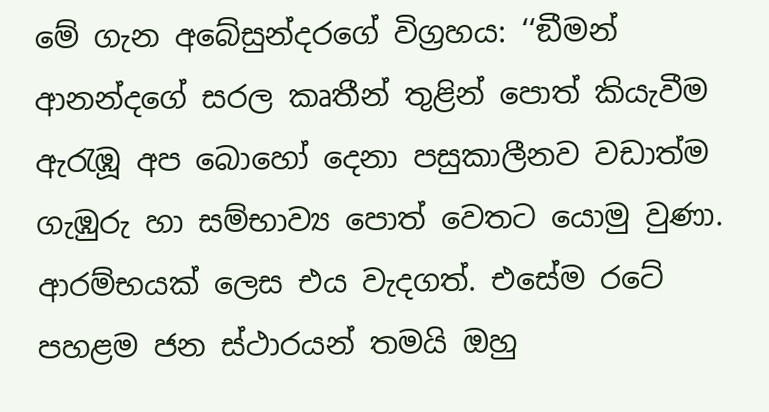මේ ගැන අබේසුන්දරගේ විග්‍රහය: ‘‘ඞීමන් ආනන්දගේ සරල කෘතීන් තුළින් පොත් කියැවීම ඇරැඹූ අප බොහෝ දෙනා පසුකාලීනව වඩාත්ම ගැඹුරු හා සම්භාව්‍ය පොත් වෙතට යොමු වුණා. ආරම්භයක් ලෙස එය වැදගත්. එසේම රටේ පහළම ජන ස්ථාරයන් තමයි ඔහු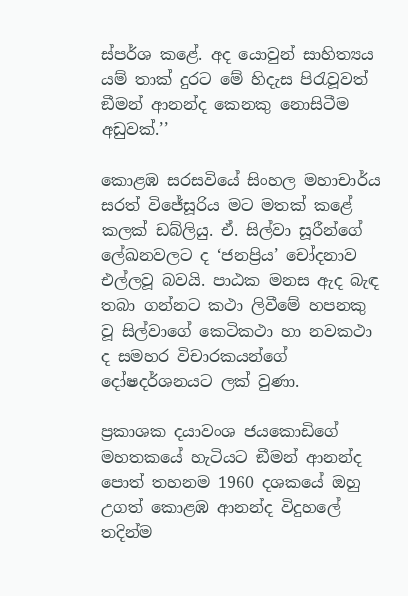ස්පර්ශ කළේ. අද යොවුන් සාහිත්‍යය යම් තාක් දුරට මේ හිදැස පිරැවූවත් ඞීමන් ආනන්ද කෙනකු නොසිටීම අඩුවක්.’’

කොළඹ සරසවියේ සිංහල මහාචාර්ය සරත් විජේසූරිය මට මතක් කළේ කලක් ඩබ්ලියු. ඒ. සිල්වා සූරීන්ගේ ලේඛනවලට ද ‘ජනප්‍රිය’ චෝදනාව එල්ලවූ බවයි. පාඨක මනස ඇද බැඳ තබා ගන්නට කථා ලිවීමේ හපනකු වූ සිල්වාගේ කෙටිකථා හා නවකථා ද සමහර විචාරකයන්ගේ දෝෂදර්ශනයට ලක් වුණා.

ප්‍රකාශක දයාවංශ ජයකොඩිගේ මහතකයේ හැටියට ඞීමන් ආනන්ද පොත් තහනම 1960 දශකයේ ඔහු උගත් කොළඹ ආනන්ද විදුහලේ තදින්ම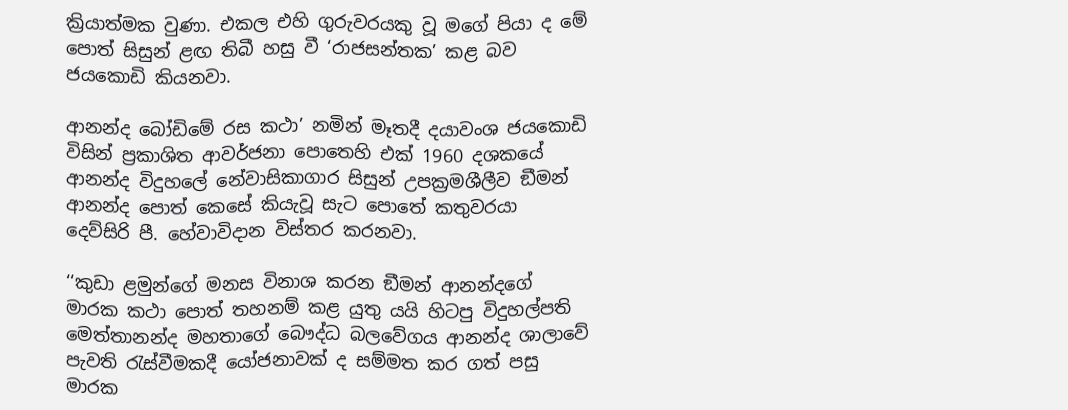ක්‍රියාත්මක වුණා. එකල එහි ගුරුවරයකු වූ මගේ පියා ද මේ පොත් සිසුන් ළඟ තිබී හසු වී ‘රාජසන්තක’ කළ බව ජයකොඩි කියනවා.

ආනන්ද බෝඩිමේ රස කථා’ නමින් මෑතදී දයාවංශ ජයකොඩි විසින් ප්‍රකාශිත ආවර්ජනා පොතෙහි එක් 1960 දශකයේ ආනන්ද විදුහලේ නේවාසිකාගාර සිසුන් උපක්‍රමශීලීව ඞීමන් ආනන්ද පොත් කෙසේ කියැවූ සැට පොතේ කතුවරයා දෙව්සිරි පී. හේවාවිදාන විස්තර කරනවා.

‘‘කුඩා ළමුන්ගේ මනස විනාශ කරන ඞීමන් ආනන්දගේ මාරක කථා පොත් තහනම් කළ යුතු යයි හිටපු විදුහල්පති මෙත්තානන්ද මහතාගේ බෞද්ධ බලවේගය ආනන්ද ශාලාවේ පැවති රැස්වීමකදී යෝජනාවක් ද සම්මත කර ගත් පසු මාරක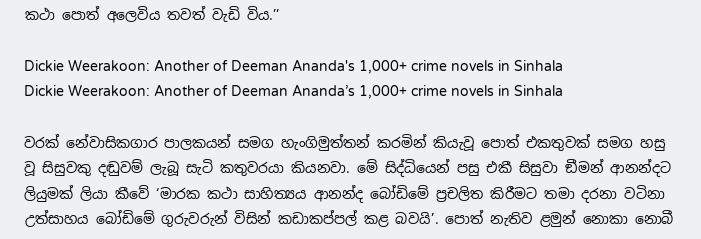කථා පොත් අලෙවිය තවත් වැඩි විය.’’

Dickie Weerakoon: Another of Deeman Ananda's 1,000+ crime novels in Sinhala
Dickie Weerakoon: Another of Deeman Ananda’s 1,000+ crime novels in Sinhala

වරක් නේවාසිකගාර පාලකයන් සමග හැංගිමුත්තන් කරමින් කියැවූ පොත් එකතුවක් සමග හසු වූ සිසුවකු දඬුවම් ලැබූ සැටි කතුවරයා කියනවා. මේ සිද්ධියෙන් පසු එකී සිසුවා ඞීමන් ආනන්දට ලියුමක් ලියා කීවේ ‘මාරක කථා සාහිත්‍යය ආනන්ද බෝඩිමේ ප්‍රචලිත කිරීමට තමා දරනා වටිනා උත්සාහය බෝඩිමේ ගුරුවරුන් විසින් කඩාකප්පල් කළ බවයි’. පොත් නැතිව ළමුන් නොකා නොබී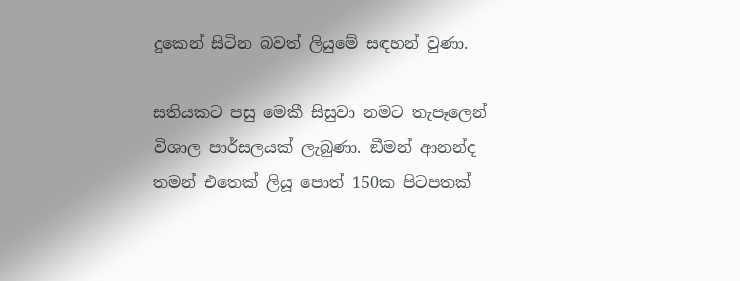දුකෙන් සිටින බවත් ලියුමේ සඳහන් වුණා.

සතියකට පසු මෙකී සිසුවා නමට තැපෑලෙන් විශාල පාර්සලයක් ලැබුණා. ඞීමන් ආනන්ද තමන් එතෙක් ලියූ පොත් 150ක පිටපතක්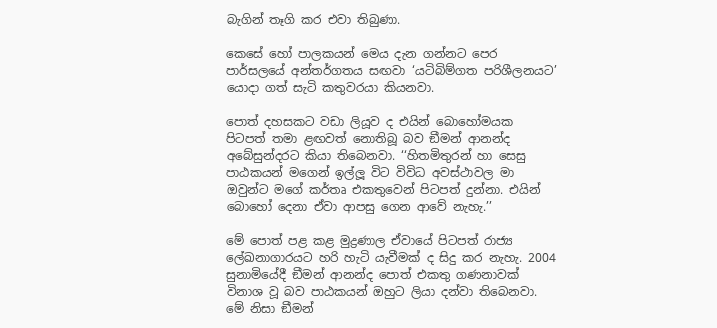බැගින් තෑගි කර එවා තිබුණා.

කෙසේ හෝ පාලකයන් මෙය දැන ගන්නට පෙර පාර්සලයේ අන්තර්ගතය සඟවා ‘යටිබිම්ගත පරිශීලනයට’ යොදා ගත් සැටි කතුවරයා කියනවා.

පොත් දහසකට වඩා ලියූව ද එයින් බොහෝමයක පිටපත් තමා ළඟවත් නොතිබූ බව ඞීමන් ආනන්ද අබේසුන්දරට කියා තිබෙනවා. ‘‘හිතමිතුරන් හා සෙසු පාඨකයන් මගෙන් ඉල්ලූ විට විවිධ අවස්ථාවල මා ඔවුන්ට මගේ කර්තෘ එකතුවෙන් පිටපත් දුන්නා. එයින් බොහෝ දෙනා ඒවා ආපසු ගෙන ආවේ නැහැ.’’

මේ පොත් පළ කළ මුද්‍රණාල ඒවායේ පිටපත් රාජ්‍ය ලේඛනාගාරයට හරි හැටි යැවීමක් ද සිදු කර නැහැ. 2004 සුනාමියේදී ඞීමන් ආනන්ද පොත් එකතු ගණනාවක් විනාශ වූ බව පාඨකයන් ඔහුට ලියා දන්වා තිබෙනවා. මේ නිසා ඞීමන්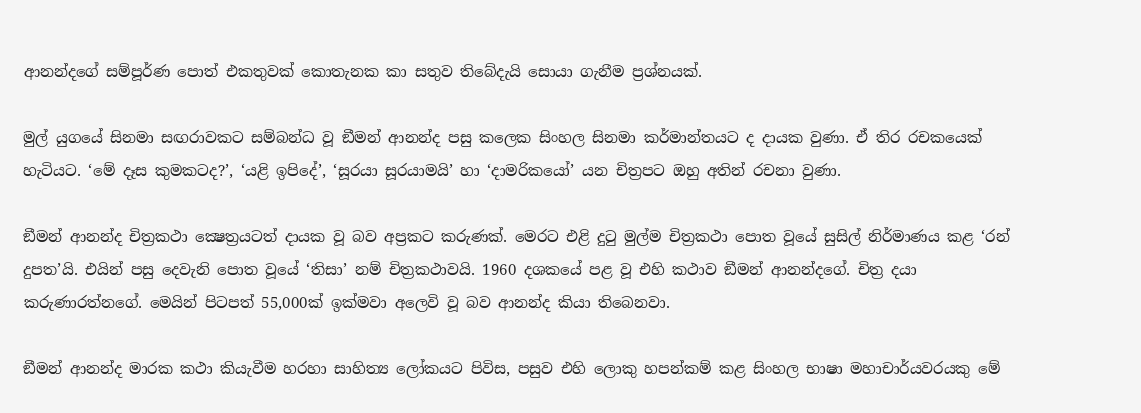ආනන්දගේ සම්පූර්ණ පොත් එකතුවක් කොතැනක කා සතුව තිබේදැයි සොයා ගැනීම ප්‍රශ්නයක්.

මුල් යුගයේ සිනමා සඟරාවකට සම්බන්ධ වූ ඞීමන් ආනන්ද පසු කලෙක සිංහල සිනමා කර්මාන්තයට ද දායක වුණා. ඒ තිර රචකයෙක් හැටියට. ‘මේ දෑස කුමකටද?’, ‘යළි ඉපිදේ’, ‘සූරයා සූරයාමයි’ හා ‘දාමරිකයෝ’ යන චිත්‍රපට ඔහු අතින් රචනා වුණා.

ඞීමන් ආනන්ද චිත්‍රකථා ක්‍ෂෙත්‍රයටත් දායක වූ බව අප්‍රකට කරුණක්. මෙරට එළි දුටු මුල්ම චිත්‍රකථා පොත වූයේ සුසිල් නිර්මාණය කළ ‘රන් දුපත’යි. එයින් පසු දෙවැනි පොත වූයේ ‘තිසා’ නම් චිත්‍රකථාවයි. 1960 දශකයේ පළ වූ එහි කථාව ඞීමන් ආනන්දගේ. චිත්‍ර දයා කරුණාරත්නගේ. මෙයින් පිටපත් 55,000ක් ඉක්මවා අලෙවි වූ බව ආනන්ද කියා තිබෙනවා.

ඞීමන් ආනන්ද මාරක කථා කියැවීම හරහා සාහිත්‍ය ලෝකයට පිවිස, පසුව එහි ලොකු හපන්කම් කළ සිංහල භාෂා මහාචාර්යවරයකු මේ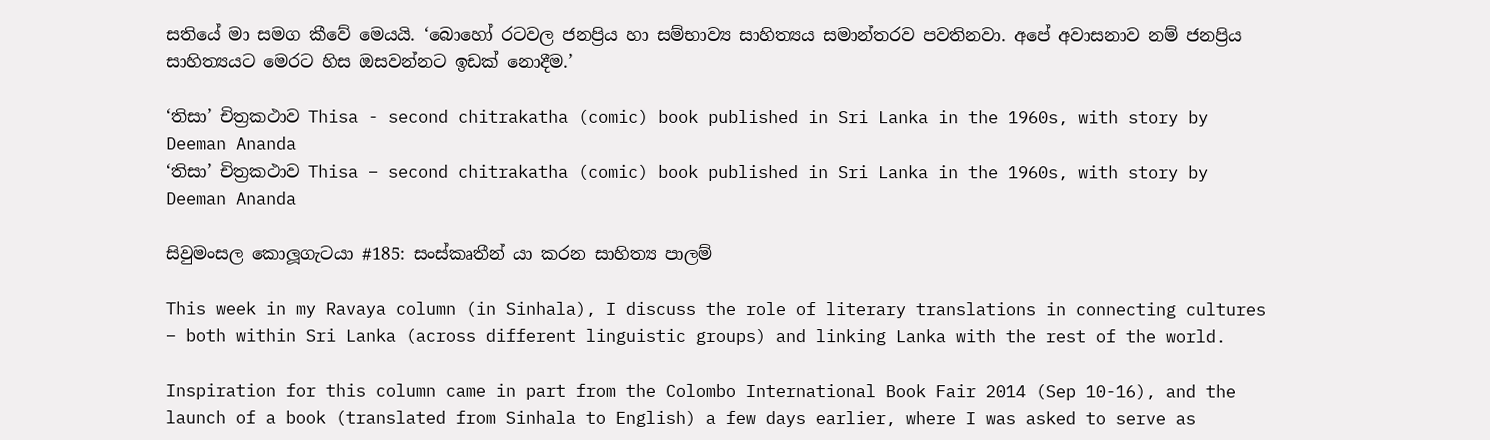සතියේ මා සමග කීවේ මෙයයි. ‘බොහෝ රටවල ජනප්‍රිය හා සම්භාව්‍ය සාහිත්‍යය සමාන්තරව පවතිනවා. අපේ අවාසනාව නම් ජනප්‍රිය සාහිත්‍යයට මෙරට හිස ඔසවන්නට ඉඩක් නොදීම.’

‘තිසා’ චිත්‍රකථාව Thisa - second chitrakatha (comic) book published in Sri Lanka in the 1960s, with story by Deeman Ananda
‘තිසා’ චිත්‍රකථාව Thisa – second chitrakatha (comic) book published in Sri Lanka in the 1960s, with story by Deeman Ananda

සිවුමංසල කොලූගැටයා #185: සංස්කෘතීන් යා කරන සාහිත්‍ය පාලම්

This week in my Ravaya column (in Sinhala), I discuss the role of literary translations in connecting cultures – both within Sri Lanka (across different linguistic groups) and linking Lanka with the rest of the world.

Inspiration for this column came in part from the Colombo International Book Fair 2014 (Sep 10-16), and the launch of a book (translated from Sinhala to English) a few days earlier, where I was asked to serve as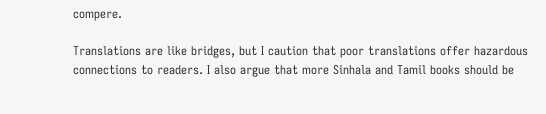compere.

Translations are like bridges, but I caution that poor translations offer hazardous connections to readers. I also argue that more Sinhala and Tamil books should be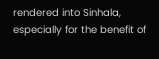rendered into Sinhala, especially for the benefit of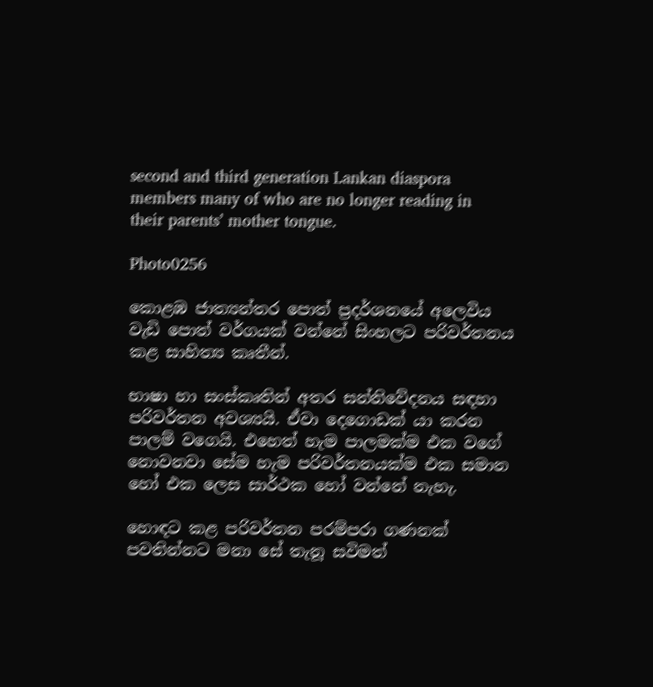second and third generation Lankan diaspora members many of who are no longer reading in their parents’ mother tongue.

Photo0256

කොළඹ ජාත්‍යන්තර පොත් ප්‍රදර්ශනයේ අලෙවිය වැඩි පොත් වර්ගයක් වන්නේ සිංහලට පරිවර්තනය කළ සාහිත්‍ය කෘතීන්.

භාෂා හා සංස්කෘතින් අතර සන්නිවේදනය සඳහා පරිවර්තන අවශ්‍යයි. ඒවා දෙගොඩක් යා කරන පාලම් වගෙයි. එහෙත් හැම පාලමක්ම එක වගේ නොවනවා සේම හැම පරිවර්තනයක්ම එක සමාන හෝ එක ලෙස සාර්ථක හෝ වන්නේ නැහැ.

හොඳට කළ පරිවර්තන පරම්පරා ගණනක් පවතින්නට මනා සේ තැනූ සවිමත්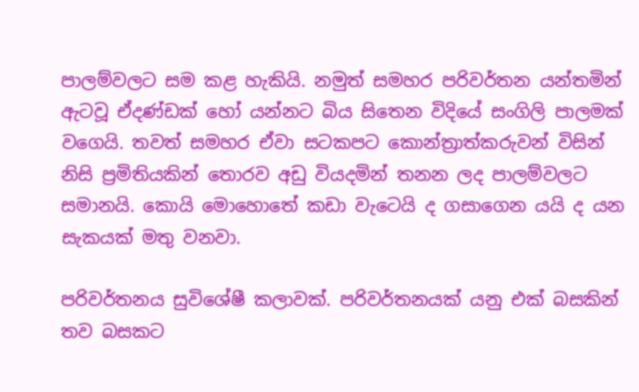පාලම්වලට සම කළ හැකියි. නමුත් සමහර පරිවර්තන යන්තමින් ඇටවූ ඒදණ්ඩක් හෝ යන්නට බිය සිතෙන විදියේ සංගිලි පාලමක් වගෙයි. තවත් සමහර ඒවා සටකපට කොන්ත්‍රාත්කරුවන් විසින් නිසි ප්‍රමිතියකින් තොරව අඩු වියදමින් තනන ලද පාලම්වලට සමානයි. කොයි මොහොතේ කඩා වැටෙයි ද ගසාගෙන යයි ද යන සැකයක් මතු වනවා.

පරිවර්තනය සුවිශේෂී කලාවක්. පරිවර්තනයක් යනු එක් බසකින් තව බසකට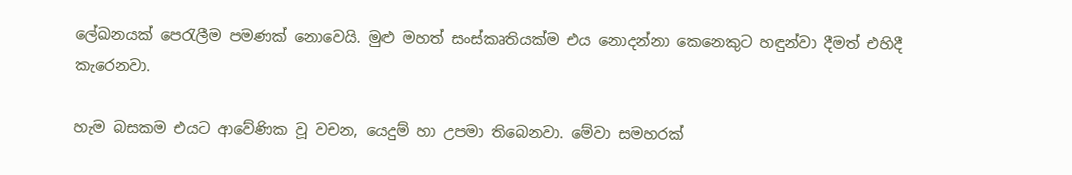ලේඛනයක් පෙරැලීම පමණක් නොවෙයි. මුළු මහත් සංස්කෘතියක්ම එය නොදන්නා කෙනෙකුට හඳුන්වා දීමත් එහිදී කැරෙනවා.

හැම බසකම එයට ආවේණික වූ වචන, යෙදුම් හා උපමා තිබෙනවා. මේවා සමහරක්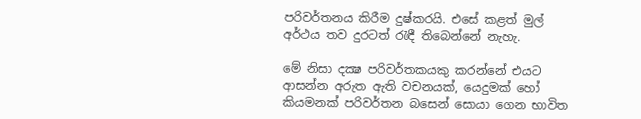පරිවර්තනය කිරීම දුෂ්කරයි. එසේ කළත් මුල් අර්ථය තව දුරටත් රැඳී තිබෙන්නේ නැහැ.

මේ නිසා දක්‍ෂ පරිවර්තකයකු කරන්නේ එයට ආසන්න අරුත ඇති වචනයක්, යෙදුමක් හෝ කියමනක් පරිවර්තන බසෙන් සොයා ගෙන භාවිත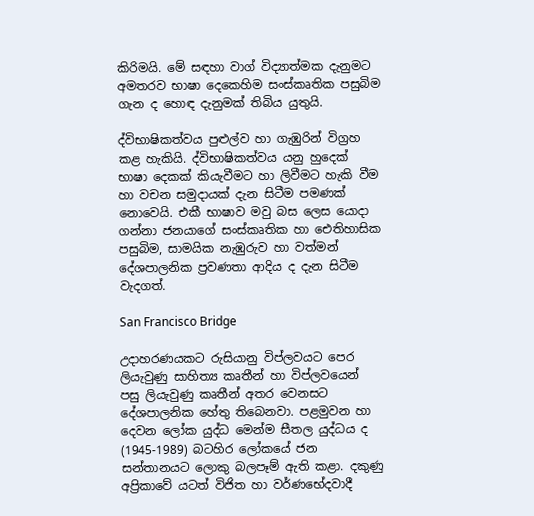කිරිමයි. මේ සඳහා වාග් විද්‍යාත්මක දැනුමට අමතරව භාෂා දෙකෙහිම සංස්කෘතික පසුබිම ගැන ද හොඳ දැනුමක් තිබිය යුතුයි.

ද්විභාෂිකත්වය පුළුල්ව හා ගැඹුරින් විග්‍රහ කළ හැකියි. ද්විභාෂිකත්වය යනු හුදෙක් භාෂා දෙකක් කියැවීමට හා ලිවීමට හැකි වීම හා වචන සමුදායක් දැන සිටීම පමණක් නොවෙයි. එකී භාෂාව මවු බස ලෙස යොදා ගන්නා ජනයාගේ සංස්කෘතික හා ඓතිහාසික පසුබිම, සාමයික නැඹුරුව හා වත්මන් දේශපාලනික ප්‍රවණතා ආදිය ද දැන සිටීම වැදගත්.

San Francisco Bridge

උදාහරණයකට රුසියානු විප්ලවයට පෙර ලියැවුණු සාහිත්‍ය කෘතීන් හා විප්ලවයෙන් පසු ලියැවුණු කෘතීන් අතර වෙනසට දේශපාලනික හේතු තිබෙනවා. පළමුවන හා දෙවන ලෝක යුද්ධ මෙන්ම සීතල යුද්ධය ද (1945-1989) බටහිර ලෝකයේ ජන සන්තානයට ලොකු බලපෑම් ඇති කළා. දකුණු අප්‍රිකාවේ යටත් විජිත හා වර්ණභේදවාදී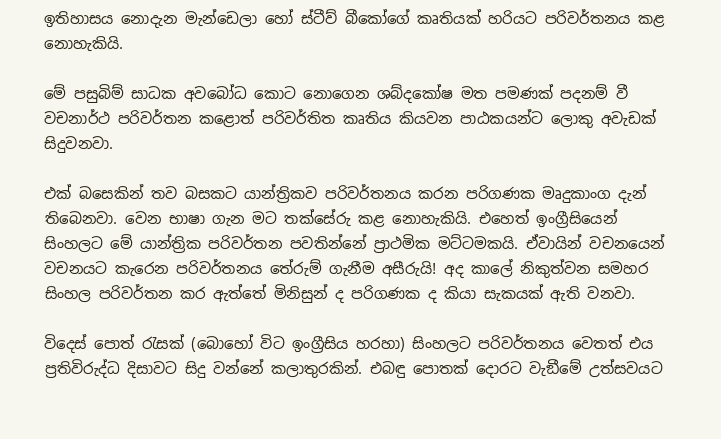ඉතිහාසය නොදැන මැන්ඩෙලා හෝ ස්ටීව් බීකෝගේ කෘතියක් හරියට පරිවර්තනය කළ නොහැකියි.

මේ පසුබිම් සාධක අවබෝධ කොට නොගෙන ශබ්දකෝෂ මත පමණක් පදනම් වී වචනාර්ථ පරිවර්තන කළොත් පරිවර්තිත කෘතිය කියවන පාඨකයන්ට ලොකු අවැඩක් සිදුවනවා.

එක් බසෙකින් තව බසකට යාන්ත්‍රිකව පරිවර්තනය කරන පරිගණක මෘදුකාංග දැන් තිබෙනවා. වෙන භාෂා ගැන මට තක්සේරු කළ නොහැකියි. එහෙත් ඉංග්‍රීසියෙන් සිංහලට මේ යාන්ත්‍රික පරිවර්තන පවතින්නේ ප්‍රාථමික මට්ටමකයි. ඒවායින් වචනයෙන් වචනයට කැරෙන පරිවර්තනය තේරුම් ගැනීම අසීරුයි! අද කාලේ නිකුත්වන සමහර සිංහල පරිවර්තන කර ඇත්තේ මිනිසුන් ද පරිගණක ද කියා සැකයක් ඇති වනවා.

විදෙස් පොත් රැසක් (බොහෝ විට ඉංග්‍රීසිය හරහා) සිංහලට පරිවර්තනය වෙතත් එය ප්‍රතිවිරුද්ධ දිසාවට සිදු වන්නේ කලාතුරකින්. එබඳු පොතක් දොරට වැඞීමේ උත්සවයට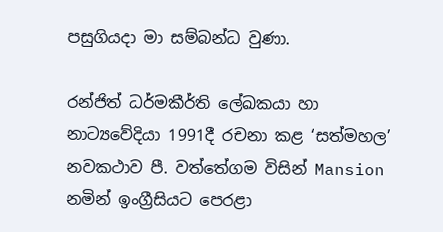පසුගියදා මා සම්බන්ධ වුණා.

රන්ජිත් ධර්මකීර්ති ලේඛකයා හා නාට්‍යවේදියා 1991දී රචනා කළ ‘සත්මහල’ නවකථාව පී. වත්තේගම විසින් Mansion නමින් ඉංග්‍රීසියට පෙරළා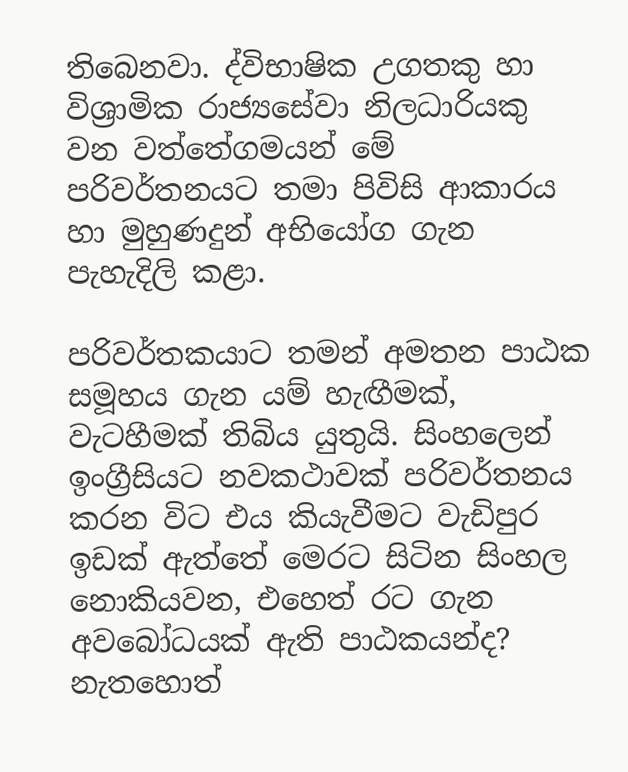තිබෙනවා. ද්විභාෂික උගතකු හා විශ්‍රාමික රාජ්‍යසේවා නිලධාරියකු වන වත්තේගමයන් මේ පරිවර්තනයට තමා පිවිසි ආකාරය හා මුහුණදුන් අභියෝග ගැන පැහැදිලි කළා.

පරිවර්තකයාට තමන් අමතන පාඨක සමූහය ගැන යම් හැඟීමක්, වැටහීමක් තිබිය යුතුයි. සිංහලෙන් ඉංග්‍රීසියට නවකථාවක් පරිවර්තනය කරන විට එය කියැවීමට වැඩිපුර ඉඩක් ඇත්තේ මෙරට සිටින සිංහල නොකියවන, එහෙත් රට ගැන අවබෝධයක් ඇති පාඨකයන්ද? නැතහොත්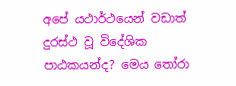අපේ යථාර්ථයෙන් වඩාත් දුරස්ථ වූ විදේශික පාඨකයන්ද? මෙය තෝරා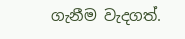ගැනීම වැදගත්.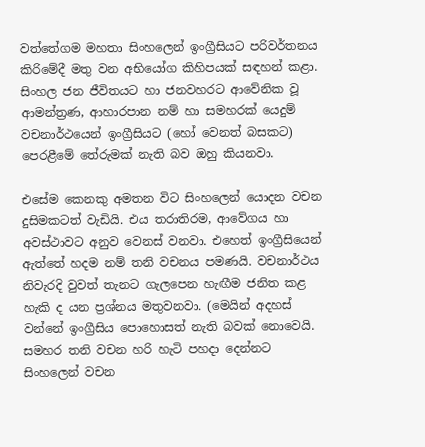වත්තේගම මහතා සිංහලෙන් ඉංග්‍රීසියට පරිවර්තනය කිරිමේදී මතු වන අභියෝග කිහිපයක් සඳහන් කළා. සිංහල ජන ජීවිතයට හා ජනවහරට ආවේනික වූ ආමන්ත්‍රණ, ආහාරපාන නම් හා සමහරක් යෙදුම් වචනාර්ථයෙන් ඉංග්‍රීසියට (හෝ වෙනත් බසකට) පෙරළීමේ තේරුමක් නැති බව ඔහු කියනවා.

එසේම කෙනකු අමතන විට සිංහලෙන් යොදන වචන දුසිමකටත් වැඩියි. එය තරාතිරම, ආවේගය හා අවස්ථාවට අනුව වෙනස් වනවා. එහෙත් ඉංග්‍රීසියෙන් ඇත්තේ හදම නම් තනි වචනය පමණයි. වචනාර්ථය නිවැරදි වුවත් තැනට ගැලපෙන හැඟීම ජනිත කළ හැකි ද යන ප්‍රශ්නය මතුවනවා. (මෙයින් අදහස් වන්නේ ඉංග්‍රීසිය පොහොසත් නැති බවක් නොවෙයි. සමහර තනි වචන හරි හැටි පහදා දෙන්නට සිංහලෙන් වචන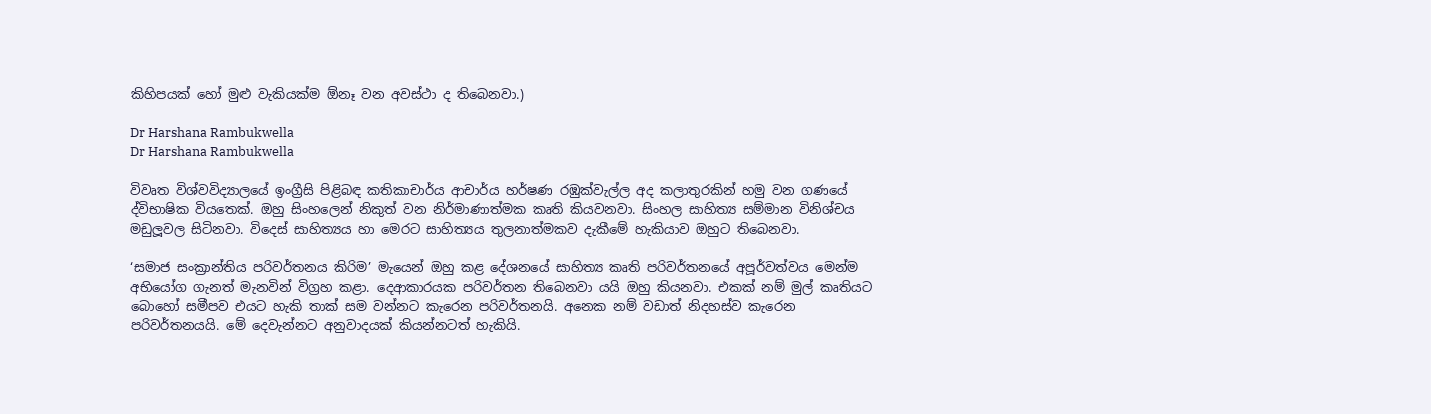කිහිපයක් හෝ මුළු වැකියක්ම ඕනෑ වන අවස්ථා ද තිබෙනවා.)

Dr Harshana Rambukwella
Dr Harshana Rambukwella

විවෘත විශ්වවිද්‍යාලයේ ඉංග්‍රීසි පිළිබඳ කතිකාචාර්ය ආචාර්ය හර්ෂණ රඹුක්වැල්ල අද කලාතුරකින් හමු වන ගණයේ ද්විභාෂික වියතෙක්. ඔහු සිංහලෙන් නිකුත් වන නිර්මාණාත්මක කෘති කියවනවා. සිංහල සාහිත්‍ය සම්මාන විනිශ්චය මඩුලූවල සිටිනවා. විදෙස් සාහිත්‍යය හා මෙරට සාහිත්‍යය තුලනාත්මකව දැකීමේ හැකියාව ඔහුට තිබෙනවා.

‘සමාජ සංක්‍රාන්තිය පරිවර්තනය කිරිම’ මැයෙන් ඔහු කළ දේශනයේ සාහිත්‍ය කෘති පරිවර්තනයේ අපූර්වත්වය මෙන්ම අභියෝග ගැනත් මැනවින් විග්‍රහ කළා. දෙආකාරයක පරිවර්තන තිබෙනවා යයි ඔහු කියනවා. එකක් නම් මුල් කෘතියට බොහෝ සමීපව එයට හැකි තාක් සම වන්නට කැරෙන පරිවර්තනයි. අනෙක නම් වඩාත් නිදහස්ව කැරෙන පරිවර්තනයයි. මේ දෙවැන්නට අනුවාදයක් කියන්නටත් හැකියි.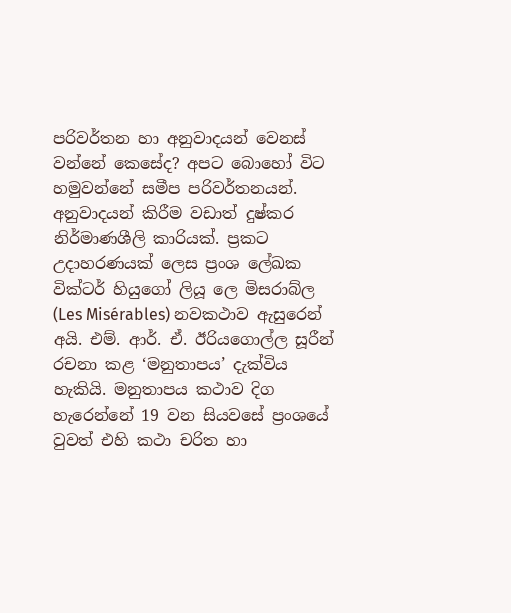පරිවර්තන හා අනුවාදයන් වෙනස් වන්නේ කෙසේද? අපට බොහෝ විට හමුවන්නේ සමීප පරිවර්තනයන්. අනුවාදයන් කිරීම වඩාත් දුෂ්කර නිර්මාණශීලි කාරියක්. ප්‍රකට උදාහරණයක් ලෙස ප්‍රංශ ලේඛක වික්ටර් හියුගෝ ලියූ ලෙ මිසරාබ්ල (Les Misérables) නවකථාව ඇසුරෙන් අයි. එම්. ආර්. ඒ. ඊරියගොල්ල සූරීන් රචනා කළ ‘මනුතාපය’ දැක්විය හැකියි. මනුතාපය කථාව දිග හැරෙන්නේ 19 වන සියවසේ ප්‍රංශයේ වුවත් එහි කථා චරිත හා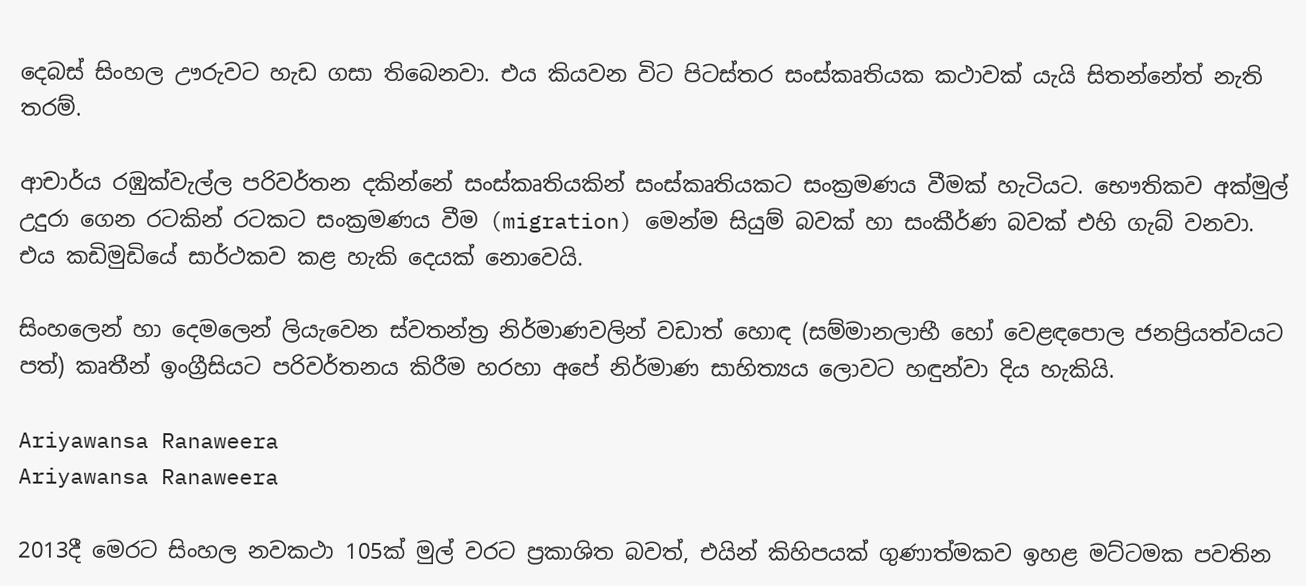දෙබස් සිංහල ඌරුවට හැඩ ගසා තිබෙනවා. එය කියවන විට පිටස්තර සංස්කෘතියක කථාවක් යැයි සිතන්නේත් නැති තරම්.

ආචාර්ය රඹුක්වැල්ල පරිවර්තන දකින්නේ සංස්කෘතියකින් සංස්කෘතියකට සංක්‍රමණය වීමක් හැටියට. භෞතිකව අක්මුල් උදුරා ගෙන රටකින් රටකට සංක්‍රමණය වීම (migration) මෙන්ම සියුම් බවක් හා සංකීර්ණ බවක් එහි ගැබ් වනවා. එය කඩිමුඩියේ සාර්ථකව කළ හැකි දෙයක් නොවෙයි.

සිංහලෙන් හා දෙමලෙන් ලියැවෙන ස්වතන්ත්‍ර නිර්මාණවලින් වඩාත් හොඳ (සම්මානලාභී හෝ වෙළඳපොල ජනප්‍රියත්වයට පත්) කෘතීන් ඉංග්‍රීසියට පරිවර්තනය කිරීම හරහා අපේ නිර්මාණ සාහිත්‍යය ලොවට හඳුන්වා දිය හැකියි.

Ariyawansa Ranaweera
Ariyawansa Ranaweera

2013දී මෙරට සිංහල නවකථා 105ක් මුල් වරට ප්‍රකාශිත බවත්, එයින් කිහිපයක් ගුණාත්මකව ඉහළ මට්ටමක පවතින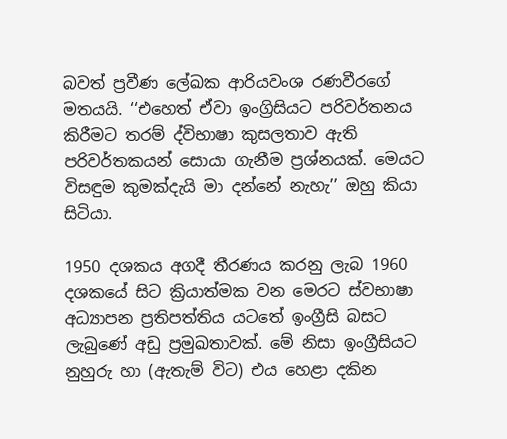බවත් ප්‍රවීණ ලේඛක ආරියවංශ රණවීරගේ මතයයි. ‘‘එහෙත් ඒවා ඉංග්‍රිසියට පරිවර්තනය කිරීමට තරම් ද්විභාෂා කුසලතාව ඇති පරිවර්තකයන් සොයා ගැනීම ප්‍රශ්නයක්. මෙයට විසඳුම කුමක්දැයි මා දන්නේ නැහැ’’ ඔහු කියා සිටියා.

1950 දශකය අගදී තීරණය කරනු ලැබ 1960 දශකයේ සිට ක්‍රියාත්මක වන මෙරට ස්වභාෂා අධ්‍යාපන ප්‍රතිපත්තිය යටතේ ඉංග්‍රීසි බසට ලැබුණේ අඩු ප්‍රමුඛතාවක්. මේ නිසා ඉංග්‍රීසියට නුහුරු හා (ඇතැම් විට) එය හෙළා දකින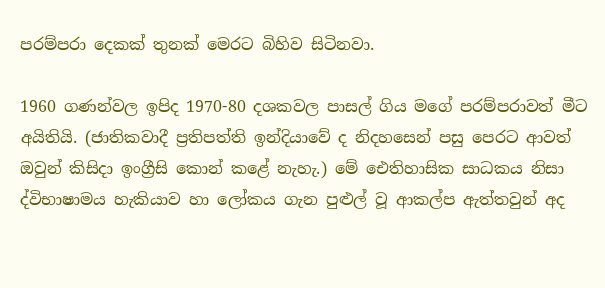පරම්පරා දෙකක් තුනක් මෙරට බිහිව සිටිනවා.

1960 ගණන්වල ඉපිද 1970-80 දශකවල පාසල් ගිය මගේ පරම්පරාවත් මීට අයිතියි. (ජාතිකවාදී ප්‍රතිපත්ති ඉන්දියාවේ ද නිදහසෙන් පසු පෙරට ආවත් ඔවුන් කිසිදා ඉංග්‍රීසි කොන් කළේ නැහැ.) මේ ඓතිහාසික සාධකය නිසා ද්විභාෂාමය හැකියාව හා ලෝකය ගැන පුළුල් වූ ආකල්ප ඇත්තවුන් අද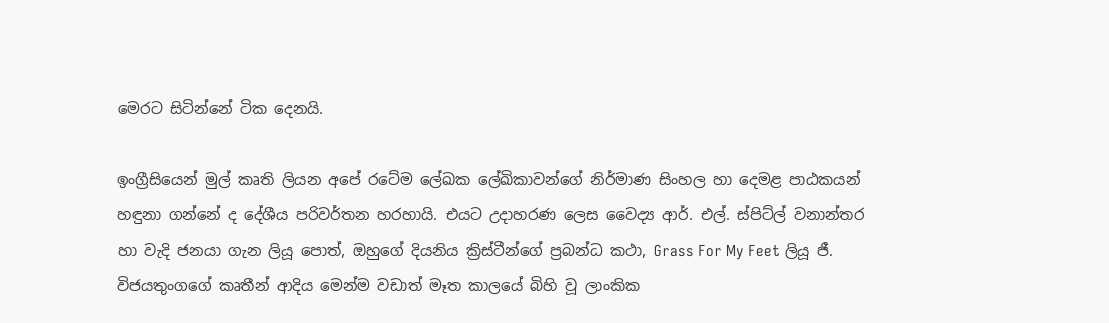මෙරට සිටින්නේ ටික දෙනයි.

ඉංග්‍රීසියෙන් මුල් කෘති ලියන අපේ රටේම ලේඛක ලේඛිකාවන්ගේ නිර්මාණ සිංහල හා දෙමළ පාඨකයන් හඳුනා ගන්නේ ද දේශීය පරිවර්තන හරහායි. එයට උදාහරණ ලෙස වෛද්‍ය ආර්. එල්. ස්පිට්ල් වනාන්තර හා වැදි ජනයා ගැන ලියූ පොත්, ඔහුගේ දියනිය ක්‍රිස්ටීන්ගේ ප්‍රබන්ධ කථා, Grass For My Feet ලියූ ජී. විජයතුංගගේ කෘතීන් ආදිය මෙන්ම වඩාත් මෑත කාලයේ බිහි වූ ලාංකික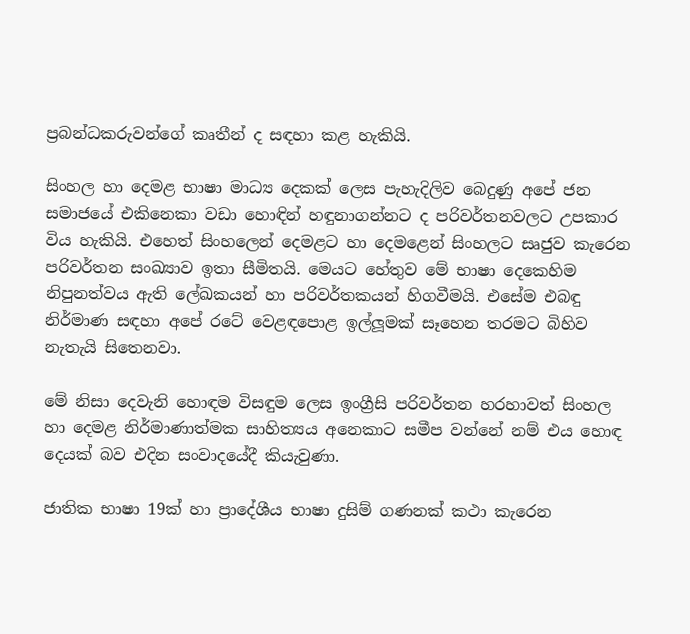ප්‍රබන්ධකරුවන්ගේ කෘතීන් ද සඳහා කළ හැකියි.

සිංහල හා දෙමළ භාෂා මාධ්‍ය දෙකක් ලෙස පැහැදිලිව බෙදුණු අපේ ජන සමාජයේ එකිනෙකා වඩා හොඳින් හඳුනාගන්නට ද පරිවර්තනවලට උපකාර විය හැකියි. එහෙත් සිංහලෙන් දෙමළට හා දෙමළෙන් සිංහලට සෘජුව කැරෙන පරිවර්තන සංඛ්‍යාව ඉතා සීමිතයි. මෙයට හේතුව මේ භාෂා දෙකෙහිම නිපුනත්වය ඇති ලේඛකයන් හා පරිවර්තකයන් හිගවීමයි. එසේම එබඳු නිර්මාණ සඳහා අපේ රටේ වෙළඳපොළ ඉල්ලූමක් සෑහෙන තරමට බිහිව නැතැයි සිතෙනවා.

මේ නිසා දෙවැනි හොඳම විසඳුම ලෙස ඉංග්‍රීසි පරිවර්තන හරහාවත් සිංහල හා දෙමළ නිර්මාණාත්මක සාහිත්‍යය අනෙකාට සමීප වන්නේ නම් එය හොඳ දෙයක් බව එදින සංවාදයේදී කියැවුණා.

ජාතික භාෂා 19ක් හා ප්‍රාදේශීය භාෂා දුසිම් ගණනක් කථා කැරෙන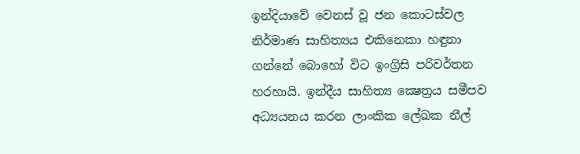ඉන්දියාවේ වෙනස් වූ ජන කොටස්වල නිර්මාණ සාහිත්‍යය එකිනෙකා හඳුනා ගන්නේ බොහෝ විට ඉංග්‍රිසි පරිවර්තන හරහායි. ඉන්දීය සාහිත්‍ය ක්‍ෂෙත්‍රය සමීපව අධ්‍යයනය කරන ලාංකික ලේඛක නීල්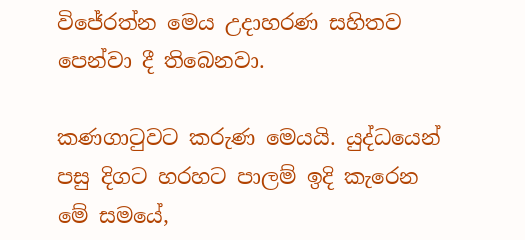විජේරත්න මෙය උදාහරණ සහිතව පෙන්වා දී තිබෙනවා.

කණගාටුවට කරුණ මෙයයි. යුද්ධයෙන් පසු දිගට හරහට පාලම් ඉදි කැරෙන මේ සමයේ,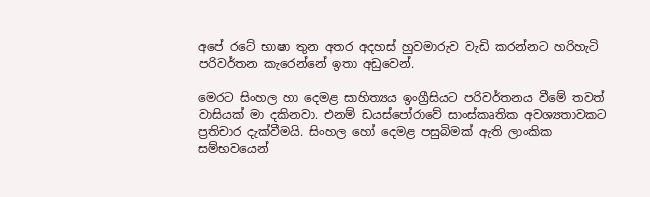අපේ රටේ භාෂා තුන අතර අදහස් හුවමාරුව වැඩි කරන්නට හරිහැටි පරිවර්තන කැරෙන්නේ ඉතා අඩුවෙන්.

මෙරට සිංහල හා දෙමළ සාහිත්‍යය ඉංග්‍රීසියට පරිවර්තනය වීමේ තවත් වාසියක් මා දකිනවා. එනම් ඩයස්පෝරාවේ සාංස්කෘතික අවශ්‍යතාවකට ප්‍රතිචාර දැක්වීමයි. සිංහල හෝ දෙමළ පසුබිමක් ඇති ලාංකික සම්භවයෙන්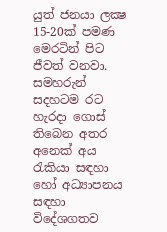යුත් ජනයා ලක්‍ෂ 15-20ක් පමණ මෙරටින් පිට ජීවත් වනවා. සමහරුන් සදහටම රට හැරදා ගොස් තිබෙන අතර අනෙක් අය රැකියා සඳහා හෝ අධ්‍යාපනය සඳහා විදේශගතව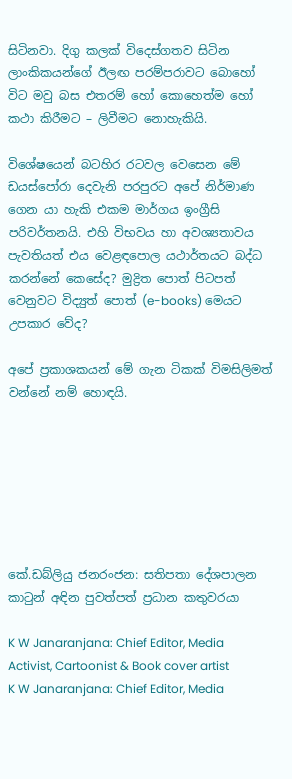සිටිනවා. දිගු කලක් විදෙස්ගතව සිටින ලාංකිකයන්ගේ ඊලඟ පරම්පරාවට බොහෝ විට මවු බස එතරම් හෝ කොහෙත්ම හෝ කථා කිරීමට – ලිවීමට නොහැකියි.

විශේෂයෙන් බටහිර රටවල වෙසෙන මේ ඩයස්පෝරා දෙවැනි පරපුරට අපේ නිර්මාණ ගෙන යා හැකි එකම මාර්ගය ඉංග්‍රීසි පරිවර්තනයි. එහි විභවය හා අවශ්‍යතාවය පැවතියත් එය වෙළඳපොල යථාර්තයට බද්ධ කරන්නේ කෙසේද? මුද්‍රිත පොත් පිටපත් වෙනුවට විද්‍යුත් පොත් (e-books) මෙයට උපකාර වේද?

අපේ ප්‍රකාශකයන් මේ ගැන ටිකක් විමසිලිමත් වන්නේ නම් හොඳයි.







කේ.ඩබ්ලියු ජනරංජන: සතිපතා දේශපාලන කාටුන් අඳින පුවත්පත් ප්‍රධාන කතුවරයා

K W Janaranjana: Chief Editor, Media Activist, Cartoonist & Book cover artist
K W Janaranjana: Chief Editor, Media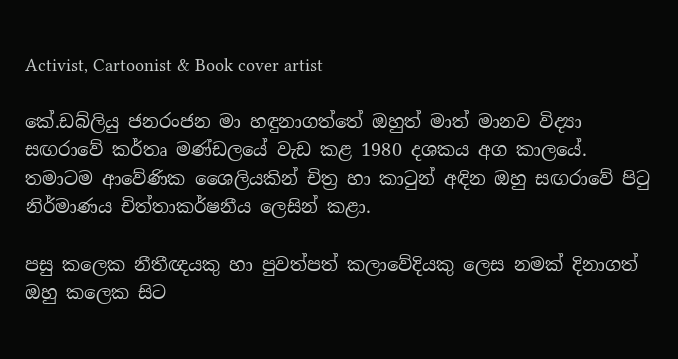Activist, Cartoonist & Book cover artist

කේ.ඩබ්ලියු ජනරංජන මා හඳුනාගත්තේ ඔහුත් මාත් මානව විද්‍යා සඟරාවේ කර්තෘ මණ්ඩලයේ වැඩ කළ 1980 දශකය අග කාලයේ. තමාටම ආවේණික ශෛලියකින් චිත්‍ර හා කාටුන් අඳින ඔහු සඟරාවේ පිටු නිර්මාණය චිත්තාකර්ෂනීය ලෙසින් කළා.

පසු කලෙක නීතීඥයකු හා පුවත්පත් කලාවේදියකු ලෙස නමක් දිනාගත් ඔහු කලෙක සිට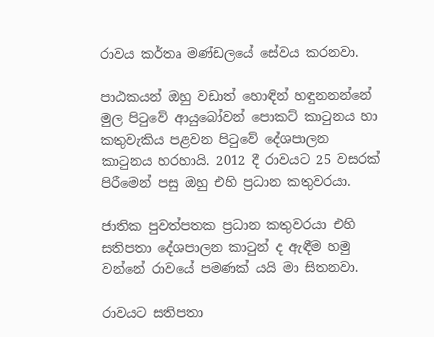රාවය කර්තෘ මණ්ඩලයේ සේවය කරනවා.

පාඨකයන් ඔහු වඩාත් හොඳින් හඳුනනන්නේ මුල පිටුවේ ආයුබෝවන් පොකට් කාටුනය හා කතුවැකිය පළවන පිටුවේ දේශපාලන කාටුනය හරහායි. 2012 දී රාවයට 25 වසරක් පිරීමෙන් පසු ඔහු එහි ප්‍රධාන කතුවරයා.

ජාතික පුවත්පතක ප්‍රධාන කතුවරයා එහි සතිපතා දේශපාලන කාටුන් ද ඇඳීම හමු වන්නේ රාවයේ පමණක් යයි මා සිතනවා.

රාවයට සතිපතා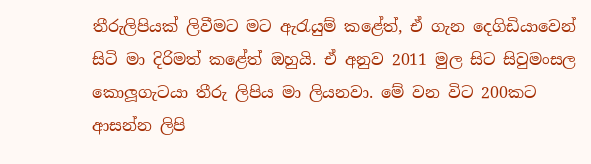තීරුලිපියක් ලිවීමට මට ඇරැයුම් කළේත්, ඒ ගැන දෙගිඩියාවෙන් සිටි මා දිරිමත් කළේත් ඔහුයි. ඒ අනුව 2011 මුල සිට සිවුමංසල කොලූගැටයා තීරු ලිපිය මා ලියනවා. මේ වන විට 200කට ආසන්න ලිපි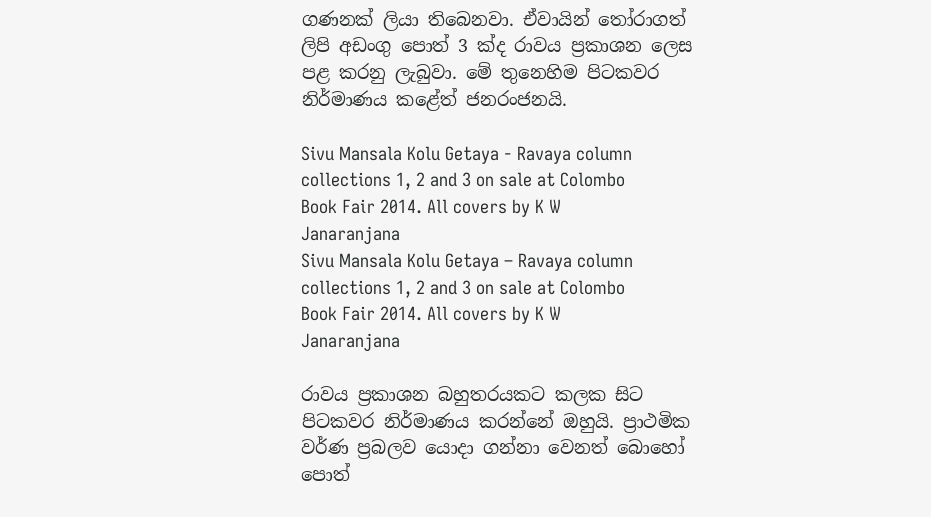ගණනක් ලියා තිබෙනවා. ඒවායින් තෝරාගත් ලිපි අඩංගු පොත් 3 ක්ද රාවය ප්‍රකාශන ලෙස පළ කරනු ලැබුවා. මේ තුනෙහිම පිටකවර නිර්මාණය කළේත් ජනරංජනයි.

Sivu Mansala Kolu Getaya - Ravaya column collections 1, 2 and 3 on sale at Colombo Book Fair 2014. All covers by K W Janaranjana
Sivu Mansala Kolu Getaya – Ravaya column collections 1, 2 and 3 on sale at Colombo Book Fair 2014. All covers by K W Janaranjana

රාවය ප්‍රකාශන බහුතරයකට කලක සිට පිටකවර නිර්මාණය කරන්නේ ඔහුයි. ප්‍රාථමික වර්ණ ප්‍රබලව යොදා ගන්නා වෙනත් බොහෝ පොත්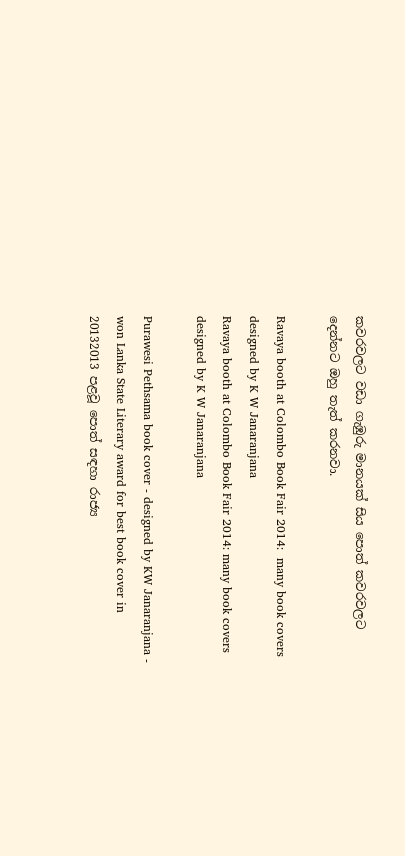කවරවලට වඩා ගැඹුරු මානයක් සිය පොත් කවරවලට දෙන්නට ඔහු තැත් කරනවා.

Ravaya booth at Colombo Book Fair 2014:  many book covers designed by K W Janaranjana
Ravaya booth at Colombo Book Fair 2014: many book covers designed by K W Janaranjana

Purawesi Pethsama book cover - designed by KW Janaranjana - won Lanka State Literary award for best book cover in 20132013 පළවූ පොත් සඳහා රාජ්‍ය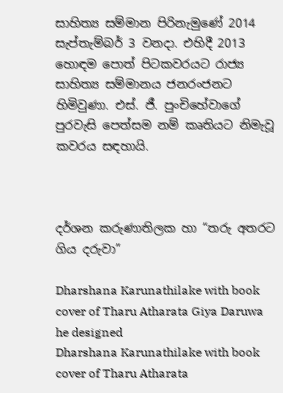සාහිත්‍ය සම්මාන පිරිනැමුණේ 2014 සැප්තැම්බර් 3 වනදා. එහිදී 2013 හොඳම පොත් පිටකවරයට රාජ්‍ය සාහිත්‍ය සම්මානය ජනරංජනට හිමිවුණා. එස්. ජී. පුංචිහේවාගේ පුරවැසි පෙත්සම නම් කෘතියට නිමැවූ කවරය සඳහායි.



දර්ශන කරුණාතිලක හා “තරු අතරට ගිය දරුවා”

Dharshana Karunathilake with book cover of Tharu Atharata Giya Daruwa he designed
Dharshana Karunathilake with book cover of Tharu Atharata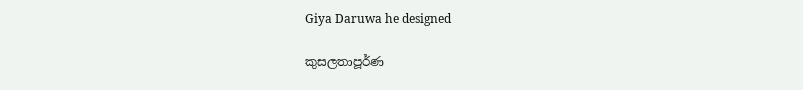Giya Daruwa he designed

කුසලතාපූර්ණ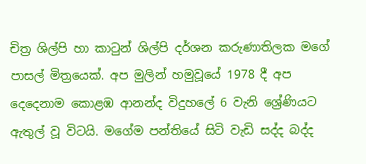චිත්‍ර ශිල්පි හා කාටුන් ශිල්පි දර්ශන කරුණාතිලක මගේ පාසල් මිත්‍රයෙක්. අප මුලින් හමුවූයේ 1978 දී අප දෙදෙනාම කොළඹ ආනන්ද විදුහලේ 6 වැනි ශ්‍රේණියට ඇතුල් වූ විටයි. මගේම පන්තියේ සිටි වැඩි සද්ද බද්ද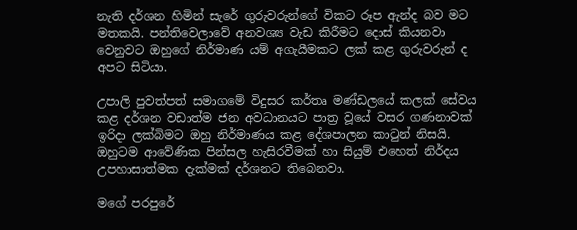නැති දර්ශන හිමින් සැරේ ගුරුවරුන්ගේ විකට රූප ඇන්ද බව මට මතකයි. පන්තිවෙලාවේ අනවශ්‍ය වැඩ කිරීමට දොස් කියනවා වෙනුවට ඔහුගේ නිර්මාණ යම් අගැයීමකට ලක් කළ ගුරුවරුන් ද අපට සිටියා.

උපාලි පුවත්පත් සමාගමේ විදුසර කර්තෘ මණ්ඩලයේ කලක් සේවය කළ දර්ශන වඩාත්ම ජන අවධානයට පාත්‍ර වූයේ වසර ගණනාවක් ඉරිදා ලක්බිමට ඔහු නිර්මාණය කළ දේශපාලන කාටුන් නිසයි. ඔහුටම ආවේණික පින්සල හැසිරවීමක් හා සියුම් එහෙත් නිර්දය උපහාසාත්මක දැක්මක් දර්ශනට තිබෙනවා.

මගේ පරපුරේ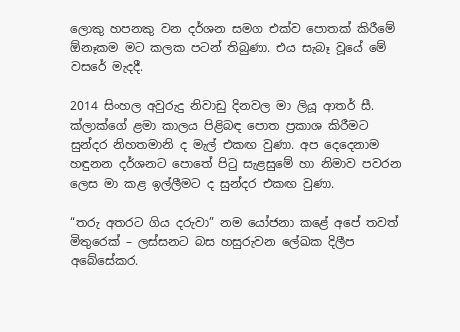ලොකු හපනකු වන දර්ශන සමග එක්ව පොතක් කිරීමේ ඕනෑකම මට කලක පටන් තිබුණා. එය සැබෑ වූයේ මේ වසරේ මැදදී.

2014 සිංහල අවුරුදු නිවාඩු දිනවල මා ලියූ ආතර් සී. ක්ලාක්ගේ ළමා කාලය පිළිබඳ පොත ප්‍රකාශ කිරීමට සුන්දර නිහතමානි ද මැල් එකඟ වුණා. අප දෙදෙනාම හඳුනන දර්ශනට පොතේ පිටු සැළසුමේ හා නිමාව පවරන ලෙස මා කළ ඉල්ලීමට ද සුන්දර එකඟ වුණා.

“තරු අතරට ගිය දරුවා” නම යෝජනා කළේ අපේ තවත් මිතුරෙක් – ලස්සනට බස හසුරුවන ලේඛක දිලීප අබේසේකර.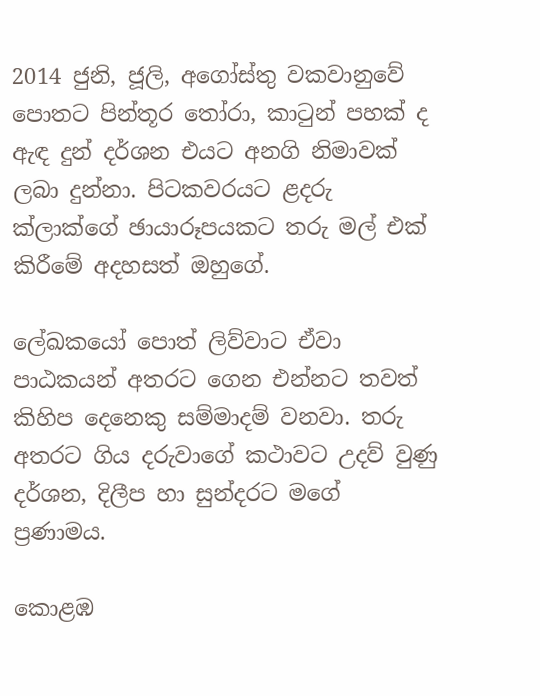2014 ජුනි, ජූලි, අගෝස්තු වකවානුවේ පොතට පින්තූර තෝරා, කාටුන් පහක් ද ඇඳ දුන් දර්ශන එයට අනගි නිමාවක් ලබා දුන්නා. පිටකවරයට ළදරු ක්ලාක්ගේ ඡායාරූපයකට තරු මල් එක් කිරීමේ අදහසත් ඔහුගේ.

ලේඛකයෝ පොත් ලිව්වාට ඒවා පාඨකයන් අතරට ගෙන එන්නට තවත් කිහිප දෙනෙකු සම්මාදම් වනවා. තරු අතරට ගිය දරුවාගේ කථාවට උදව් වුණු දර්ශන, දිලීප හා සුන්දරට මගේ ප්‍රණාමය.

කොළඹ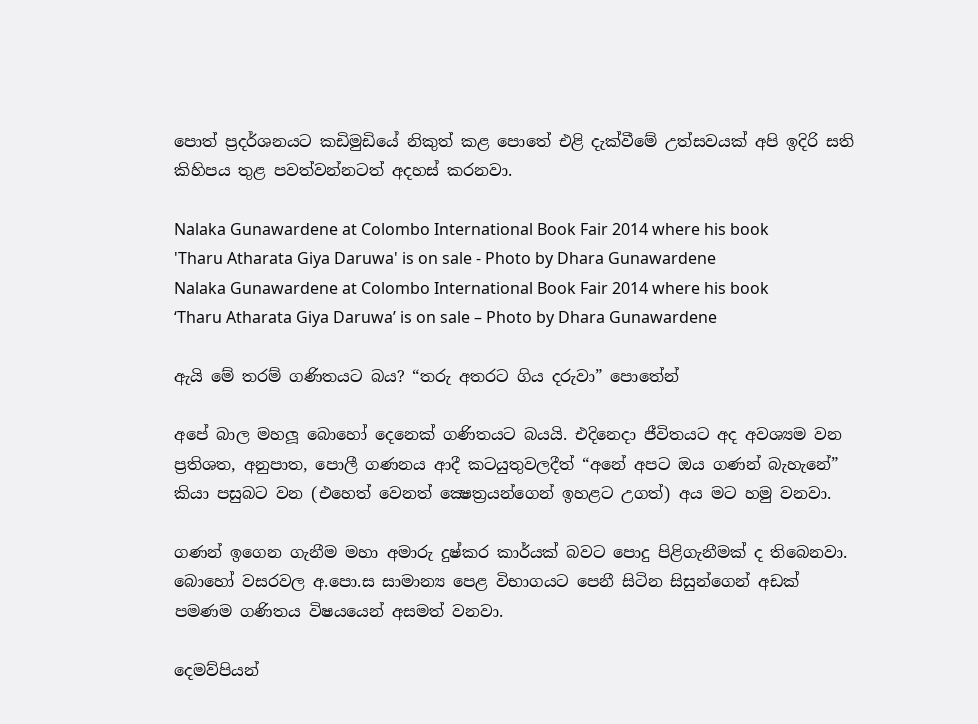පොත් ප්‍රදර්ශනයට කඩිමුඩියේ නිකුත් කළ පොතේ එළි දැක්වීමේ උත්සවයක් අපි ඉදිරි සති කිහිපය තුළ පවත්වන්නටත් අදහස් කරනවා.

Nalaka Gunawardene at Colombo International Book Fair 2014 where his book 'Tharu Atharata Giya Daruwa' is on sale - Photo by Dhara Gunawardene
Nalaka Gunawardene at Colombo International Book Fair 2014 where his book ‘Tharu Atharata Giya Daruwa’ is on sale – Photo by Dhara Gunawardene

ඇයි මේ තරම් ගණිතයට බය? “තරු අතරට ගිය දරුවා” පොතේන්

අපේ බාල මහලූ බොහෝ දෙනෙක් ගණිතයට බයයි. එදිනෙදා ජීවිතයට අද අවශ්‍යම වන ප්‍රතිශත, අනුපාත, පොලී ගණනය ආදී කටයුතුවලදීත් “අනේ අපට ඔය ගණන් බැහැනේ” කියා පසුබට වන (එහෙත් වෙනත් ක්‍ෂෙත්‍රයන්ගෙන් ඉහළට උගත්) අය මට හමු වනවා.

ගණන් ඉගෙන ගැනීම මහා අමාරු දුෂ්කර කාර්යක් බවට පොදු පිළිගැනීමක් ද තිබෙනවා. බොහෝ වසරවල අ.පො.ස සාමාන්‍ය පෙළ විභාගයට පෙනී සිටින සිසුන්ගෙන් අඩක් පමණම ගණිතය විෂයයෙන් අසමත් වනවා.

දෙමව්පියන්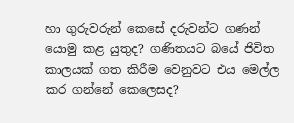හා ගුරුවරුන් කෙසේ දරුවන්ට ගණන් යොමු කළ යුතුද? ගණිතයට බයේ ජිවිත කාලයක් ගත කිරීම වෙනුවට එය මෙල්ල කර ගන්නේ කෙලෙසද?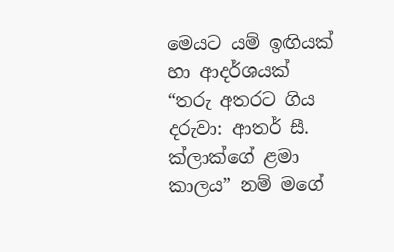මෙයට යම් ඉඟියක් හා ආදර්ශයක්  “තරු අතරට ගිය දරුවා: ආතර් සී. ක්ලාක්ගේ ළමා කාලය” නම් මගේ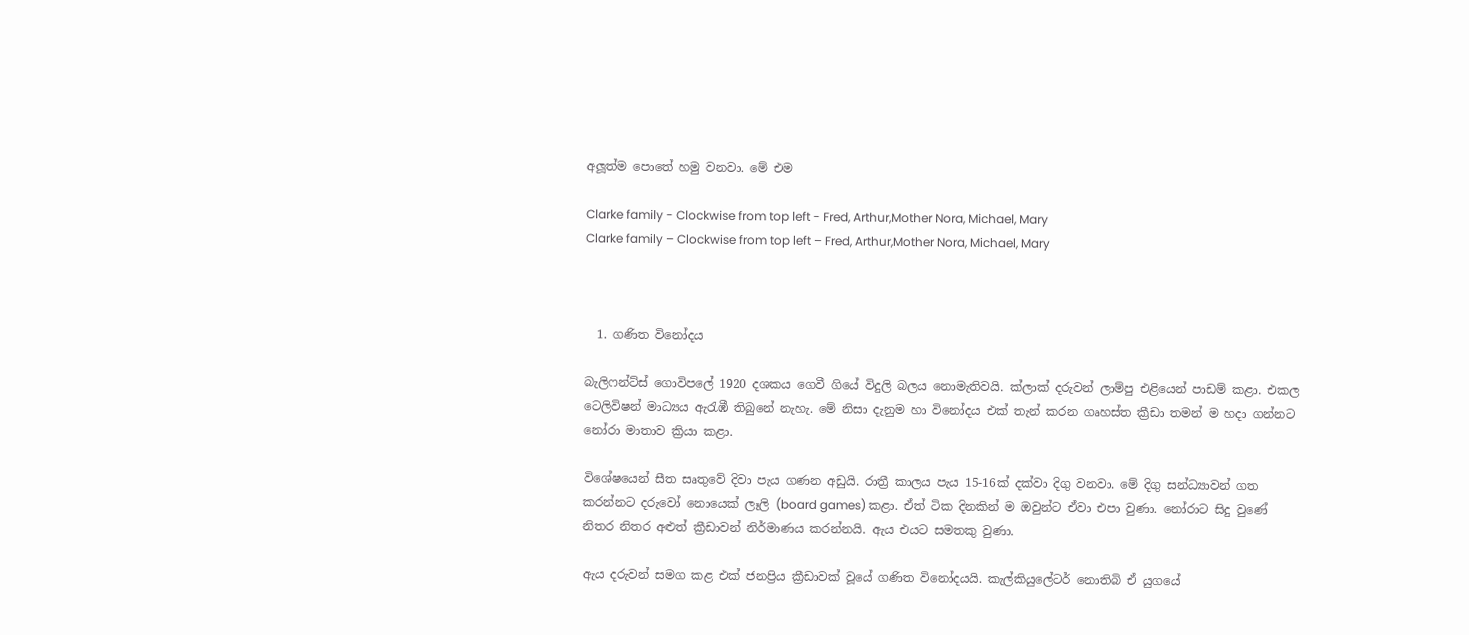අලූත්ම පොතේ හමු වනවා. මේ එම

Clarke family - Clockwise from top left - Fred, Arthur,Mother Nora, Michael, Mary
Clarke family – Clockwise from top left – Fred, Arthur,Mother Nora, Michael, Mary



  1. ගණිත විනෝදය

බැලිෆන්ට්ස් ගොවිපලේ 1920 දශකය ගෙවී ගියේ විදුලි බලය නොමැතිවයි. ක්ලාක් දරුවන් ලාම්පු එළියෙන් පාඩම් කළා. එකල ටෙලිවිෂන් මාධ්‍යය ඇරැඹී තිබුනේ නැහැ. මේ නිසා දැනුම හා විනෝදය එක් තැන් කරන ගෘහස්ත ක්‍රීඩා තමන් ම හදා ගන්නට නෝරා මාතාව ක්‍රියා කළා.

විශේෂයෙන් සීත සෘතුවේ දිවා පැය ගණන අඩුයි. රාත්‍රී කාලය පැය 15-16ක් දක්වා දිගු වනවා. මේ දිගු සන්ධ්‍යාවන් ගත කරන්නට දරුවෝ නොයෙක් ලෑලි (board games) කළා. ඒත් ටික දිනකින් ම ඔවුන්ට ඒවා එපා වුණා. නෝරාට සිදු වුණේ නිතර නිතර අළුත් ක්‍රීඩාවන් නිර්මාණය කරන්නයි. ඇය එයට සමතකු වුණා.

ඇය දරුවන් සමග කළ එක් ජනප්‍රිය ක්‍රීඩාවක් වූයේ ගණිත විනෝදයයි. කැල්කියුලේටර් නොතිබි ඒ යුගයේ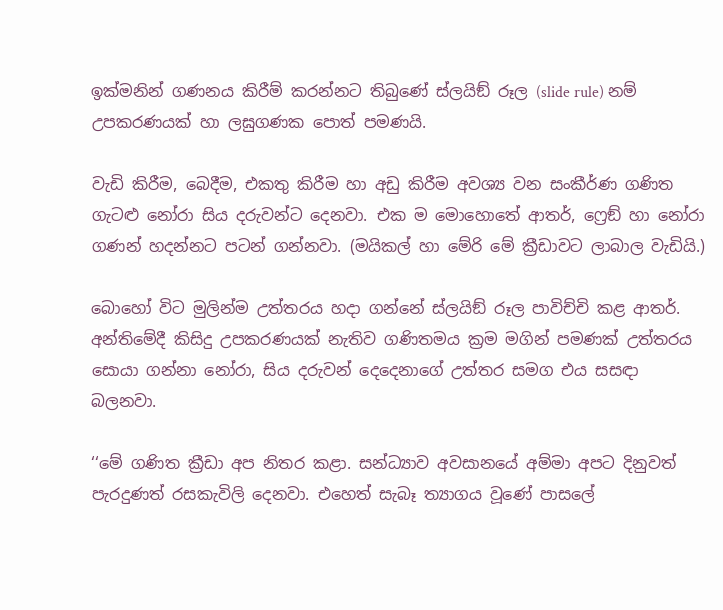ඉක්මනින් ගණනය කිරීම් කරන්නට තිබුණේ ස්ලයිඞ් රූල (slide rule) නම් උපකරණයක් හා ලඝුගණක පොත් පමණයි.

වැඩි කිරීම, බෙදීම, එකතු කිරීම හා අඩු කිරීම අවශ්‍ය වන සංකීර්ණ ගණිත ගැටළු නෝරා සිය දරුවන්ට දෙනවා. එක ම මොහොතේ ආතර්, ෆ්‍රෙඞ් හා නෝරා ගණන් හදන්නට පටන් ගන්නවා. (මයිකල් හා මේරි මේ ක්‍රීඩාවට ලාබාල වැඩියි.)

බොහෝ විට මුලින්ම උත්තරය හදා ගන්නේ ස්ලයිඞ් රූල පාවිච්චි කළ ආතර්.   අන්තිමේදී කිසිදු උපකරණයක් නැතිව ගණිතමය ක්‍රම මගින් පමණක් උත්තරය සොයා ගන්නා නෝරා, සිය දරුවන් දෙදෙනාගේ උත්තර සමග එය සසඳා බලනවා.

‘‘මේ ගණිත ක්‍රීඩා අප නිතර කළා. සන්ධ්‍යාව අවසානයේ අම්මා අපට දිනුවත් පැරදුණත් රසකැවිලි දෙනවා. එහෙත් සැබෑ ත්‍යාගය වූණේ පාසලේ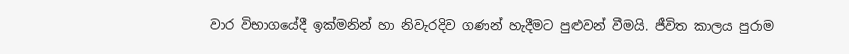වාර විභාගයේදී ඉක්මනින් හා නිවැරදිව ගණන් හැදීමට පුළුවන් වීමයි. ජීවිත කාලය පුරාම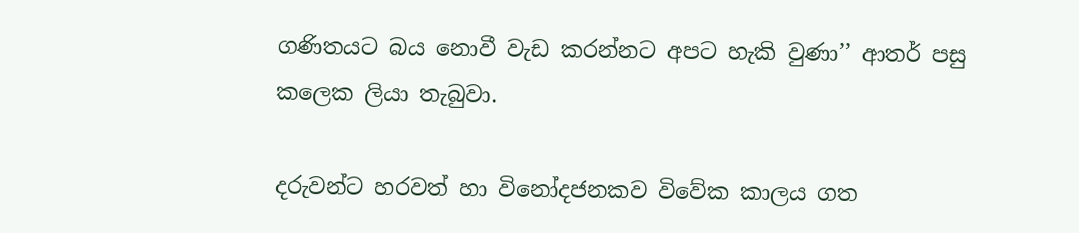ගණිතයට බය නොවී වැඩ කරන්නට අපට හැකි වුණා’’ ආතර් පසු කලෙක ලියා තැබුවා.

දරුවන්ට හරවත් හා විනෝදජනකව විවේක කාලය ගත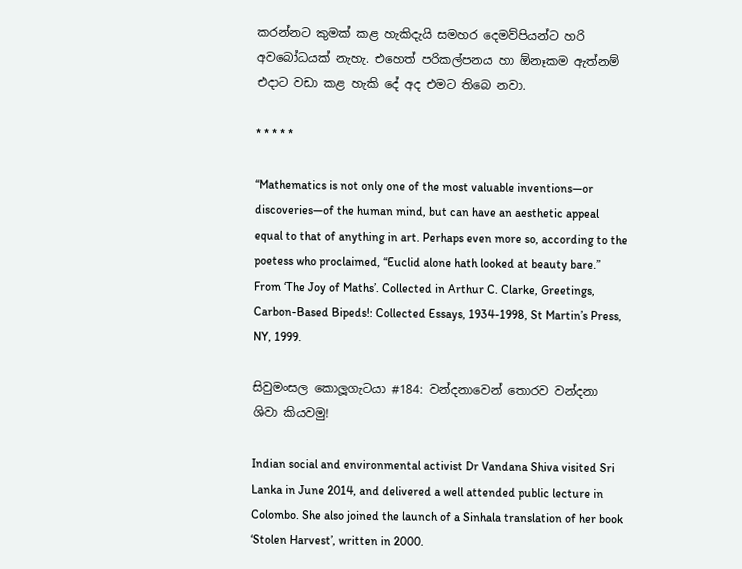කරන්නට කුමක් කළ හැකිදැයි සමහර දෙමව්පියන්ට හරි අවබෝධයක් නැහැ. එහෙත් පරිකල්පනය හා ඕනෑකම ඇත්නම් එදාට වඩා කළ හැකි දේ අද එමට තිබෙ නවා.

* * * * *

“Mathematics is not only one of the most valuable inventions—or discoveries—of the human mind, but can have an aesthetic appeal equal to that of anything in art. Perhaps even more so, according to the poetess who proclaimed, “Euclid alone hath looked at beauty bare.”
From ‘The Joy of Maths’. Collected in Arthur C. Clarke, Greetings, Carbon-Based Bipeds!: Collected Essays, 1934-1998, St Martin’s Press, NY, 1999.

සිවුමංසල කොලූගැටයා #184: වන්දනාවෙන් තොරව වන්දනා ශිවා කියවමු!

Indian social and environmental activist Dr Vandana Shiva visited Sri Lanka in June 2014, and delivered a well attended public lecture in Colombo. She also joined the launch of a Sinhala translation of her book ‘Stolen Harvest’, written in 2000.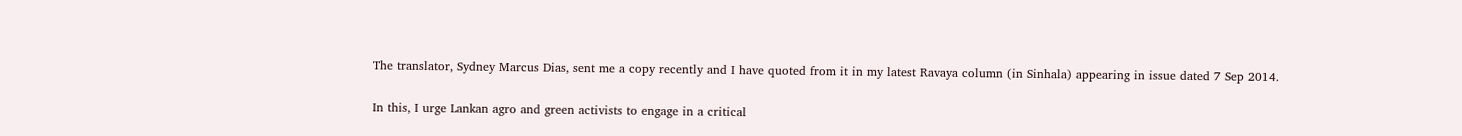The translator, Sydney Marcus Dias, sent me a copy recently and I have quoted from it in my latest Ravaya column (in Sinhala) appearing in issue dated 7 Sep 2014.

In this, I urge Lankan agro and green activists to engage in a critical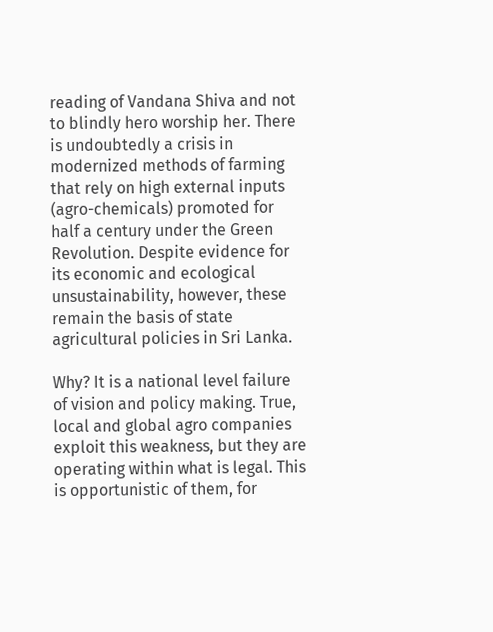reading of Vandana Shiva and not to blindly hero worship her. There is undoubtedly a crisis in modernized methods of farming that rely on high external inputs (agro-chemicals) promoted for half a century under the Green Revolution. Despite evidence for its economic and ecological unsustainability, however, these remain the basis of state agricultural policies in Sri Lanka.

Why? It is a national level failure of vision and policy making. True, local and global agro companies exploit this weakness, but they are operating within what is legal. This is opportunistic of them, for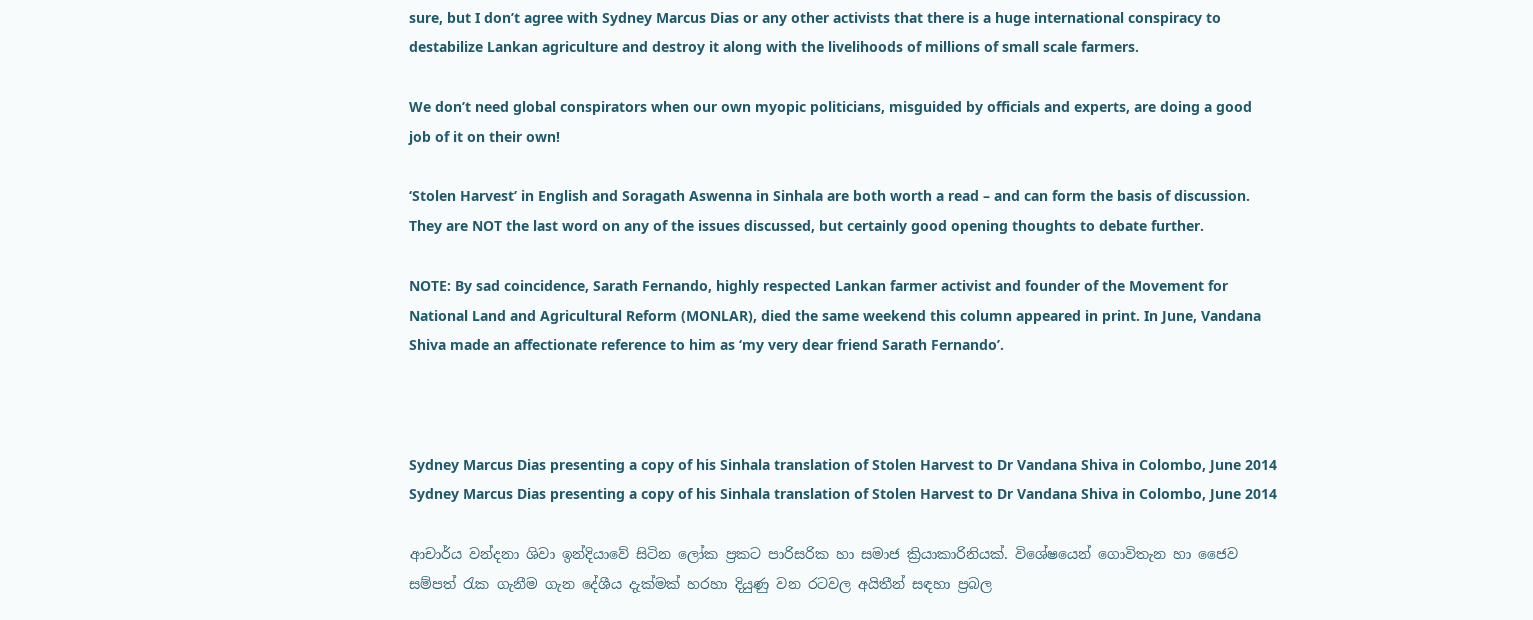sure, but I don’t agree with Sydney Marcus Dias or any other activists that there is a huge international conspiracy to destabilize Lankan agriculture and destroy it along with the livelihoods of millions of small scale farmers.

We don’t need global conspirators when our own myopic politicians, misguided by officials and experts, are doing a good job of it on their own!

‘Stolen Harvest’ in English and Soragath Aswenna in Sinhala are both worth a read – and can form the basis of discussion. They are NOT the last word on any of the issues discussed, but certainly good opening thoughts to debate further.

NOTE: By sad coincidence, Sarath Fernando, highly respected Lankan farmer activist and founder of the Movement for National Land and Agricultural Reform (MONLAR), died the same weekend this column appeared in print. In June, Vandana Shiva made an affectionate reference to him as ‘my very dear friend Sarath Fernando’.



Sydney Marcus Dias presenting a copy of his Sinhala translation of Stolen Harvest to Dr Vandana Shiva in Colombo, June 2014
Sydney Marcus Dias presenting a copy of his Sinhala translation of Stolen Harvest to Dr Vandana Shiva in Colombo, June 2014

ආචාර්ය වන්දනා ශිවා ඉන්දියාවේ සිටින ලෝක ප්‍රකට පාරිසරික හා සමාජ ක්‍රියාකාරිනියක්. විශේෂයෙන් ගොවිතැන හා ජෛව සම්පත් රැක ගැනීම ගැන දේශීය දැක්මක් හරහා දියුණු වන රටවල අයිතීන් සඳහා ප්‍රබල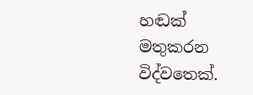හඬක් මතුකරන විද්වතෙක්.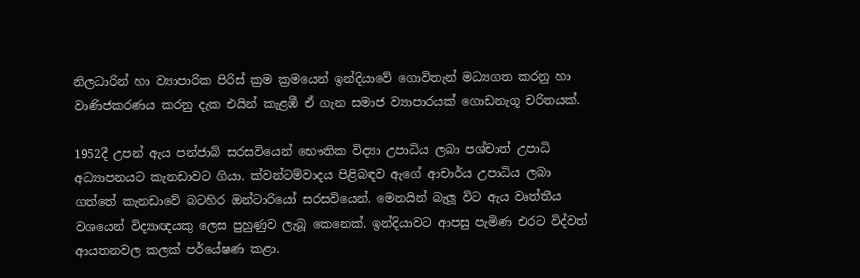නිලධාරින් හා ව්‍යාපාරික පිරිස් ක්‍රම ක්‍රමයෙන් ඉන්දියාවේ ගොවිතැන් මධ්‍යගත කරනු හා වාණිජකරණය කරනු දැක එයින් කැළඹී ඒ ගැන සමාජ ව්‍යාපාරයක් ගොඩනැගූ චරිතයක්.

1952දී උපන් ඇය පන්ජාබ් සරසවියෙන් භෞතික විද්‍යා උපාධිය ලබා පශ්චාත් උපාධි අධ්‍යාපනයට කැනඩාවට ගියා. ක්වන්ටම්වාදය පිළිබඳව ඇගේ ආචාර්ය උපාධිය ලබා ගත්තේ කැනඩාවේ බටහිර ඔන්ටාරියෝ සරසවියෙන්. මෙනයින් බැලූ විට ඇය වෘත්තීය වශයෙන් විද්‍යාඥයකු ලෙස පුහුණුව ලැබූ කෙනෙක්. ඉන්දියාවට ආපසු පැමිණ එරට විද්වත් ආයතනවල කලක් පර්යේෂණ කළා.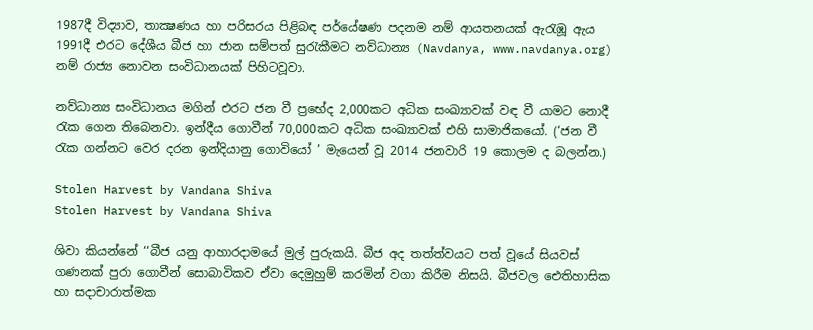1987දී විද්‍යාව, තාක්‍ෂණය හා පරිසරය පිළිබඳ පර්යේෂණ පදනම නම් ආයතනයක් ඇරැඹූ ඇය 1991දී එරට දේශීය බීජ හා ජාන සම්පත් සුරැකීමට නව්ධාන්‍ය (Navdanya, www.navdanya.org) නම් රාජ්‍ය නොවන සංවිධානයක් පිහිටවූවා.

නව්ධාන්‍ය සංවිධානය මගින් එරට ජන වී ප්‍රභේද 2,000කට අධික සංඛ්‍යාවක් වඳ වී යාමට නොදී රැක ගෙන තිබෙනවා. ඉන්දීය ගොවීන් 70,000කට අධික සංඛ්‍යාවක් එහි සාමාජිකයෝ. (‘ජන වී රැක ගන්නට වෙර දරන ඉන්දියානු ගොවියෝ ’ මැයෙන් වූ 2014 ජනවාරි 19 කොලම ද බලන්න.)

Stolen Harvest by Vandana Shiva
Stolen Harvest by Vandana Shiva

ශිවා කියන්නේ ‘‘බීජ යනු ආහාරදාමයේ මුල් පුරුකයි. බීජ අද තත්ත්වයට පත් වූයේ සියවස් ගණනක් පුරා ගොවීන් සොබාවිකව ඒවා දෙමුහුම් කරමින් වගා කිරීම නිසයි. බීජවල ඓතිහාසික හා සදාචාරාත්මක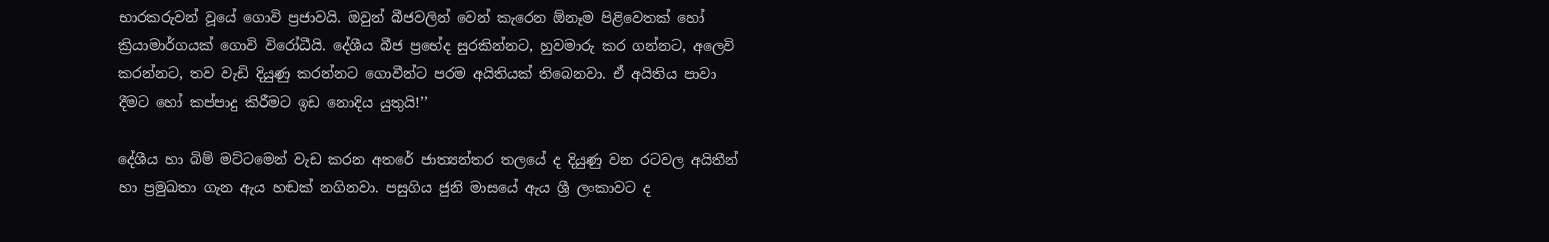භාරකරුවන් වූයේ ගොවි ප්‍රජාවයි. ඔවුන් බීජවලින් වෙන් කැරෙන ඕනෑම පිළිවෙතක් හෝ ක්‍රියාමාර්ගයක් ගොවි විරෝධීයි. දේශීය බීජ ප්‍රභේද සුරකින්නට, හුවමාරු කර ගන්නට, අලෙවි කරන්නට, තව වැඩි දියුණු කරන්නට ගොවීන්ට පරම අයිතියක් තිබෙනවා. ඒ අයිතිය පාවා දීමට හෝ කප්පාදු කිරීමට ඉඩ නොදිය යුතුයි!’’

දේශීය හා බිම් මට්ටමෙන් වැඩ කරන අතරේ ජාත්‍යන්තර තලයේ ද දියුණු වන රටවල අයිතීන් හා ප්‍රමුඛතා ගැන ඇය හඬක් නගිනවා. පසුගිය ජුනි මාසයේ ඇය ශ්‍රී ලංකාවට ද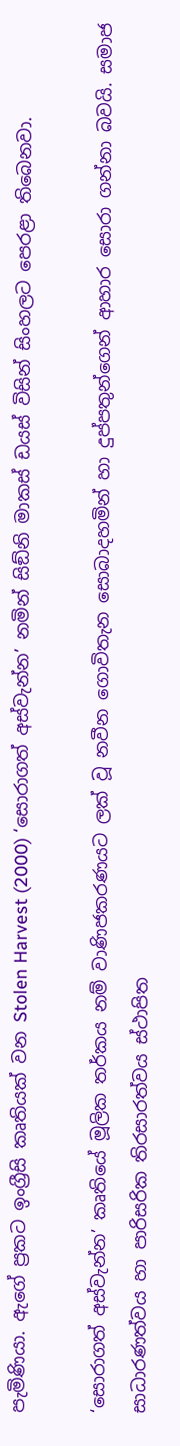පැමිණියා. ඇගේ ප්‍රකට ඉංග්‍රීසි කෘතියක් වන Stolen Harvest (2000) ‘සොරාගත් අස්වැන්න’ නමින් සිඞ්නි මාකස් ඩයස් විසින් සිංහලට පෙරළා තිබෙනවා.

‘සොරාගත් අස්වැන්න’ කෘතියේ මූලික තර්කය නම් වාණිජකරණයට ලක් වූ නවීන ගොවිතැන සොබාදහමින් හා දුප්පතුන්ගෙන් ආහාර සොරා ගන්නා බවයි. සමාජ සාධාරණත්වය හා පාරිසරික තිරසාරත්වය ස්ථාපිත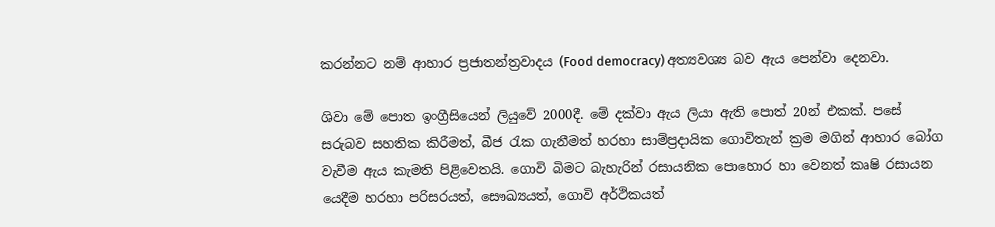කරන්නට නම් ආහාර ප්‍රජාතන්ත්‍රවාදය (Food democracy) අත්‍යවශ්‍ය බව ඇය පෙන්වා දෙනවා.

ශිවා මේ පොත ඉංග්‍රීසියෙන් ලියුවේ 2000දී. මේ දක්වා ඇය ලියා ඇති පොත් 20න් එකක්. පසේ සරුබව සහතික කිරීමත්, බීජ රැක ගැනීමත් හරහා සාම්ප්‍රදායික ගොවිතැන් ක්‍රම මගින් ආහාර බෝග වැවීම ඇය කැමති පිළිවෙතයි. ගොවි බිමට බැහැරින් රසායනික පොහොර හා වෙනත් කෘෂි රසායන යෙදීම හරහා පරිසරයත්, සෞඛ්‍යයත්, ගොවි අර්ථිකයත්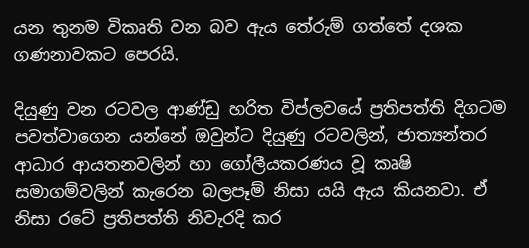යන තුනම විකෘති වන බව ඇය තේරුම් ගත්තේ දශක ගණනාවකට පෙරයි.

දියුණු වන රටවල ආණ්ඩු හරිත විප්ලවයේ ප්‍රතිපත්ති දිගටම පවත්වාගෙන යන්නේ ඔවුන්ට දියුණු රටවලින්, ජාත්‍යන්තර ආධාර ආයතනවලින් හා ගෝලීයකරණය වූ කෘෂි සමාගම්වලින් කැරෙන බලපෑම් නිසා යයි ඇය කියනවා. ඒ නිසා රටේ ප්‍රතිපත්ති නිවැරදි කර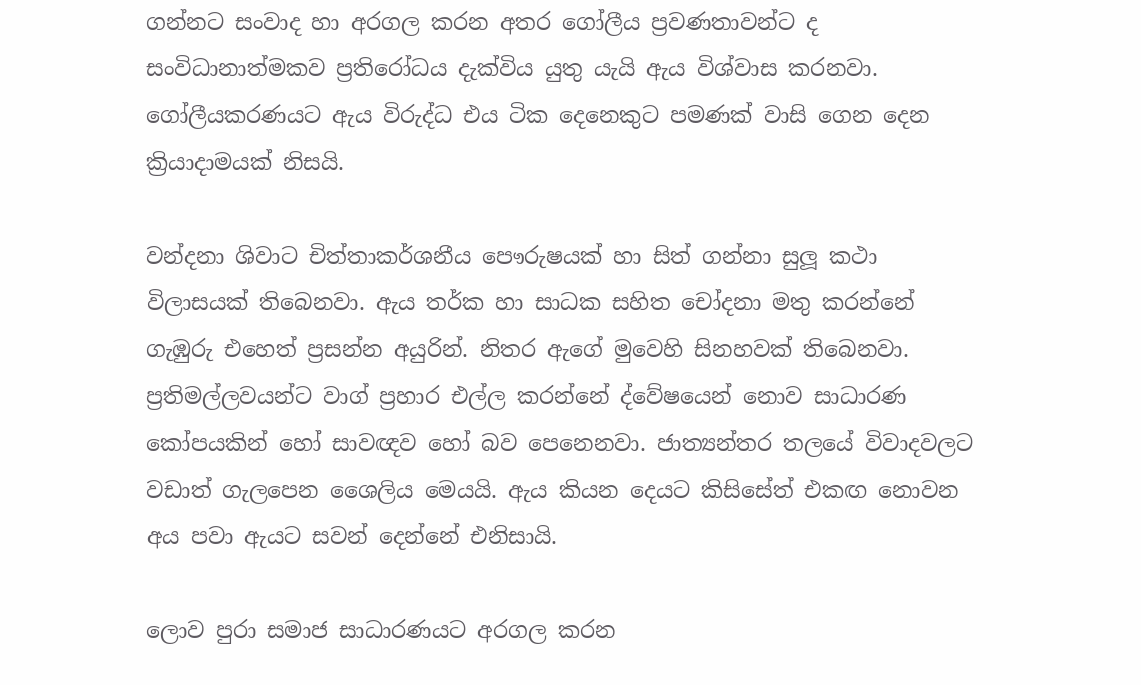ගන්නට සංවාද හා අරගල කරන අතර ගෝලීය ප්‍රවණතාවන්ට ද සංවිධානාත්මකව ප්‍රතිරෝධය දැක්විය යුතු යැයි ඇය විශ්වාස කරනවා. ගෝලීයකරණයට ඇය විරුද්ධ එය ටික දෙනෙකුට පමණක් වාසි ගෙන දෙන ක්‍රියාදාමයක් නිසයි.

වන්දනා ශිවාට චිත්තාකර්ශනීය පෞරුෂයක් හා සිත් ගන්නා සුලූ කථා විලාසයක් තිබෙනවා. ඇය තර්ක හා සාධක සහිත චෝදනා මතු කරන්නේ ගැඹුරු එහෙත් ප්‍රසන්න අයුරින්. නිතර ඇගේ මුවෙහි සිනහවක් තිබෙනවා. ප්‍රතිමල්ලවයන්ට වාග් ප්‍රහාර එල්ල කරන්නේ ද්වේෂයෙන් නොව සාධාරණ කෝපයකින් හෝ සාවඥව හෝ බව පෙනෙනවා. ජාත්‍යන්තර තලයේ විවාදවලට වඩාත් ගැලපෙන ශෛලිය මෙයයි. ඇය කියන දෙයට කිසිසේත් එකඟ නොවන අය පවා ඇයට සවන් දෙන්නේ එනිසායි.

ලොව පුරා සමාජ සාධාරණයට අරගල කරන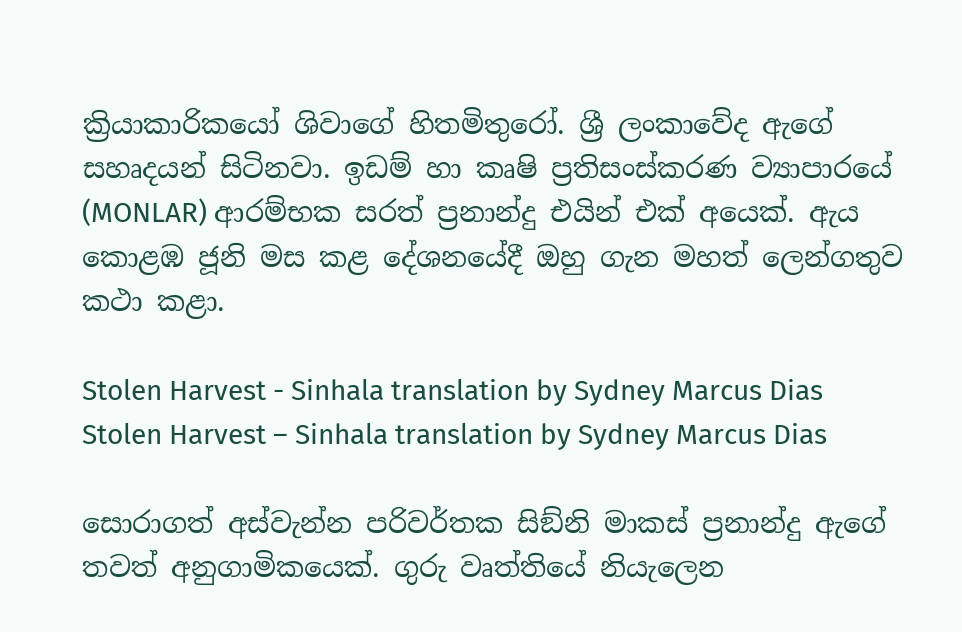ක්‍රියාකාරිකයෝ ශිවාගේ හිතමිතුරෝ. ශ්‍රී ලංකාවේද ඇගේ සහෘදයන් සිටිනවා. ඉඩම් හා කෘෂි ප්‍රතිසංස්කරණ ව්‍යාපාරයේ (MONLAR) ආරම්භක සරත් ප්‍රනාන්දු එයින් එක් අයෙක්. ඇය කොළඹ ජූනි මස කළ දේශනයේදී ඔහු ගැන මහත් ලෙන්ගතුව කථා කළා.

Stolen Harvest - Sinhala translation by Sydney Marcus Dias
Stolen Harvest – Sinhala translation by Sydney Marcus Dias

සොරාගත් අස්වැන්න පරිවර්තක සිඞ්නි මාකස් ප්‍රනාන්දු ඇගේ තවත් අනුගාමිකයෙක්. ගුරු වෘත්තියේ නියැලෙන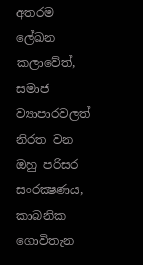අතරම ලේඛන කලාවේත්, සමාජ ව්‍යාපාරවලත් නිරත වන ඔහු පරිසර සංරක්‍ෂණය, කාබනික ගොවිතැන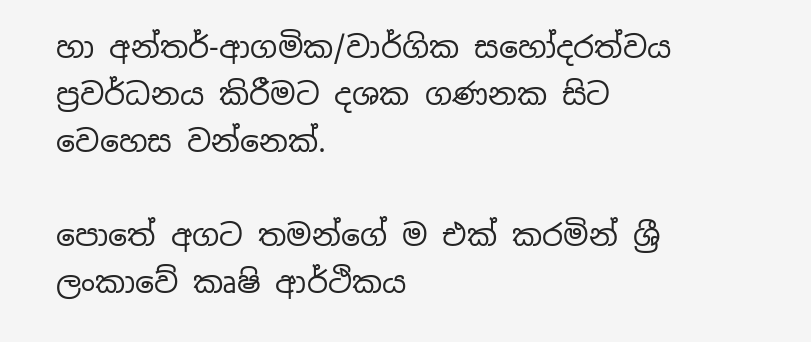හා අන්තර්-ආගමික/වාර්ගික සහෝදරත්වය ප්‍රවර්ධනය කිරීමට දශක ගණනක සිට වෙහෙස වන්නෙක්.

පොතේ අගට තමන්ගේ ම එක් කරමින් ශ්‍රී ලංකාවේ කෘෂි ආර්ථිකය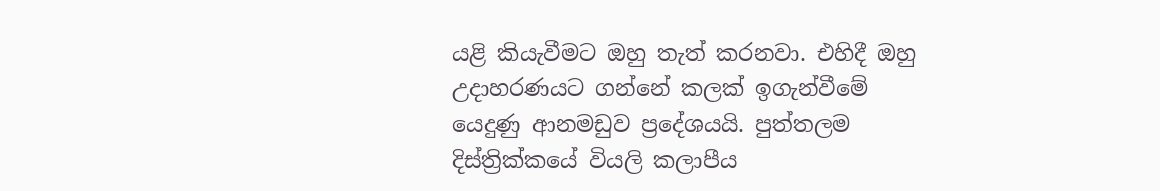යළි කියැවීමට ඔහු තැත් කරනවා. එහිදී ඔහු උදාහරණයට ගන්නේ කලක් ඉගැන්වීමේ යෙදුණු ආනමඩුව ප්‍රදේශයයි. පුත්තලම දිස්ත්‍රික්කයේ වියලි කලාපීය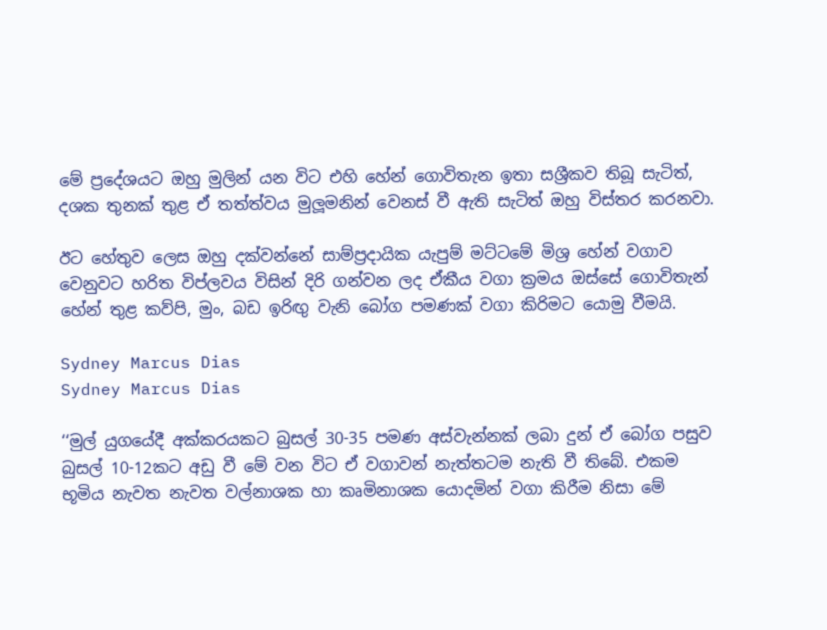මේ ප්‍රදේශයට ඔහු මුලින් යන විට එහි හේන් ගොවිතැන ඉතා සශ්‍රීකව තිබූ සැටිත්, දශක තුනක් තුළ ඒ තත්ත්වය මුලූමනින් වෙනස් වී ඇති සැටිත් ඔහු විස්තර කරනවා.

ඊට හේතුව ලෙස ඔහු දක්වන්නේ සාම්ප්‍රදායික යැපුම් මට්ටමේ මිශ්‍ර හේන් වගාව වෙනුවට හරිත විප්ලවය විසින් දිරි ගන්වන ලද ඒකීය වගා ක්‍රමය ඔස්සේ ගොවිතැන් හේන් තුළ කව්පි, මුං, බඩ ඉරිඟු වැනි බෝග පමණක් වගා කිරිමට යොමු වීමයි.

Sydney Marcus Dias
Sydney Marcus Dias

‘‘මුල් යුගයේදී අක්කරයකට බුසල් 30-35 පමණ අස්වැන්නක් ලබා දුන් ඒ බෝග පසුව බුසල් 10-12කට අඩු වී මේ වන විට ඒ වගාවන් නැත්තටම නැති වී තිබේ. එකම භූමිය නැවත නැවත වල්නාශක හා කෘමිනාශක යොදමින් වගා කිරීම නිසා මේ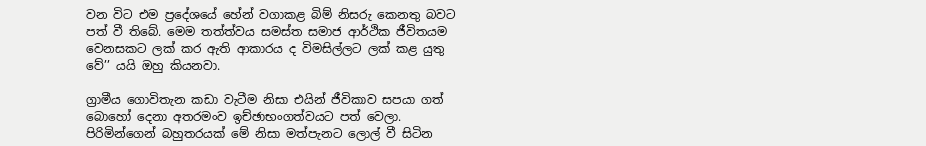වන විට එම ප්‍රදේශයේ හේන් වගාකළ බිම් නිසරු කෙනතු බවට පත් වී තිබේ. මෙම තත්ත්වය සමස්ත සමාජ ආර්ථික ජීවිතයම වෙනසකට ලක් කර ඇති ආකාරය ද විමසිල්ලට ලක් කළ යුතු වේ’’ යයි ඔහු කියනවා.

ග්‍රාමීය ගොවිතැන කඩා වැටීම නිසා එයින් ජීවිකාව සපයා ගත් බොහෝ දෙනා අතරමංව ඉච්ඡාභංගත්වයට පත් වෙලා. පිරිමින්ගෙන් බහුතරයක් මේ නිසා මත්පැනට ලොල් වී සිටින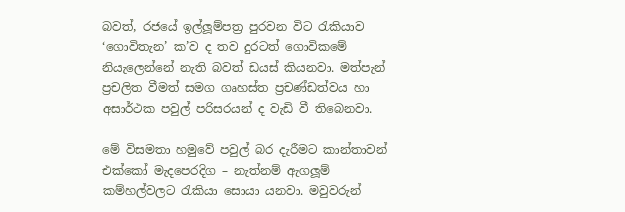බවත්, රජයේ ඉල්ලූම්පත්‍ර පුරවන විට රැකියාව ‘ගොවිතැන’ ක’ව ද තව දුරටත් ගොවිකමේ නියැලෙන්නේ නැති බවත් ඩයස් කියනවා. මත්පැන් ප්‍රචලිත වීමත් සමග ගෘහස්ත ප්‍රචණ්ඩත්වය හා අසාර්ථක පවුල් පරිසරයන් ද වැඩි වී තිබෙනවා.

මේ විසමතා හමුවේ පවුල් බර දැරීමට කාන්තාවන් එක්කෝ මැදපෙරදිග – නැත්නම් ඇගලූම් කම්හල්වලට රැකියා සොයා යනවා. මවුවරුන්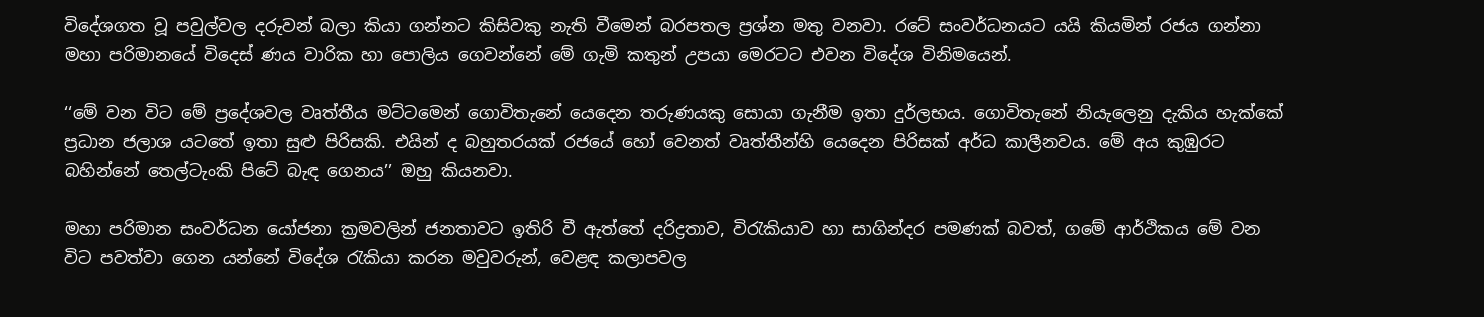විදේශගත වූ පවුල්වල දරුවන් බලා කියා ගන්නට කිසිවකු නැති වීමෙන් බරපතල ප්‍රශ්න මතු වනවා. රටේ සංවර්ධනයට යයි කියමින් රජය ගන්නා මහා පරිමානයේ විදෙස් ණය වාරික හා පොලිය ගෙවන්නේ මේ ගැමි කතුන් උපයා මෙරටට එවන විදේශ විනිමයෙන්.

‘‘මේ වන විට මේ ප්‍රදේශවල වෘත්තීය මට්ටමෙන් ගොවිතැනේ යෙදෙන තරුණයකු සොයා ගැනීම ඉතා දුර්ලභය. ගොවිතැනේ නියැලෙනු දැකිය හැක්කේ ප්‍රධාන ජලාශ යටතේ ඉතා සුළු පිරිසකි. එයින් ද බහුතරයක් රජයේ හෝ වෙනත් වෘත්තීන්හි යෙදෙන පිරිසක් අර්ධ කාලීනවය. මේ අය කුඹුරට බහින්නේ තෙල්ටැංකි පිටේ බැඳ ගෙනය’’ ඔහු කියනවා.

මහා පරිමාන සංවර්ධන යෝජනා ක්‍රමවලින් ජනතාවට ඉතිරි වී ඇත්තේ දරිද්‍රතාව, විරැකියාව හා සාගින්දර පමණක් බවත්, ගමේ ආර්ථිකය මේ වන විට පවත්වා ගෙන යන්නේ විදේශ රැකියා කරන මවුවරුන්, වෙළඳ කලාපවල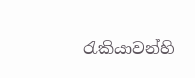රැකියාවන්හි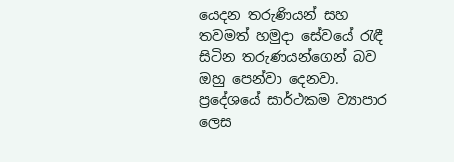යෙදන තරුණියන් සහ තවමත් හමුදා සේවයේ රැඳී සිටින තරුණයන්ගෙන් බව ඔහු පෙන්වා දෙනවා. ප්‍රදේශයේ සාර්ථකම ව්‍යාපාර ලෙස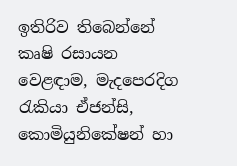ඉතිරිව තිබෙන්නේ කෘෂි රසායන වෙළඳාම, මැදපෙරදිග රැකියා ඒජන්සි, කොමියුනිකේෂන් හා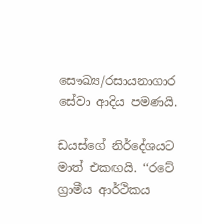සෞඛ්‍ය/රසායනාගාර සේවා ආදිය පමණයි.

ඩයස්ගේ නිර්දේශයට මාත් එකඟයි. ‘‘රටේ ග්‍රාමීය ආර්ථිකය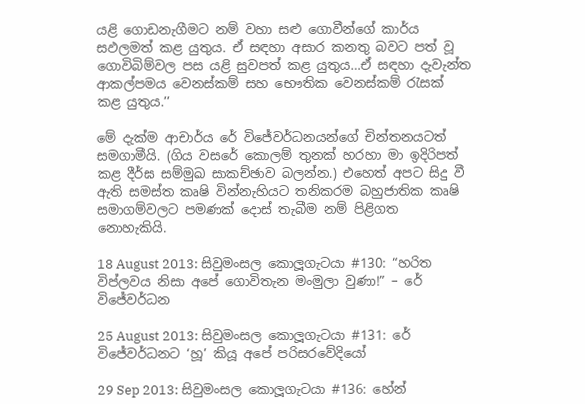යළි ගොඩනැගීමට නම් වහා සළු ගොවීන්ගේ කාර්ය සඵලමත් කළ යුතුය. ඒ සඳහා අසාර කනතු බවට පත් වූ ගොවිබිම්වල පස යළි සුවපත් කළ යුතුය…ඒ සඳහා දැවැන්ත ආකල්පමය වෙනස්කම් සහ භෞතික වෙනස්කම් රැසක් කළ යුතුය.’’

මේ දැක්ම ආචාර්ය රේ විජේවර්ධනයන්ගේ චින්තනයටත් සමගාමීයි. (ගිය වසරේ කොලම් තුනක් හරහා මා ඉදිරිපත් කළ දීර්ඝ සම්මුඛ සාකච්ඡාව බලන්න.) එහෙත් අපට සිදු වී ඇති සමස්ත කෘෂි වින්නැහියට තනිකරම බහුජාතික කෘෂි සමාගම්වලට පමණක් දොස් තැබීම නම් පිළිගත නොහැකියි.

18 August 2013: සිවුමංසල කොලූගැටයා #130: “හරිත විප්ලවය නිසා අපේ ගොවිතැන මංමුලා වුණා!” – රේ විජේවර්ධන

25 August 2013: සිවුමංසල කොලූගැටයා #131: රේ විජේවර්ධනට ‘හූ’ කියූ අපේ පරිසරවේදියෝ

29 Sep 2013: සිවුමංසල කොලූගැටයා #136: හේන්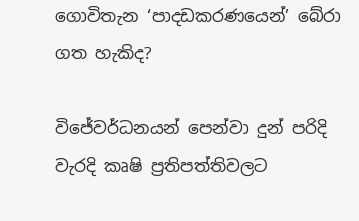ගොවිතැන ‘පාදඩකරණයෙන්’ බේරා ගත හැකිද?

විජේවර්ධනයන් පෙන්වා දුන් පරිදි වැරදි කෘෂි ප්‍රතිපත්තිවලට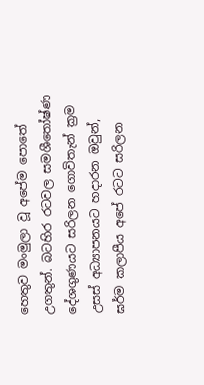හෙතුව මංමුලා වූ අපේම පොතේ උගතුන්. බටහිර රටවල සමශීතෝෂ්ණ දේශගුණයට සරිලන ගොවිතැන් ක්‍රම උසස් අධ්‍යාපනයට හදාරන ඔවුන්, ඝර්ම කලාපීය අපේ රටට සරිලන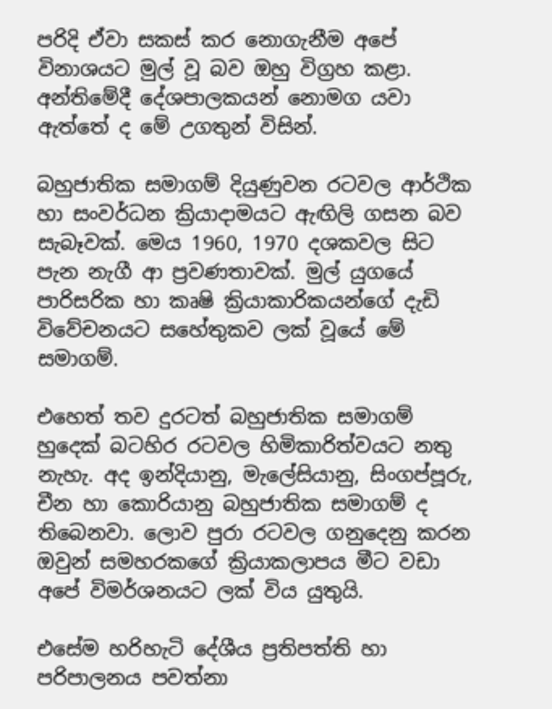පරිදි ඒවා සකස් කර නොගැනීම අපේ විනාශයට මුල් වූ බව ඔහු විග්‍රහ කළා. අන්තිමේදී දේශපාලකයන් නොමග යවා ඇත්තේ ද මේ උගතුන් විසින්.

බහුජාතික සමාගම් දියුණුවන රටවල ආර්ථික හා සංවර්ධන ක්‍රියාදාමයට ඇඟිලි ගසන බව සැබෑවක්. මෙය 1960, 1970 දශකවල සිට පැන නැගී ආ ප්‍රවණතාවක්. මුල් යුගයේ පාරිසරික හා කෘෂි ක්‍රියාකාරිකයන්ගේ දැඩි විවේචනයට සහේතුකව ලක් වූයේ මේ සමාගම්.

එහෙත් තව දුරටත් බහුජාතික සමාගම් හුදෙක් බටහිර රටවල හිමිකාරිත්වයට නතු නැහැ. අද ඉන්දියානු, මැලේසියානු, සිංගප්පූරු, චීන හා කොරියානු බහුජාතික සමාගම් ද තිබෙනවා. ලොව පුරා රටවල ගනුදෙනු කරන ඔවුන් සමහරකගේ ක්‍රියාකලාපය මීට වඩා අපේ විමර්ශනයට ලක් විය යුතුයි.

එසේම හරිහැටි දේශීය ප්‍රතිපත්ති හා පරිපාලනය පවත්නා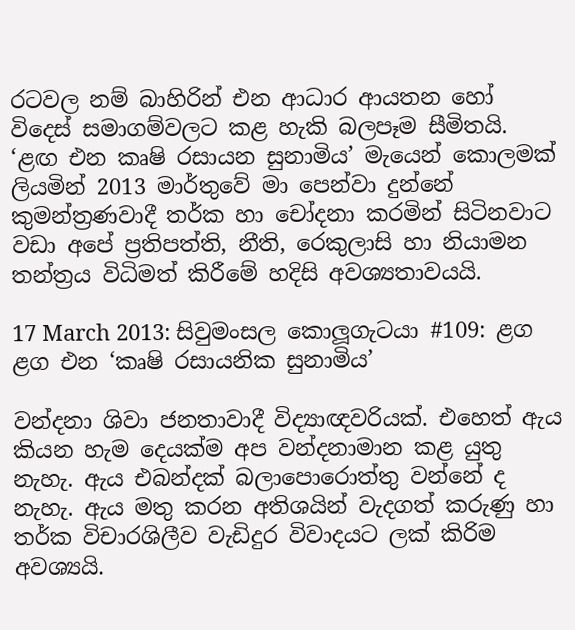රටවල නම් බාහිරින් එන ආධාර ආයතන හෝ විදෙස් සමාගම්වලට කළ හැකි බලපෑම සීමිතයි. ‘ළඟ එන කෘෂි රසායන සුනාමිය’ මැයෙන් කොලමක් ලියමින් 2013 මාර්තුවේ මා පෙන්වා දුන්නේ කුමන්ත්‍රණවාදී තර්ක හා චෝදනා කරමින් සිටිනවාට වඩා අපේ ප්‍රතිපත්ති, නීති, රෙකුලාසි හා නියාමන තන්ත්‍රය විධිමත් කිරීමේ හදිසි අවශ්‍යතාවයයි.

17 March 2013: සිවුමංසල කොලූගැටයා #109: ළග ළග එන ‘කෘෂි රසායනික සුනාමිය’

වන්දනා ශිවා ජනතාවාදී විද්‍යාඥවරියක්. එහෙත් ඇය කියන හැම දෙයක්ම අප වන්දනාමාන කළ යුතු නැහැ. ඇය එබන්දක් බලාපොරොත්තු වන්නේ ද නැහැ. ඇය මතු කරන අතිශයින් වැදගත් කරුණු හා තර්ක විචාරශිලීව වැඩිදුර විවාදයට ලක් කිරිම අවශ්‍යයි.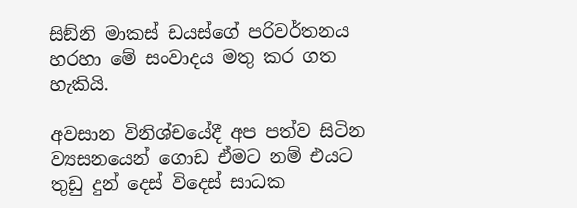සිඞ්නි මාකස් ඩයස්ගේ පරිවර්තනය හරහා මේ සංවාදය මතු කර ගත හැකියි.

අවසාන විනිශ්චයේදී අප පත්ව සිටින ව්‍යසනයෙන් ගොඩ ඒමට නම් එයට තුඩු දුන් දෙස් විදෙස් සාධක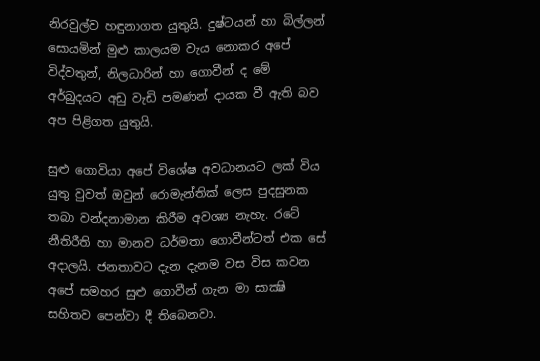නිරවුල්ව හඳුනාගත යුතුයි. දුෂ්ටයන් හා බිල්ලන් සොයමින් මුළු කාලයම වැය නොකර අපේ විද්වතුන්, නිලධාරින් හා ගොවීන් ද මේ අර්බුදයට අඩු වැඩි පමණන් දායක වී ඇති බව අප පිළිගත යුතුයි.

සුළු ගොවියා අපේ විශේෂ අවධානයට ලක් විය යුතු වුවත් ඔවුන් රොමැන්තික් ලෙස පුදසුනක තබා වන්දනාමාන කිරීම අවශ්‍ය නැහැ. රටේ නීතිරීති හා මානව ධර්මතා ගොවීන්ටත් එක සේ අදාලයි. ජනතාවට දැන දැනම වස විස කවන අපේ සමහර සුළු ගොවීන් ගැන මා සාක්‍ෂි සහිතව පෙන්වා දී තිබෙනවා.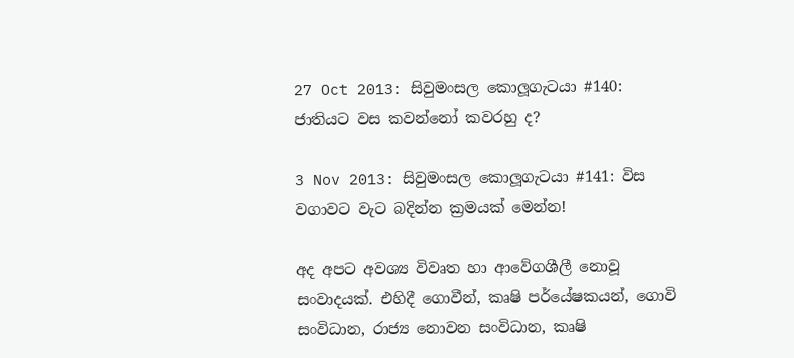27 Oct 2013: සිවුමංසල කොලූගැටයා #140: ජාතියට වස කවන්නෝ කවරහු ද?

3 Nov 2013: සිවුමංසල කොලූගැටයා #141: විස වගාවට වැට බදින්න ක්‍රමයක් මෙන්න!

අද අපට අවශ්‍ය විවෘත හා ආවේගශීලී නොවූ සංවාදයක්. එහිදී ගොවීන්, කෘෂි පර්යේෂකයන්, ගොවි සංවිධාන, රාජ්‍ය නොවන සංවිධාන, කෘෂි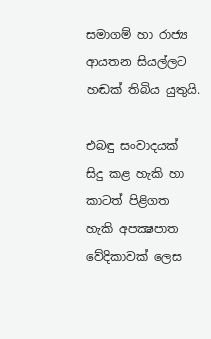සමාගම් හා රාජ්‍ය ආයතන සියල්ලට හඬක් තිබිය යුතුයි.

එබඳු සංවාදයක් සිදු කළ හැකි හා කාටත් පිළිගත හැකි අපක්‍ෂපාත වේදිකාවක් ලෙස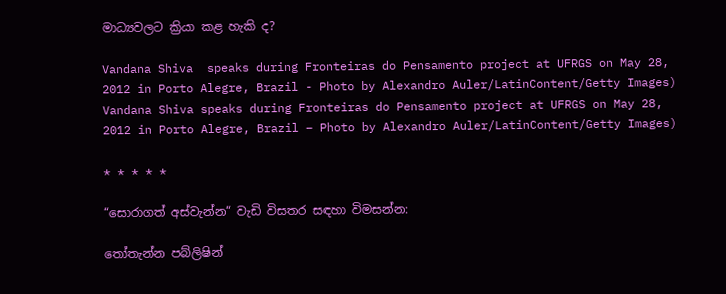මාධ්‍යවලට ක්‍රියා කළ හැකි ද?

Vandana Shiva  speaks during Fronteiras do Pensamento project at UFRGS on May 28, 2012 in Porto Alegre, Brazil - Photo by Alexandro Auler/LatinContent/Getty Images)
Vandana Shiva speaks during Fronteiras do Pensamento project at UFRGS on May 28, 2012 in Porto Alegre, Brazil – Photo by Alexandro Auler/LatinContent/Getty Images)

* * * * *

“සොරාගත් අස්වැන්න“ වැඩි විසතර සඳහා විමසන්න:

තෝතැන්න පබ්ලිෂින්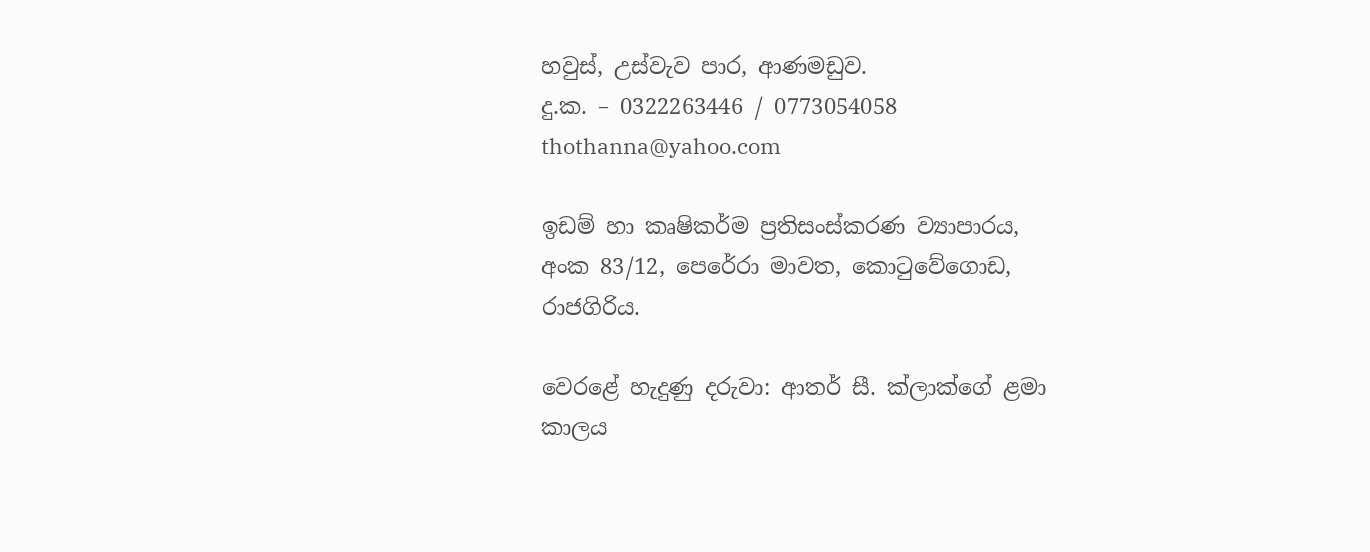හවුස්, උස්වැව පාර, ආණමඩුව.
දු.ක. – 0322263446 / 0773054058
thothanna@yahoo.com

ඉඩම් හා කෘෂිකර්ම ප්‍රතිසංස්කරණ ව්‍යාපාරය,
අංක 83/12, පෙරේරා මාවත, කොටුවේගොඩ, රාජගිරිය.

වෙරළේ හැදුණු දරුවා: ආතර් සී. ක්ලාක්ගේ ළමා කාලය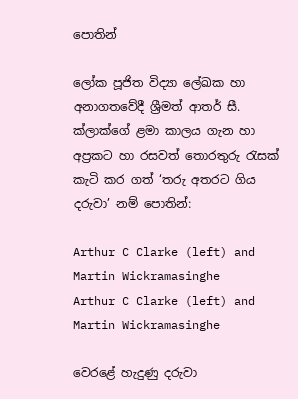පොතින්

ලෝක පූජිත විද්‍යා ලේඛක හා අනාගතවේදී ශ්‍රීමත් ආතර් සී. ක්ලාක්ගේ ළමා කාලය ගැන හා අප්‍රකට හා රසවත් තොරතුරු රැසක් කැටි කර ගත් ‘තරු අතරට ගිය දරුවා’ නම් පොතින්:

Arthur C Clarke (left) and Martin Wickramasinghe
Arthur C Clarke (left) and Martin Wickramasinghe

වෙරළේ හැදුණු දරුවා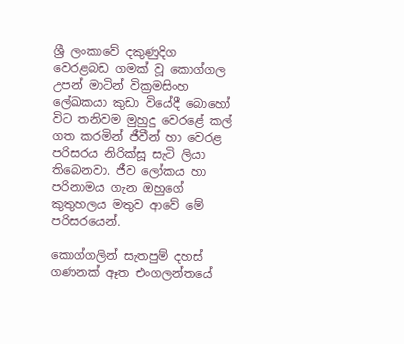ශ්‍රී ලංකාවේ දකුණුදිග වෙරළබඩ ගමක් වූ කොග්ගල උපන් මාටින් වික්‍රමසිංහ ලේඛකයා කුඩා වියේදී බොහෝ විට තනිවම මුහුදු වෙරළේ කල් ගත කරමින් ජීවීන් හා වෙරළ පරිසරය නිරික්සූ සැටි ලියා තිබෙනවා. ජීව ලෝකය හා පරිනාමය ගැන ඔහුගේ කුතුහලය මතුව ආවේ මේ පරිසරයෙන්.

කොග්ගලින් සැතපුම් දහස් ගණනක් ඈත එංගලන්තයේ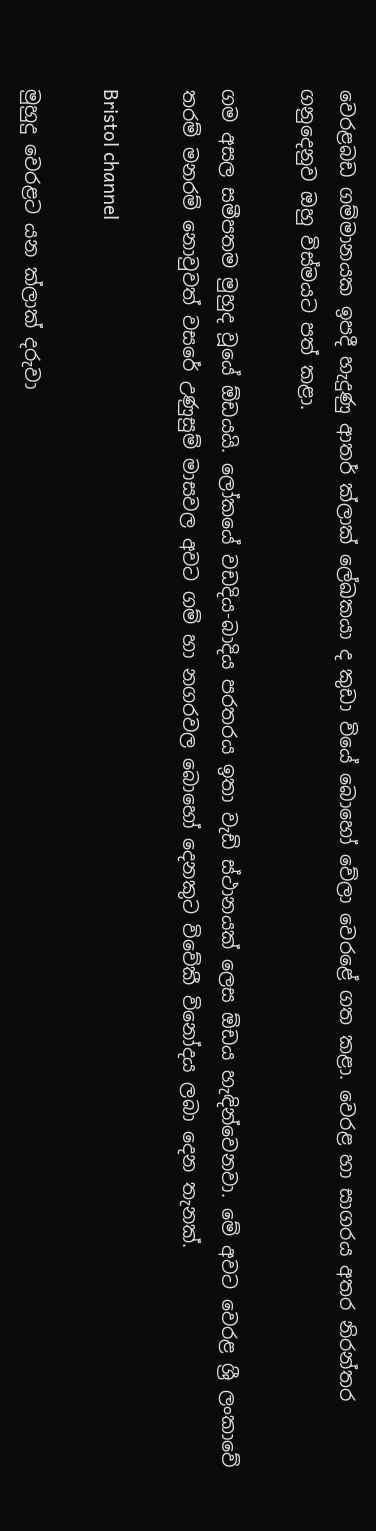වෙරළබඩ ගම්මානයක ඉපදී හැදුණු ආතර් ක්ලාක් ලේඛකයා ද කුඩා වියේ බොහෝ වේලා වෙරළේ ගත කළා. වෙරළ හා සාගරය අතර නිරන්තර ගනුදෙනුව ඔහු විස්මයට පත් කළා.

ගම අසල සමීපතම මුහුද වූයේ ඕඩයයි. ලෝකයේ වඩදිය-බාදිය පරතරය ඉතා වැඩි ස්ථානයක් ලෙස ඕඩය හැඳින්වෙනවා. මේ අවට වෙරළ ශ්‍රී ලංකාවේ තරම් මනරම් නොවුවත් වසරේ උණුසුම් මාසවල අවට ගම් හා නගරවල බොහෝ දෙනකුට විවේකී විනෝදය ලබා දෙන තැනක්.

Bristol channel

මුහුදු වෙරළට යන ක්ලාක් දරුවා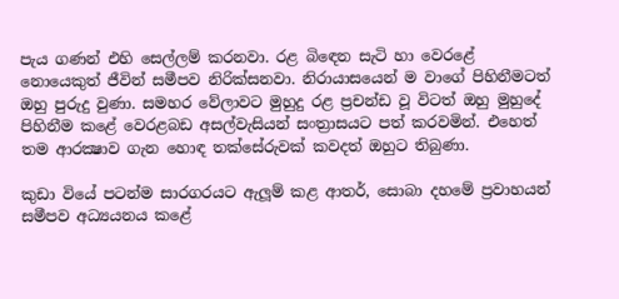පැය ගණන් එහි සෙල්ලම් කරනවා. රළ බිඳෙන සැටි හා වෙරළේ නොයෙකුත් ජීවින් සමීපව නිරික්සනවා. නිරායාසයෙන් ම වාගේ පිහිනීමටත් ඔහු පුරුදු වුණා. සමහර වේලාවට මුහුදු රළ ප්‍රචන්ඩ වූ විටත් ඔහු මුහුදේ පිහිනීම කළේ වෙරළබඩ අසල්වැසියන් සංත්‍රාසයට පත් කරවමින්. එහෙත් තම ආරක්‍ෂාව ගැන හොඳ තක්සේරුවක් කවදත් ඔහුට තිබුණා.

කුඩා වියේ පටන්ම සාරගරයට ඇලූම් කළ ආතර්, සොබා දහමේ ප්‍රවාහයන් සමීපව අධ්‍යයනය කළේ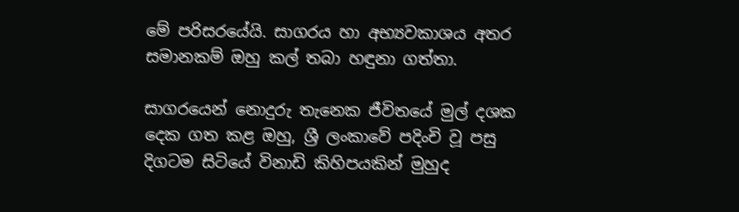මේ පරිසරයේයි. සාගරය හා අභ්‍යවකාශය අතර සමානකම් ඔහු කල් තබා හඳුනා ගත්තා.

සාගරයෙන් නොදුරු තැනෙක ජීවිතයේ මුල් දශක දෙක ගත කළ ඔහු, ශ්‍රී ලංකාවේ පදිංචි වූ පසු දිගටම සිටියේ විනාඩි කිහිපයකින් මුහුද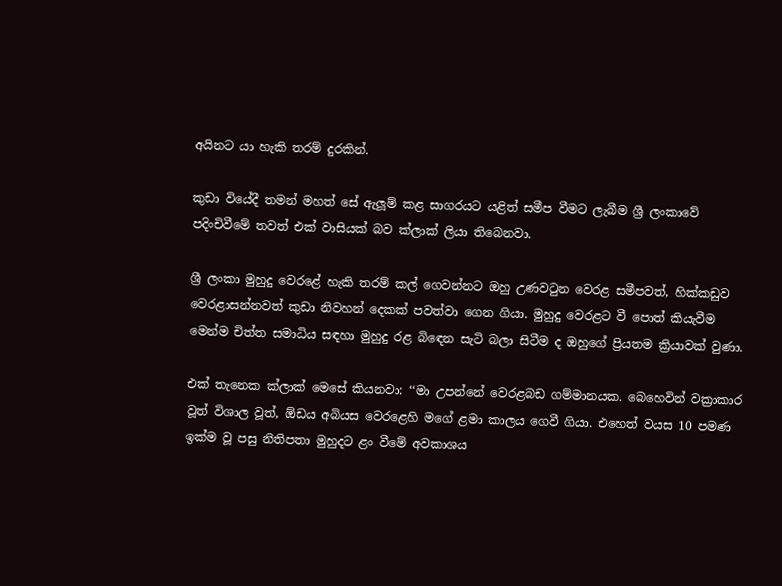අයිනට යා හැකි තරම් දුරකින්.

කුඩා වියේදී තමන් මහත් සේ ඇලූම් කළ සාගරයට යළිත් සමීප වීමට ලැබීම ශ්‍රී ලංකාවේ පදිංචිවීමේ තවත් එක් වාසියක් බව ක්ලාක් ලියා තිබෙනවා.

ශ්‍රී ලංකා මුහුදු වෙරළේ හැකි තරම් කල් ගෙවන්නට ඔහු උණවටුන වෙරළ සමීපවත්, හික්කඩුව වෙරළාසන්නවත් කුඩා නිවහන් දෙකක් පවත්වා ගෙන ගියා. මුහුදු වෙරළට වී පොත් කියැවීම මෙන්ම චිත්ත සමාධිය සඳහා මුහුදු රළ බිඳෙන සැටි බලා සිටීම ද ඔහුගේ ප්‍රියතම ක්‍රියාවක් වුණා.

එක් තැනෙක ක්ලාක් මෙසේ කියනවා: ‘‘මා උපන්නේ වෙරළබඩ ගම්මානයක. බෙහෙවින් වක්‍රාකාර වූත් විශාල වූත්, ඕඩය අබියස වෙරළෙහි මගේ ළමා කාලය ගෙවී ගියා. එහෙත් වයස 10 පමණ ඉක්ම වූ පසු නිතිපතා මුහුදට ළං වීමේ අවකාශය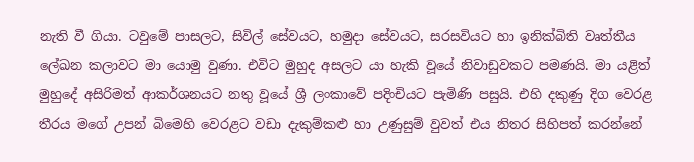නැති වී ගියා. ටවුමේ පාසලට, සිවිල් සේවයට, හමුදා සේවයට, සරසවියට හා ඉනික්බිති වෘත්තීය ලේඛන කලාවට මා යොමු වුණා. එවිට මුහුද අසලට යා හැකි වූයේ නිවාඩුවකට පමණයි. මා යළිත් මුහුදේ අසිරිමත් ආකර්ශනයට නතු වූයේ ශ්‍රී ලංකාවේ පදිංචියට පැමිණි පසුයි. එහි දකුණු දිග වෙරළ තීරය මගේ උපන් බිමෙහි වෙරළට වඩා දැකුම්කළු හා උණුසුම් වුවත් එය නිතර සිහිපත් කරන්නේ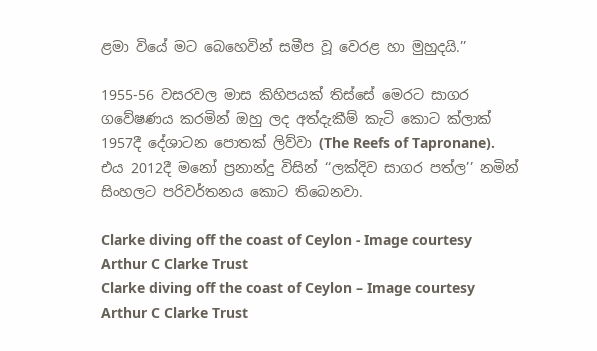ළමා වියේ මට බෙහෙවින් සමීප වූ වෙරළ හා මුහුදයි.’’

1955-56 වසරවල මාස කිහිපයක් තිස්සේ මෙරට සාගර ගවේෂණය කරමින් ඔහු ලද අත්දැකීම් කැටි කොට ක්ලාක් 1957දී දේශාටන පොතක් ලිව්වා (The Reefs of Tapronane). එය 2012දී මනෝ ප්‍රනාන්දු විසින් ‘‘ලක්දිව සාගර පත්ල’’ නමින් සිංහලට පරිවර්තනය කොට තිබෙනවා.

Clarke diving off the coast of Ceylon - Image courtesy Arthur C Clarke Trust
Clarke diving off the coast of Ceylon – Image courtesy Arthur C Clarke Trust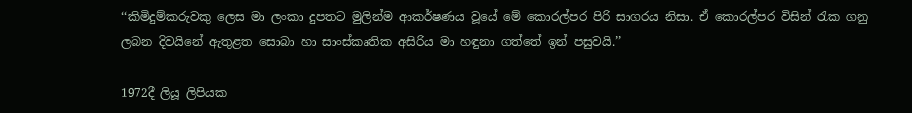‘‘කිමිදුම්කරුවකු ලෙස මා ලංකා දුපතට මුලින්ම ආකර්ෂණය වූයේ මේ කොරල්පර පිරි සාගරය නිසා. ඒ කොරල්පර විසින් රැක ගනු ලබන දිවයිනේ ඇතුළත සොබා හා සාංස්කෘතික අසිරිය මා හඳුනා ගත්තේ ඉන් පසුවයි.’’

1972දී ලියූ ලිපියක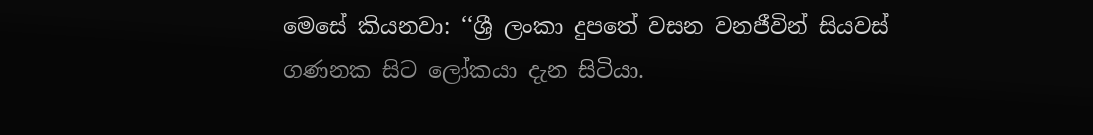මෙසේ කියනවා: ‘‘ශ්‍රී ලංකා දුපතේ වසන වනජීවින් සියවස් ගණනක සිට ලෝකයා දැන සිටියා.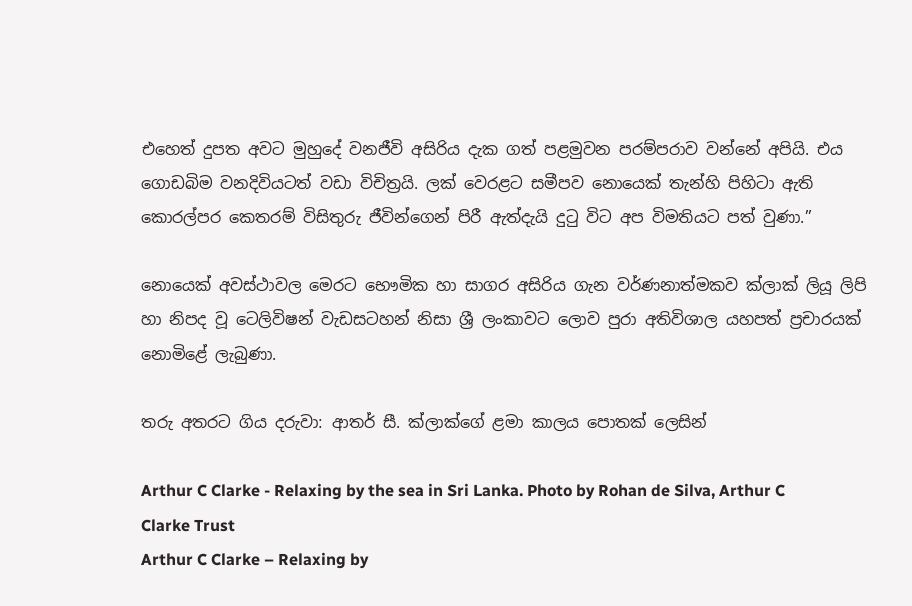එහෙත් දුපත අවට මුහුදේ වනජීවි අසිරිය දැක ගත් පළමුවන පරම්පරාව වන්නේ අපියි. එය ගොඩබිම වනදිවියටත් වඩා විචිත්‍රයි. ලක් වෙරළට සමීපව නොයෙක් තැන්හි පිහිටා ඇති කොරල්පර කෙතරම් විසිතුරු ජීවින්ගෙන් පිරී ඇත්දැයි දුටු විට අප විමතියට පත් වුණා.’’

නොයෙක් අවස්ථාවල මෙරට භෞමික හා සාගර අසිරිය ගැන වර්ණනාත්මකව ක්ලාක් ලියූ ලිපි හා නිපද වූ ටෙලිවිෂන් වැඩසටහන් නිසා ශ්‍රී ලංකාවට ලොව පුරා අතිවිශාල යහපත් ප්‍රචාරයක් නොමිළේ ලැබුණා.

තරු අතරට ගිය දරුවා: ආතර් සී. ක්ලාක්ගේ ළමා කාලය පොතක් ලෙසින්

Arthur C Clarke - Relaxing by the sea in Sri Lanka. Photo by Rohan de Silva, Arthur C Clarke Trust
Arthur C Clarke – Relaxing by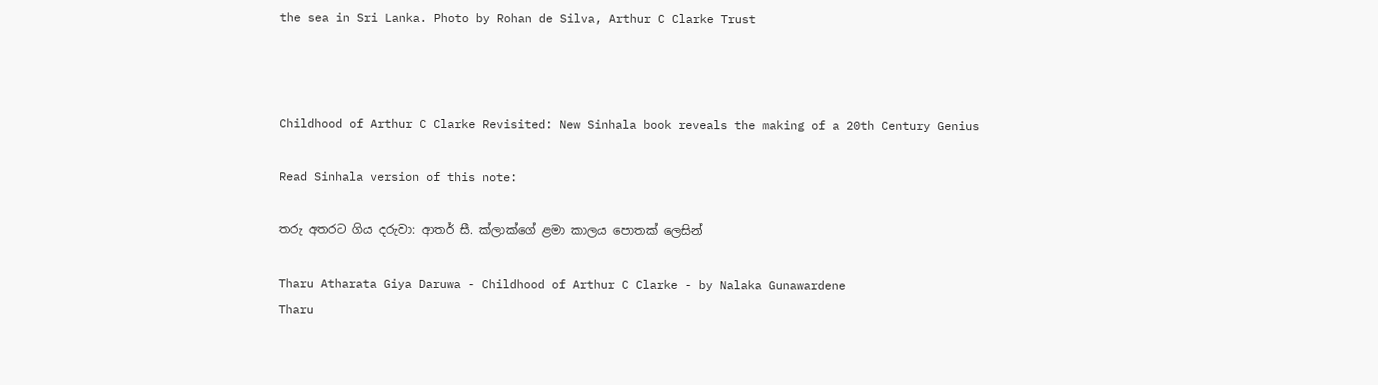the sea in Sri Lanka. Photo by Rohan de Silva, Arthur C Clarke Trust



Childhood of Arthur C Clarke Revisited: New Sinhala book reveals the making of a 20th Century Genius

Read Sinhala version of this note:

තරු අතරට ගිය දරුවා: ආතර් සී. ක්ලාක්ගේ ළමා කාලය පොතක් ලෙසින්

Tharu Atharata Giya Daruwa - Childhood of Arthur C Clarke - by Nalaka Gunawardene
Tharu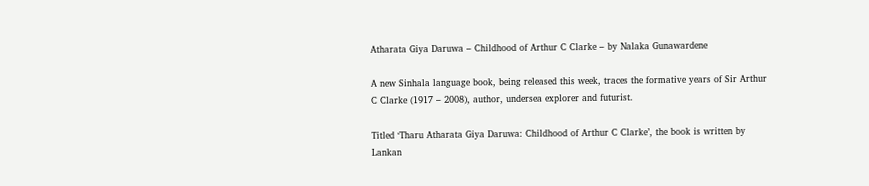Atharata Giya Daruwa – Childhood of Arthur C Clarke – by Nalaka Gunawardene

A new Sinhala language book, being released this week, traces the formative years of Sir Arthur C Clarke (1917 – 2008), author, undersea explorer and futurist.

Titled ‘Tharu Atharata Giya Daruwa: Childhood of Arthur C Clarke’, the book is written by Lankan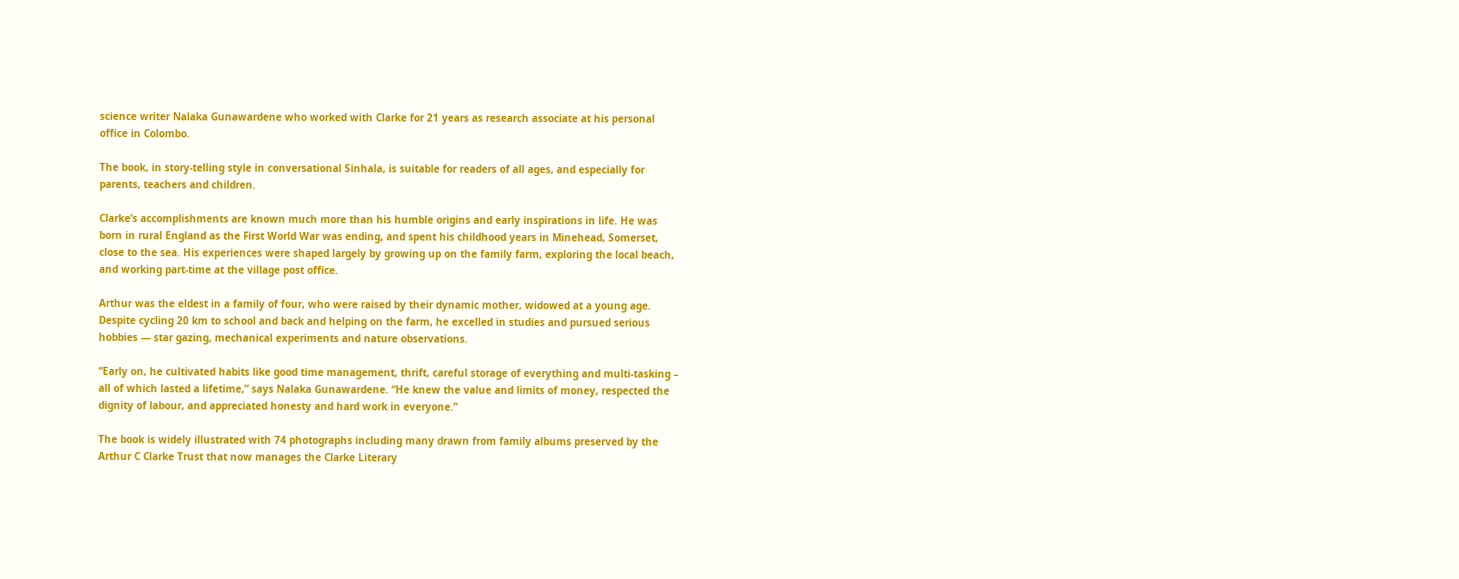science writer Nalaka Gunawardene who worked with Clarke for 21 years as research associate at his personal office in Colombo.

The book, in story-telling style in conversational Sinhala, is suitable for readers of all ages, and especially for parents, teachers and children.

Clarke’s accomplishments are known much more than his humble origins and early inspirations in life. He was born in rural England as the First World War was ending, and spent his childhood years in Minehead, Somerset, close to the sea. His experiences were shaped largely by growing up on the family farm, exploring the local beach, and working part-time at the village post office.

Arthur was the eldest in a family of four, who were raised by their dynamic mother, widowed at a young age. Despite cycling 20 km to school and back and helping on the farm, he excelled in studies and pursued serious hobbies — star gazing, mechanical experiments and nature observations.

“Early on, he cultivated habits like good time management, thrift, careful storage of everything and multi-tasking – all of which lasted a lifetime,” says Nalaka Gunawardene. “He knew the value and limits of money, respected the dignity of labour, and appreciated honesty and hard work in everyone.”

The book is widely illustrated with 74 photographs including many drawn from family albums preserved by the Arthur C Clarke Trust that now manages the Clarke Literary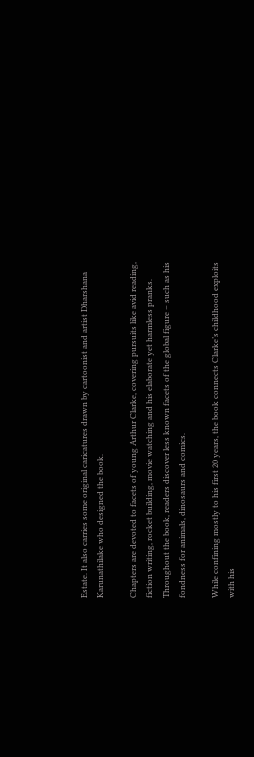Estate. It also carries some original caricatures drawn by cartoonist and artist Dharshana Karunathilake who designed the book.

Chapters are devoted to facets of young Arthur Clarke, covering pursuits like avid reading, fiction writing, rocket building, movie watching and his elaborate yet harmless pranks. Throughout the book, readers discover less known facets of the global figure – such as his fondness for animals, dinosaurs and comics.

While confining mostly to his first 20 years, the book connects Clarke’s childhood exploits with his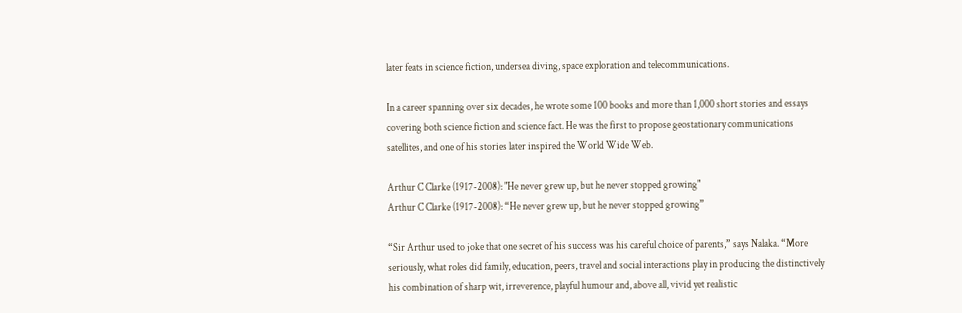later feats in science fiction, undersea diving, space exploration and telecommunications.

In a career spanning over six decades, he wrote some 100 books and more than 1,000 short stories and essays covering both science fiction and science fact. He was the first to propose geostationary communications satellites, and one of his stories later inspired the World Wide Web.

Arthur C Clarke (1917-2008): "He never grew up, but he never stopped growing"
Arthur C Clarke (1917-2008): “He never grew up, but he never stopped growing”

“Sir Arthur used to joke that one secret of his success was his careful choice of parents,” says Nalaka. “More seriously, what roles did family, education, peers, travel and social interactions play in producing the distinctively his combination of sharp wit, irreverence, playful humour and, above all, vivid yet realistic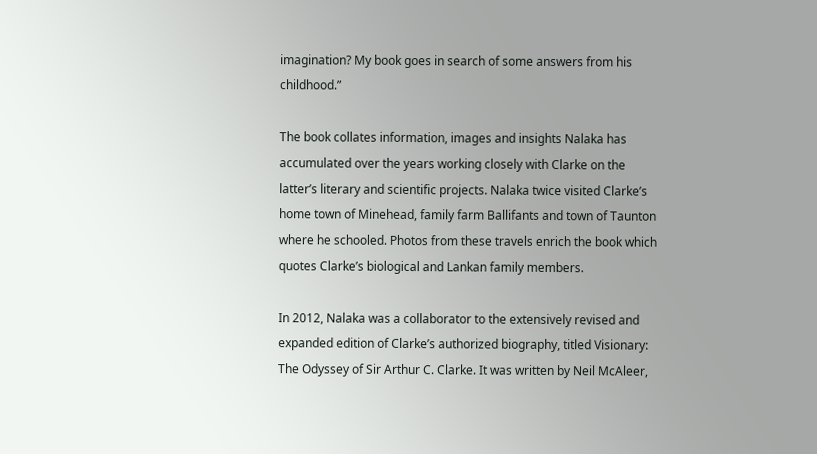imagination? My book goes in search of some answers from his childhood.”

The book collates information, images and insights Nalaka has accumulated over the years working closely with Clarke on the latter’s literary and scientific projects. Nalaka twice visited Clarke’s home town of Minehead, family farm Ballifants and town of Taunton where he schooled. Photos from these travels enrich the book which quotes Clarke’s biological and Lankan family members.

In 2012, Nalaka was a collaborator to the extensively revised and expanded edition of Clarke’s authorized biography, titled Visionary: The Odyssey of Sir Arthur C. Clarke. It was written by Neil McAleer,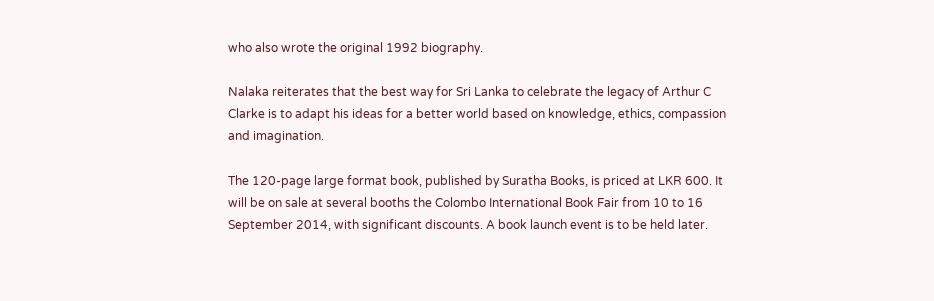who also wrote the original 1992 biography.

Nalaka reiterates that the best way for Sri Lanka to celebrate the legacy of Arthur C Clarke is to adapt his ideas for a better world based on knowledge, ethics, compassion and imagination.

The 120-page large format book, published by Suratha Books, is priced at LKR 600. It will be on sale at several booths the Colombo International Book Fair from 10 to 16 September 2014, with significant discounts. A book launch event is to be held later.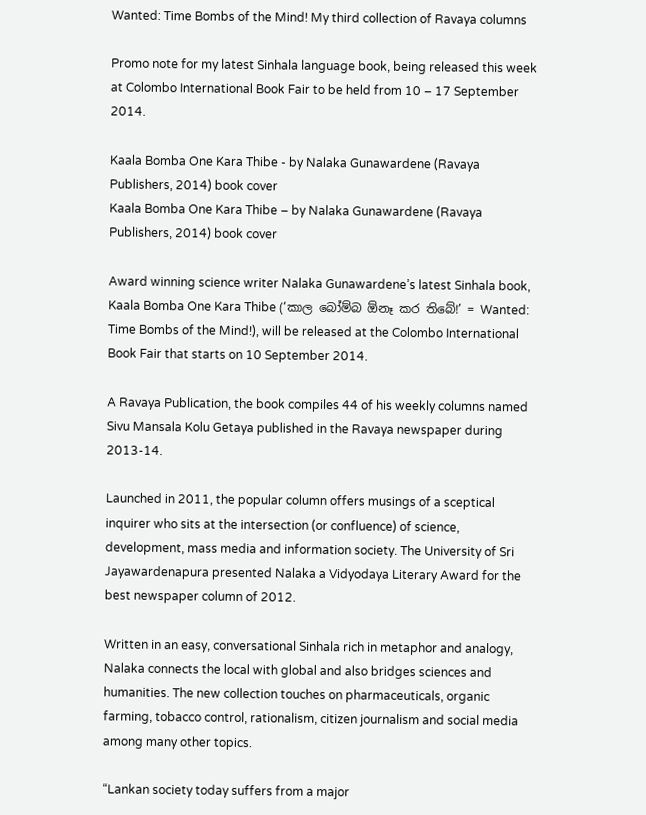Wanted: Time Bombs of the Mind! My third collection of Ravaya columns

Promo note for my latest Sinhala language book, being released this week at Colombo International Book Fair to be held from 10 – 17 September 2014.

Kaala Bomba One Kara Thibe - by Nalaka Gunawardene (Ravaya Publishers, 2014) book cover
Kaala Bomba One Kara Thibe – by Nalaka Gunawardene (Ravaya Publishers, 2014) book cover

Award winning science writer Nalaka Gunawardene’s latest Sinhala book, Kaala Bomba One Kara Thibe (‘කාල බෝම්බ ඕනෑ කර තිබේ!’ = Wanted: Time Bombs of the Mind!), will be released at the Colombo International Book Fair that starts on 10 September 2014.

A Ravaya Publication, the book compiles 44 of his weekly columns named Sivu Mansala Kolu Getaya published in the Ravaya newspaper during 2013-14.

Launched in 2011, the popular column offers musings of a sceptical inquirer who sits at the intersection (or confluence) of science, development, mass media and information society. The University of Sri Jayawardenapura presented Nalaka a Vidyodaya Literary Award for the best newspaper column of 2012.

Written in an easy, conversational Sinhala rich in metaphor and analogy, Nalaka connects the local with global and also bridges sciences and humanities. The new collection touches on pharmaceuticals, organic farming, tobacco control, rationalism, citizen journalism and social media among many other topics.

“Lankan society today suffers from a major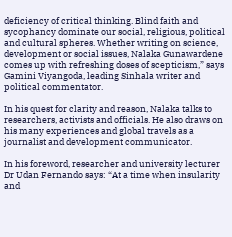deficiency of critical thinking. Blind faith and sycophancy dominate our social, religious, political and cultural spheres. Whether writing on science, development or social issues, Nalaka Gunawardene comes up with refreshing doses of scepticism,” says Gamini Viyangoda, leading Sinhala writer and political commentator.

In his quest for clarity and reason, Nalaka talks to researchers, activists and officials. He also draws on his many experiences and global travels as a journalist and development communicator.

In his foreword, researcher and university lecturer Dr Udan Fernando says: “At a time when insularity and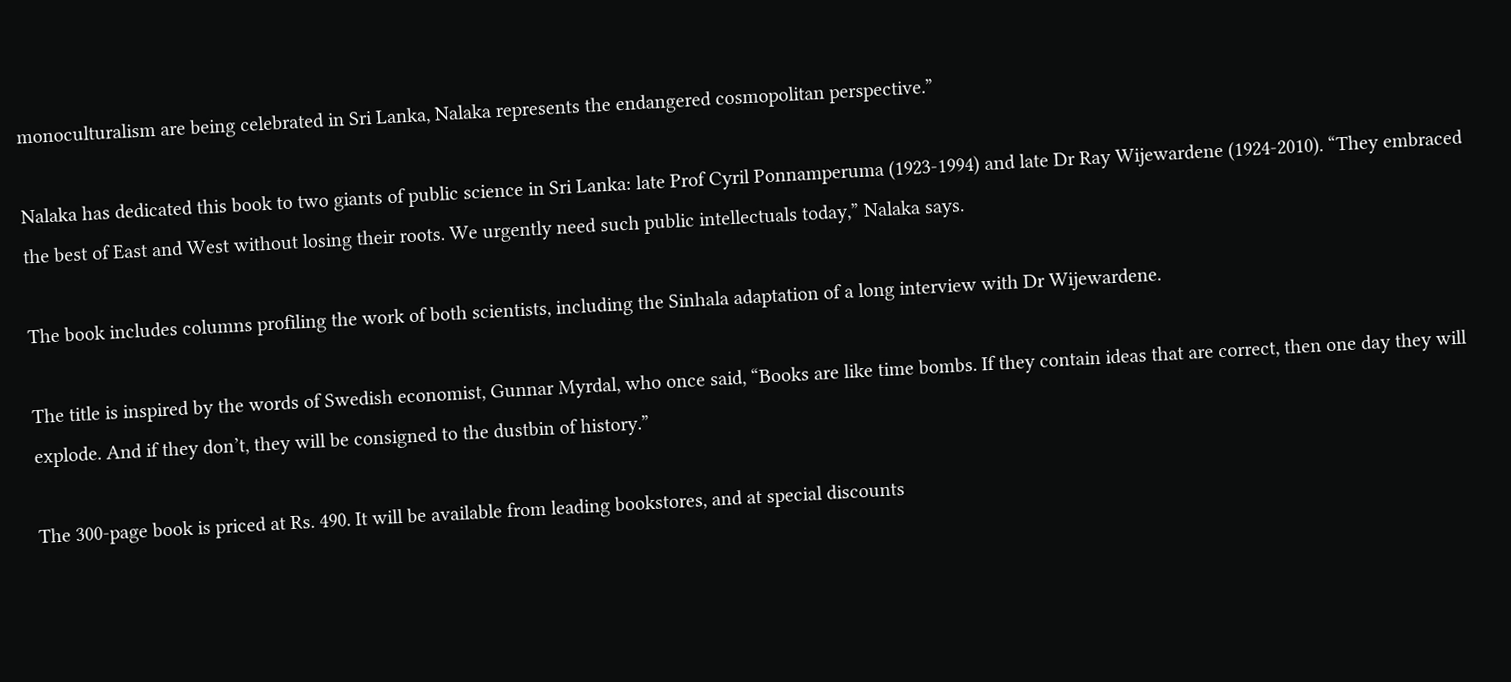monoculturalism are being celebrated in Sri Lanka, Nalaka represents the endangered cosmopolitan perspective.”

Nalaka has dedicated this book to two giants of public science in Sri Lanka: late Prof Cyril Ponnamperuma (1923-1994) and late Dr Ray Wijewardene (1924-2010). “They embraced the best of East and West without losing their roots. We urgently need such public intellectuals today,” Nalaka says.

The book includes columns profiling the work of both scientists, including the Sinhala adaptation of a long interview with Dr Wijewardene.

The title is inspired by the words of Swedish economist, Gunnar Myrdal, who once said, “Books are like time bombs. If they contain ideas that are correct, then one day they will explode. And if they don’t, they will be consigned to the dustbin of history.”

The 300-page book is priced at Rs. 490. It will be available from leading bookstores, and at special discounts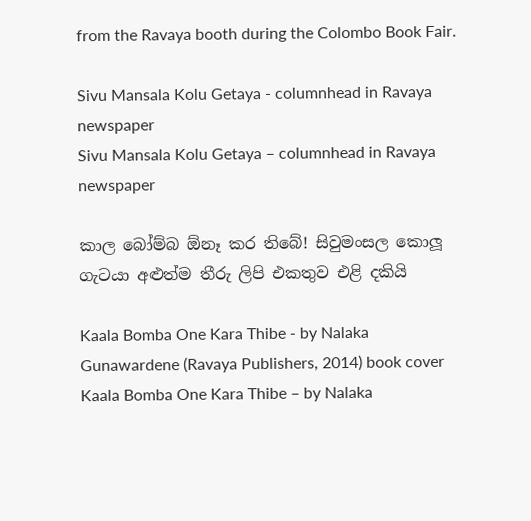from the Ravaya booth during the Colombo Book Fair.

Sivu Mansala Kolu Getaya - columnhead in Ravaya newspaper
Sivu Mansala Kolu Getaya – columnhead in Ravaya newspaper

කාල බෝම්බ ඕනෑ කර තිබේ! සිවුමංසල කොලූ ගැටයා අළුත්ම තීරු ලිපි එකතුව එළි දකියි

Kaala Bomba One Kara Thibe - by Nalaka Gunawardene (Ravaya Publishers, 2014) book cover
Kaala Bomba One Kara Thibe – by Nalaka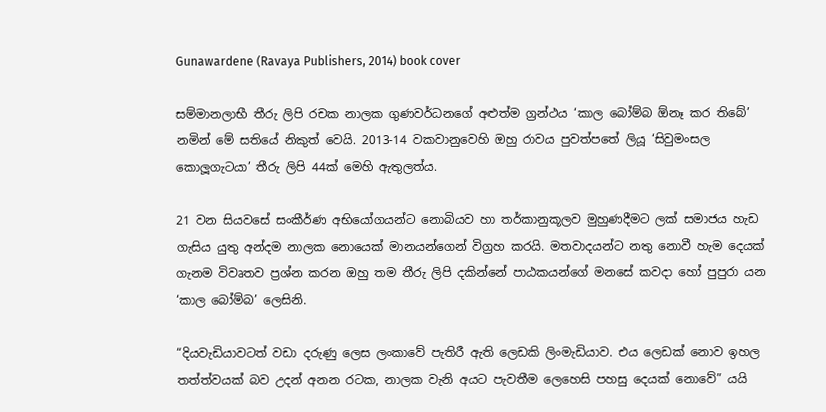Gunawardene (Ravaya Publishers, 2014) book cover

සම්මානලාභී තීරු ලිපි රචක නාලක ගුණවර්ධනගේ අළුත්ම ග්‍රන්ථය ‘කාල බෝම්බ ඕනෑ කර තිබේ’ නමින් මේ සතියේ නිකුත් වෙයි. 2013-14 වකවානුවෙහි ඔහු රාවය පුවත්පතේ ලියූ ‘සිවුමංසල කොලූගැටයා’ තීරු ලිපි 44ක් මෙහි ඇතුලත්ය.

21 වන සියවසේ සංකීර්ණ අභියෝගයන්ට නොබියව හා තර්කානුකූලව මුහුණදීමට ලක් සමාජය හැඩ ගැසිය යුතු අන්දම නාලක නොයෙක් මානයන්ගෙන් විග්‍රහ කරයි. මතවාදයන්ට නතු නොවී හැම දෙයක් ගැනම විවෘතව ප්‍රශ්න කරන ඔහු තම තීරු ලිපි දකින්නේ පාඨකයන්ගේ මනසේ කවදා හෝ පුපුරා යන ‘කාල බෝම්බ’ ලෙසිනි.

“දියවැඩියාවටත් වඩා දරුණු ලෙස ලංකාවේ පැතිරී ඇති ලෙඩකි ලිංමැඩියාව. එය ලෙඩක් නොව ඉහල තත්ත්වයක් බව උදන් අනන රටක, නාලක වැනි අයට පැවතීම ලෙහෙසි පහසු දෙයක් නොවේ” යයි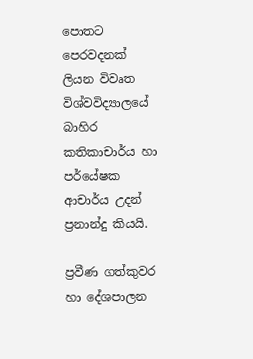පොතට පෙරවදනක් ලියන විවෘත විශ්වවිද්‍යාලයේ බාහිර කතිකාචාර්ය හා පර්යේෂක ආචාර්ය උදන් ප්‍රනාන්දු කියයි.

ප්‍රවීණ ගත්කුවර හා දේශපාලන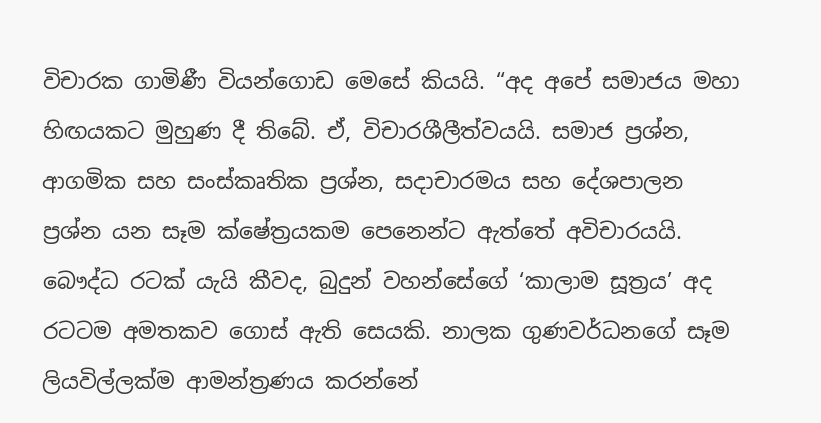විචාරක ගාමිණී වියන්ගොඩ මෙසේ කියයි. “අද අපේ සමාජය මහා හිඟයකට මුහුණ දී තිබේ. ඒ, විචාරශීලීත්වයයි. සමාජ ප්‍රශ්න, ආගමික සහ සංස්කෘතික ප්‍රශ්න, සදාචාරමය සහ දේශපාලන ප්‍රශ්න යන සෑම ක්ෂේත්‍රයකම පෙනෙන්ට ඇත්තේ අවිචාරයයි. බෞද්ධ රටක් යැයි කීවද, බුදුන් වහන්සේගේ ‘කාලාම සූත්‍රය’ අද රටටම අමතකව ගොස් ඇති සෙයකි. නාලක ගුණවර්ධනගේ සෑම ලියවිල්ලක්ම ආමන්ත්‍රණය කරන්නේ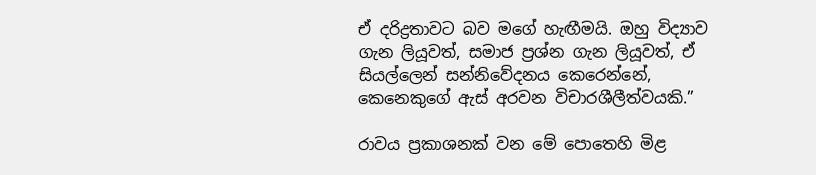ඒ දරිද්‍රතාවට බව මගේ හැඟීමයි. ඔහු විද්‍යාව ගැන ලියූවත්, සමාජ ප්‍රශ්න ගැන ලියූවත්, ඒ සියල්ලෙන් සන්නිවේදනය කෙරෙන්නේ, කෙනෙකුගේ ඇස් අරවන විචාරශීලීත්වයකි.”

රාවය ප්‍රකාශනක් වන මේ පොතෙහි මිළ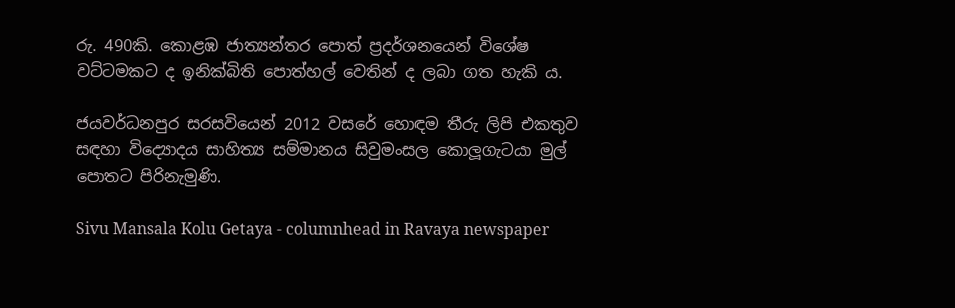රු. 490කි. කොළඹ ජාත්‍යන්තර පොත් ප්‍රදර්ශනයෙන් විශේෂ වට්ටමකට ද ඉනික්බිති පොත්හල් වෙතින් ද ලබා ගත හැකි ය.

ජයවර්ධනපුර සරසවියෙන් 2012 වසරේ හොඳම තීරු ලිපි එකතුව සඳහා විද්‍යොදය සාහිත්‍ය සම්මානය සිවුමංසල කොලූගැටයා මුල් පොතට පිරිනැමුණි.

Sivu Mansala Kolu Getaya - columnhead in Ravaya newspaper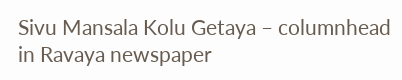Sivu Mansala Kolu Getaya – columnhead in Ravaya newspaper